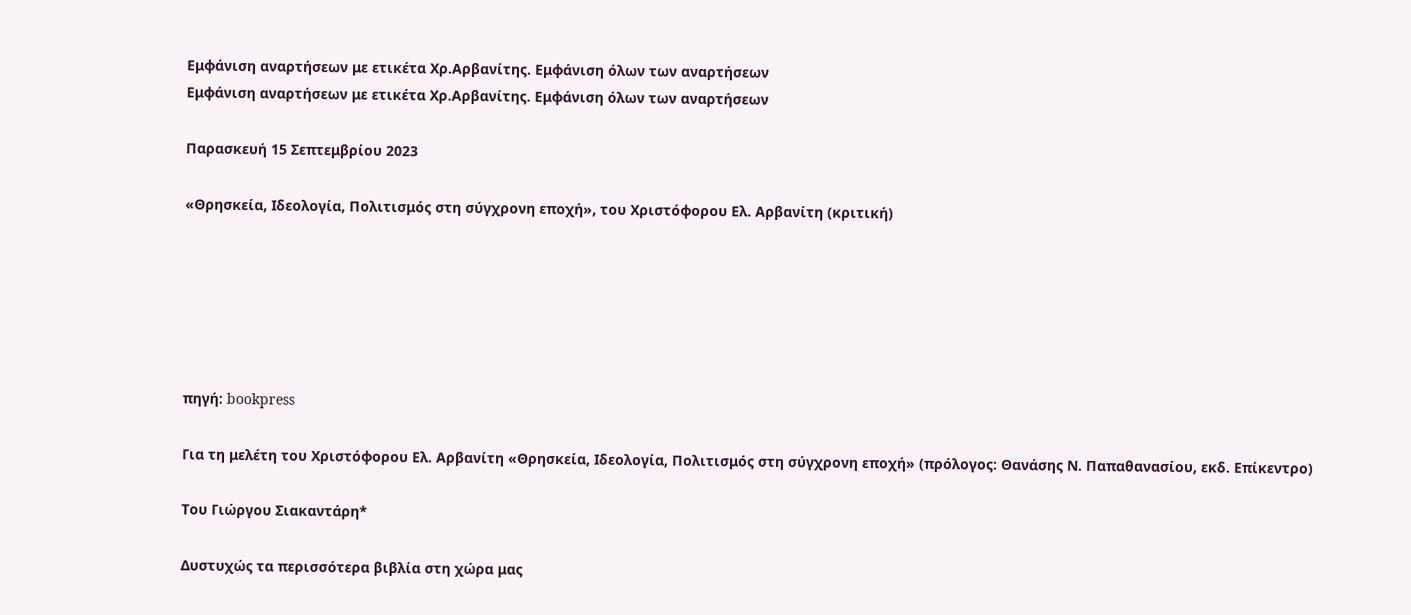Εμφάνιση αναρτήσεων με ετικέτα Χρ.Αρβανίτης. Εμφάνιση όλων των αναρτήσεων
Εμφάνιση αναρτήσεων με ετικέτα Χρ.Αρβανίτης. Εμφάνιση όλων των αναρτήσεων

Παρασκευή 15 Σεπτεμβρίου 2023

«Θρησκεία, Ιδεολογία, Πολιτισμός στη σύγχρονη εποχή», του Χριστόφορου Ελ. Αρβανίτη (κριτική)






πηγή: bookpress

Για τη μελέτη του Χριστόφορου Ελ. Αρβανίτη «Θρησκεία, Ιδεολογία, Πολιτισμός στη σύγχρονη εποχή» (πρόλογος: Θανάσης Ν. Παπαθανασίου, εκδ. Επίκεντρο)

Του Γιώργου Σιακαντάρη*

Δυστυχώς τα περισσότερα βιβλία στη χώρα μας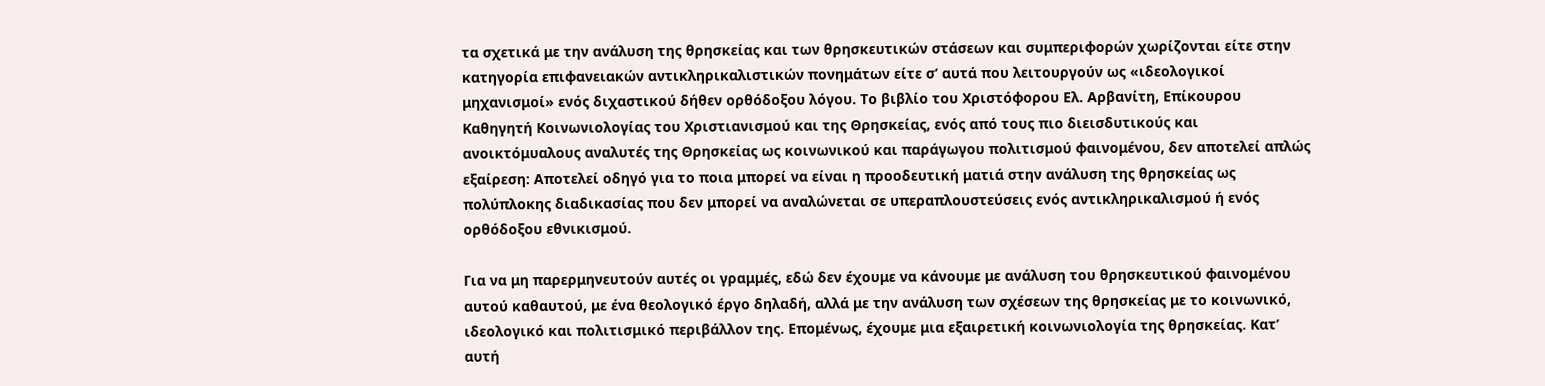τα σχετικά με την ανάλυση της θρησκείας και των θρησκευτικών στάσεων και συμπεριφορών χωρίζονται είτε στην κατηγορία επιφανειακών αντικληρικαλιστικών πονημάτων είτε σ’ αυτά που λειτουργούν ως «ιδεολογικοί μηχανισμοί» ενός διχαστικού δήθεν ορθόδοξου λόγου. Το βιβλίο του Χριστόφορου Ελ. Αρβανίτη, Επίκουρου Καθηγητή Κοινωνιολογίας του Χριστιανισμού και της Θρησκείας, ενός από τους πιο διεισδυτικούς και ανοικτόμυαλους αναλυτές της Θρησκείας ως κοινωνικού και παράγωγου πολιτισμού φαινομένου, δεν αποτελεί απλώς εξαίρεση: Αποτελεί οδηγό για το ποια μπορεί να είναι η προοδευτική ματιά στην ανάλυση της θρησκείας ως πολύπλοκης διαδικασίας που δεν μπορεί να αναλώνεται σε υπεραπλουστεύσεις ενός αντικληρικαλισμού ή ενός ορθόδοξου εθνικισμού.

Για να μη παρερμηνευτούν αυτές οι γραμμές, εδώ δεν έχουμε να κάνουμε με ανάλυση του θρησκευτικού φαινομένου αυτού καθαυτού, με ένα θεολογικό έργο δηλαδή, αλλά με την ανάλυση των σχέσεων της θρησκείας με το κοινωνικό, ιδεολογικό και πολιτισμικό περιβάλλον της. Επομένως, έχουμε μια εξαιρετική κοινωνιολογία της θρησκείας. Κατ’ αυτή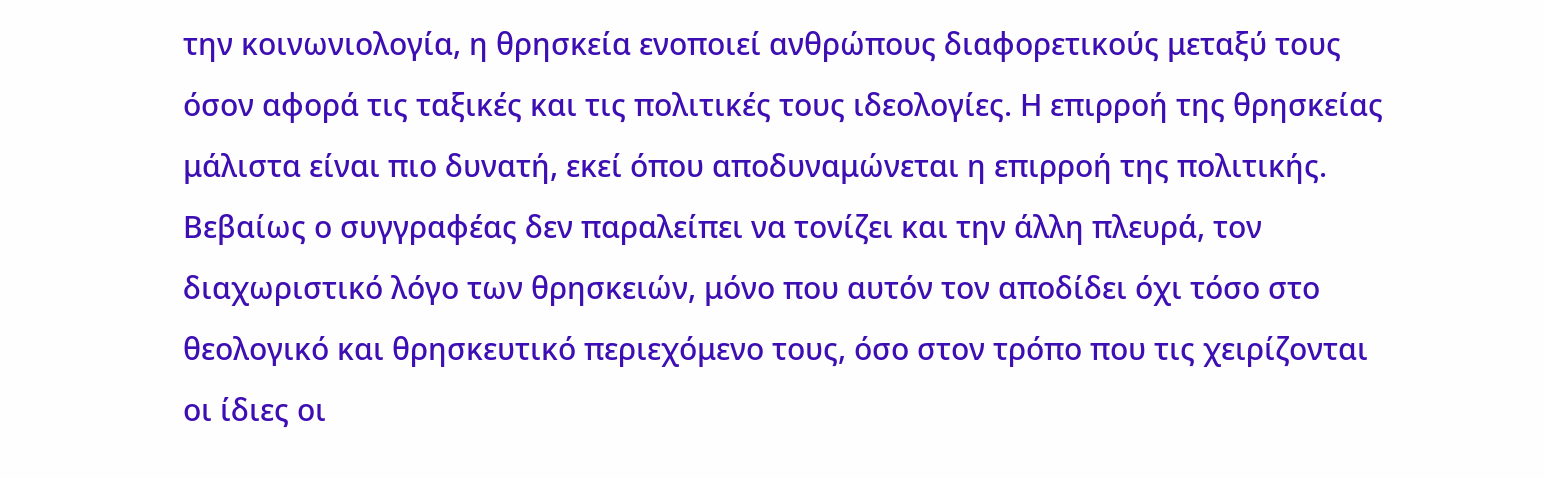την κοινωνιολογία, η θρησκεία ενοποιεί ανθρώπους διαφορετικούς μεταξύ τους όσον αφορά τις ταξικές και τις πολιτικές τους ιδεολογίες. Η επιρροή της θρησκείας μάλιστα είναι πιο δυνατή, εκεί όπου αποδυναμώνεται η επιρροή της πολιτικής. Βεβαίως ο συγγραφέας δεν παραλείπει να τονίζει και την άλλη πλευρά, τον διαχωριστικό λόγο των θρησκειών, μόνο που αυτόν τον αποδίδει όχι τόσο στο θεολογικό και θρησκευτικό περιεχόμενο τους, όσο στον τρόπο που τις χειρίζονται οι ίδιες οι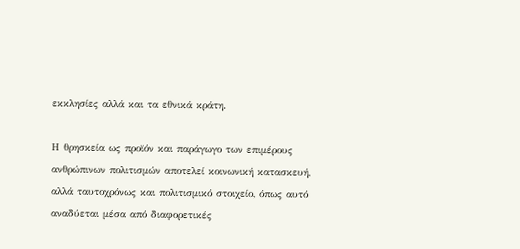εκκλησίες αλλά και τα εθνικά κράτη.

Η θρησκεία ως προϊόν και παράγωγο των επιμέρους ανθρώπινων πολιτισμών αποτελεί κοινωνική κατασκευή, αλλά ταυτοχρόνως και πολιτισμικό στοιχείο, όπως αυτό αναδύεται μέσα από διαφορετικές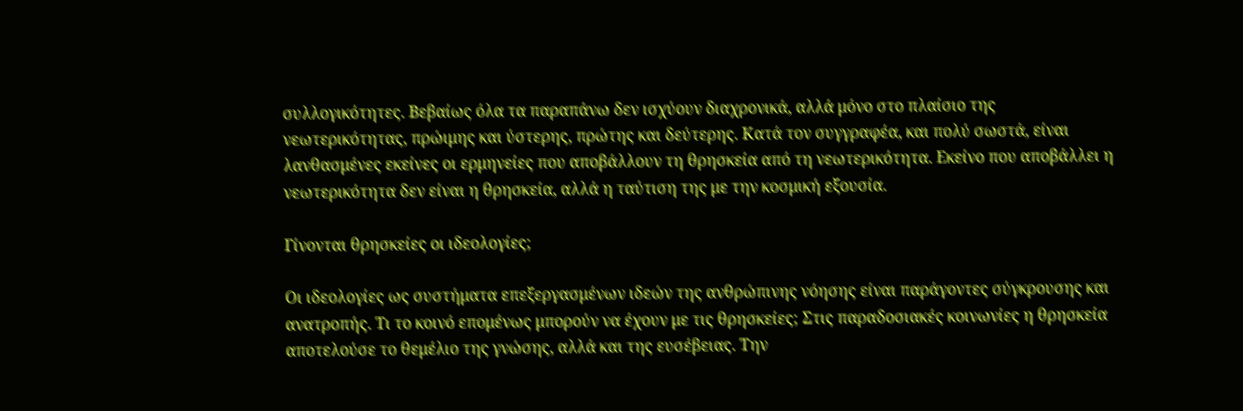συλλογικότητες. Βεβαίως όλα τα παραπάνω δεν ισχύουν διαχρονικά, αλλά μόνο στο πλαίσιο της νεωτερικότητας, πρώιμης και ύστερης, πρώτης και δεύτερης. Κατά τον συγγραφέα, και πολύ σωστά, είναι λανθασμένες εκείνες οι ερμηνείες που αποβάλλουν τη θρησκεία από τη νεωτερικότητα. Εκείνο που αποβάλλει η νεωτερικότητα δεν είναι η θρησκεία, αλλά η ταύτιση της με την κοσμική εξουσία.

Γίνονται θρησκείες οι ιδεολογίες;

Οι ιδεολογίες ως συστήματα επεξεργασμένων ιδεών της ανθρώπινης νόησης είναι παράγοντες σύγκρουσης και ανατροπής. Τι το κοινό επομένως μπορούν να έχουν με τις θρησκείες; Στις παραδοσιακές κοινωνίες η θρησκεία αποτελούσε το θεμέλιο της γνώσης, αλλά και της ευσέβειας. Την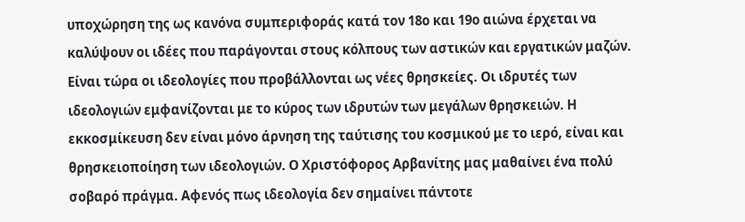υποχώρηση της ως κανόνα συμπεριφοράς κατά τον 18ο και 19ο αιώνα έρχεται να καλύψουν οι ιδέες που παράγονται στους κόλπους των αστικών και εργατικών μαζών. Είναι τώρα οι ιδεολογίες που προβάλλονται ως νέες θρησκείες. Οι ιδρυτές των ιδεολογιών εμφανίζονται με το κύρος των ιδρυτών των μεγάλων θρησκειών. Η εκκοσμίκευση δεν είναι μόνο άρνηση της ταύτισης του κοσμικού με το ιερό, είναι και θρησκειοποίηση των ιδεολογιών. Ο Χριστόφορος Αρβανίτης μας μαθαίνει ένα πολύ σοβαρό πράγμα. Αφενός πως ιδεολογία δεν σημαίνει πάντοτε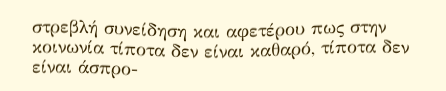στρεβλή συνείδηση και αφετέρου πως στην κοινωνία τίποτα δεν είναι καθαρό, τίποτα δεν είναι άσπρο-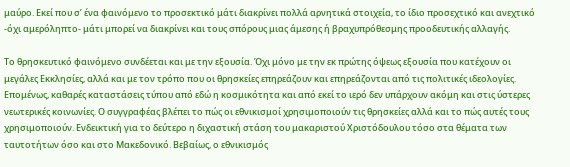μαύρο. Εκεί που σ’ ένα φαινόμενο το προσεκτικό μάτι διακρίνει πολλά αρνητικά στοιχεία, το ίδιο προσεχτικό και ανεχτικό -όχι αμερόληπτο- μάτι μπορεί να διακρίνει και τους σπόρους μιας άμεσης ή βραχυπρόθεσμης προοδευτικής αλλαγής.

Το θρησκευτικό φαινόμενο συνδέεται και με την εξουσία. Όχι μόνο με την εκ πρώτης όψεως εξουσία που κατέχουν οι μεγάλες Εκκλησίες, αλλά και με τον τρόπο που οι θρησκείες επηρεάζουν και επηρεάζονται από τις πολιτικές ιδεολογίες. Επομένως, καθαρές καταστάσεις τύπου από εδώ η κοσμικότητα και από εκεί το ιερό δεν υπάρχουν ακόμη και στις ύστερες νεωτερικές κοινωνίες. Ο συγγραφέας βλέπει το πώς οι εθνικισμοί χρησιμοποιούν τις θρησκείες αλλά και το πώς αυτές τους χρησιμοποιούν. Ενδεικτική για το δεύτερο η διχαστική στάση του μακαριστού Χριστόδουλου τόσο στα θέματα των ταυτοτήτων όσο και στο Μακεδονικό. Βεβαίως, ο εθνικισμός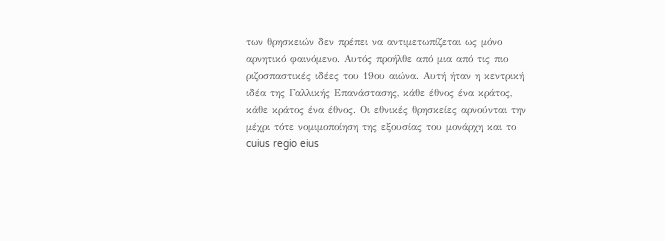των θρησκειών δεν πρέπει να αντιμετωπίζεται ως μόνο αρνητικό φαινόμενο. Αυτός προήλθε από μια από τις πιο ριζοσπαστικές ιδέες του 19ου αιώνα. Αυτή ήταν η κεντρική ιδέα της Γαλλικής Επανάστασης, κάθε έθνος ένα κράτος, κάθε κράτος ένα έθνος. Οι εθνικές θρησκείες αρνούνται την μέχρι τότε νομιμοποίηση της εξουσίας του μονάρχη και το cuius regio eius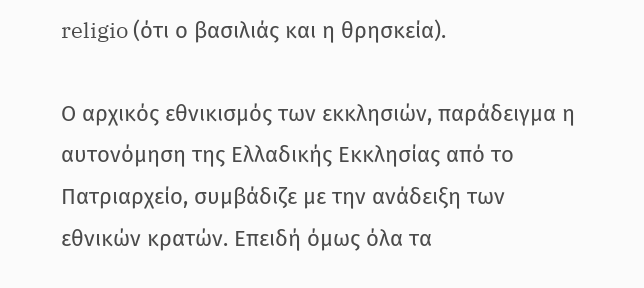religio (ότι ο βασιλιάς και η θρησκεία).

Ο αρχικός εθνικισμός των εκκλησιών, παράδειγμα η αυτονόμηση της Ελλαδικής Εκκλησίας από το Πατριαρχείο, συμβάδιζε με την ανάδειξη των εθνικών κρατών. Επειδή όμως όλα τα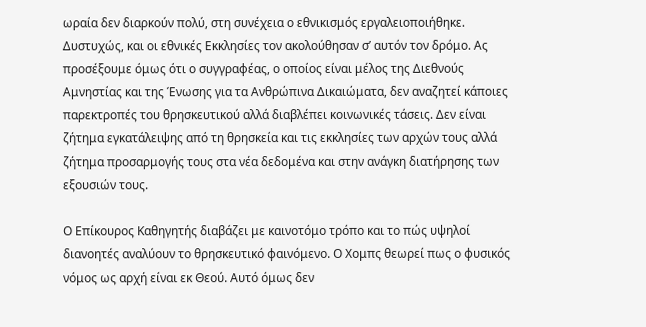ωραία δεν διαρκούν πολύ, στη συνέχεια ο εθνικισμός εργαλειοποιήθηκε. Δυστυχώς, και οι εθνικές Εκκλησίες τον ακολούθησαν σ’ αυτόν τον δρόμο. Ας προσέξουμε όμως ότι ο συγγραφέας, ο οποίος είναι μέλος της Διεθνούς Αμνηστίας και της Ένωσης για τα Ανθρώπινα Δικαιώματα, δεν αναζητεί κάποιες παρεκτροπές του θρησκευτικού αλλά διαβλέπει κοινωνικές τάσεις. Δεν είναι ζήτημα εγκατάλειψης από τη θρησκεία και τις εκκλησίες των αρχών τους αλλά ζήτημα προσαρμογής τους στα νέα δεδομένα και στην ανάγκη διατήρησης των εξουσιών τους.

Ο Επίκουρος Καθηγητής διαβάζει με καινοτόμο τρόπο και το πώς υψηλοί διανοητές αναλύουν το θρησκευτικό φαινόμενο. Ο Χομπς θεωρεί πως ο φυσικός νόμος ως αρχή είναι εκ Θεού. Αυτό όμως δεν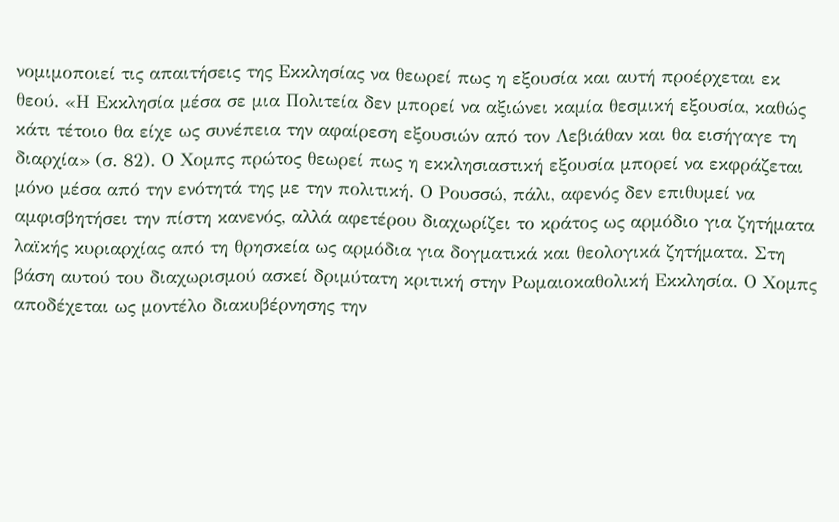νομιμοποιεί τις απαιτήσεις της Εκκλησίας να θεωρεί πως η εξουσία και αυτή προέρχεται εκ θεού. «Η Εκκλησία μέσα σε μια Πολιτεία δεν μπορεί να αξιώνει καμία θεσμική εξουσία, καθώς κάτι τέτοιο θα είχε ως συνέπεια την αφαίρεση εξουσιών από τον Λεβιάθαν και θα εισήγαγε τη διαρχία» (σ. 82). Ο Χομπς πρώτος θεωρεί πως η εκκλησιαστική εξουσία μπορεί να εκφράζεται μόνο μέσα από την ενότητά της με την πολιτική. Ο Ρουσσώ, πάλι, αφενός δεν επιθυμεί να αμφισβητήσει την πίστη κανενός, αλλά αφετέρου διαχωρίζει το κράτος ως αρμόδιο για ζητήματα λαϊκής κυριαρχίας από τη θρησκεία ως αρμόδια για δογματικά και θεολογικά ζητήματα. Στη βάση αυτού του διαχωρισμού ασκεί δριμύτατη κριτική στην Ρωμαιοκαθολική Εκκλησία. Ο Χομπς αποδέχεται ως μοντέλο διακυβέρνησης την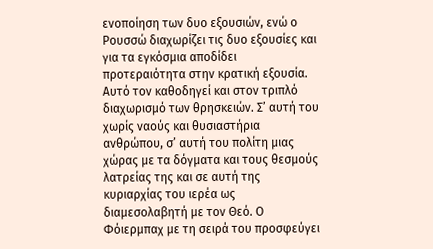ενοποίηση των δυο εξουσιών, ενώ ο Ρουσσώ διαχωρίζει τις δυο εξουσίες και για τα εγκόσμια αποδίδει προτεραιότητα στην κρατική εξουσία. Αυτό τον καθοδηγεί και στον τριπλό διαχωρισμό των θρησκειών. Σ’ αυτή του χωρίς ναούς και θυσιαστήρια ανθρώπου, σ’ αυτή του πολίτη μιας χώρας με τα δόγματα και τους θεσμούς λατρείας της και σε αυτή της κυριαρχίας του ιερέα ως διαμεσολαβητή με τον Θεό. Ο Φόιερμπαχ με τη σειρά του προσφεύγει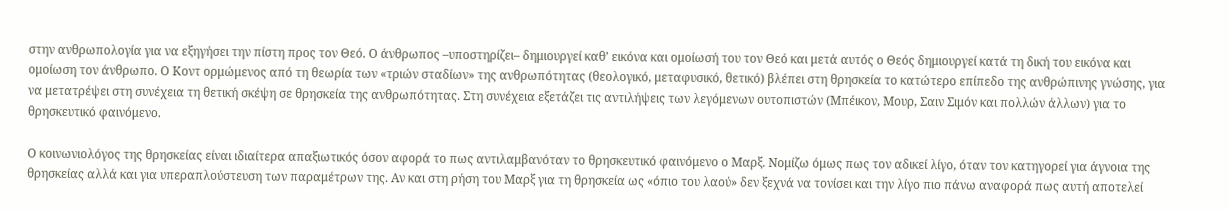στην ανθρωπολογία για να εξηγήσει την πίστη προς τον Θεό. Ο άνθρωπος –υποστηρίζει– δημιουργεί καθ’ εικόνα και ομοίωσή του τον Θεό και μετά αυτός ο Θεός δημιουργεί κατά τη δική του εικόνα και ομοίωση τον άνθρωπο. Ο Κοντ ορμώμενος από τη θεωρία των «τριών σταδίων» της ανθρωπότητας (θεολογικό, μεταφυσικό, θετικό) βλέπει στη θρησκεία το κατώτερο επίπεδο της ανθρώπινης γνώσης, για να μετατρέψει στη συνέχεια τη θετική σκέψη σε θρησκεία της ανθρωπότητας. Στη συνέχεια εξετάζει τις αντιλήψεις των λεγόμενων ουτοπιστών (Μπέικον, Μουρ, Σαιν Σιμόν και πολλών άλλων) για το θρησκευτικό φαινόμενο.

Ο κοινωνιολόγος της θρησκείας είναι ιδιαίτερα απαξιωτικός όσον αφορά το πως αντιλαμβανόταν το θρησκευτικό φαινόμενο ο Μαρξ. Νομίζω όμως πως τον αδικεί λίγο, όταν τον κατηγορεί για άγνοια της θρησκείας αλλά και για υπεραπλούστευση των παραμέτρων της. Αν και στη ρήση του Μαρξ για τη θρησκεία ως «όπιο του λαού» δεν ξεχνά να τονίσει και την λίγο πιο πάνω αναφορά πως αυτή αποτελεί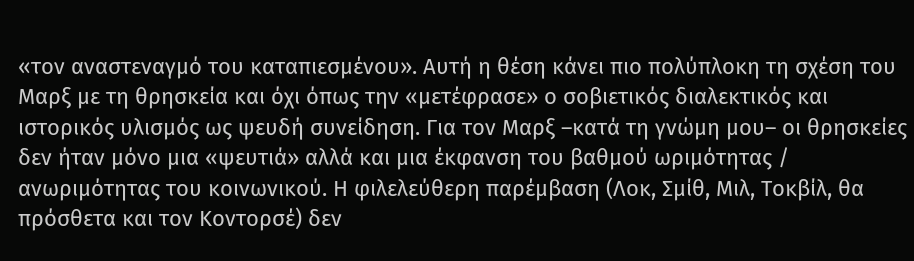«τον αναστεναγμό του καταπιεσμένου». Αυτή η θέση κάνει πιο πολύπλοκη τη σχέση του Μαρξ με τη θρησκεία και όχι όπως την «μετέφρασε» ο σοβιετικός διαλεκτικός και ιστορικός υλισμός ως ψευδή συνείδηση. Για τον Μαρξ –κατά τη γνώμη μου– οι θρησκείες δεν ήταν μόνο μια «ψευτιά» αλλά και μια έκφανση του βαθμού ωριμότητας / ανωριμότητας του κοινωνικού. Η φιλελεύθερη παρέμβαση (Λοκ, Σμίθ, Μιλ, Τοκβίλ, θα πρόσθετα και τον Κοντορσέ) δεν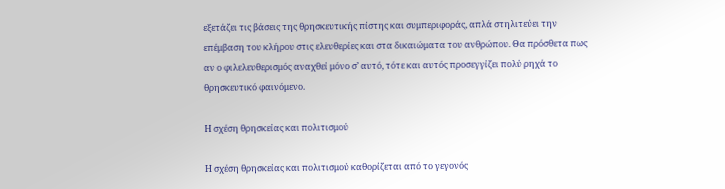εξετάζει τις βάσεις της θρησκευτικής πίστης και συμπεριφοράς, απλά στηλιτεύει την επέμβαση του κλήρου στις ελευθερίες και στα δικαιώματα του ανθρώπου. Θα πρόσθετα πως αν ο φιλελευθερισμός αναχθεί μόνο σ’ αυτό, τότε και αυτός προσεγγίζει πολύ ρηχά το θρησκευτικό φαινόμενο.

Η σχέση θρησκείας και πολιτισμού

Η σχέση θρησκείας και πολιτισμού καθορίζεται από το γεγονός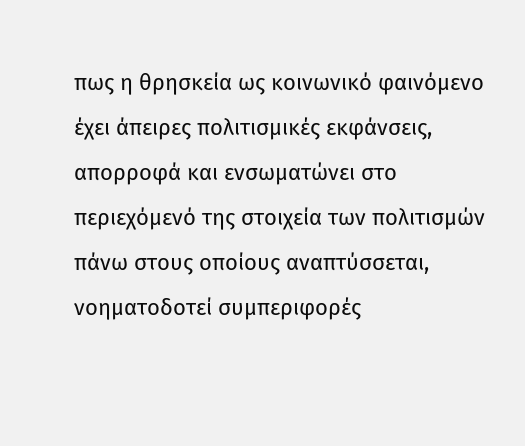πως η θρησκεία ως κοινωνικό φαινόμενο έχει άπειρες πολιτισμικές εκφάνσεις, απορροφά και ενσωματώνει στο περιεχόμενό της στοιχεία των πολιτισμών πάνω στους οποίους αναπτύσσεται, νοηματοδοτεί συμπεριφορές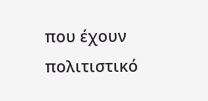που έχουν πολιτιστικό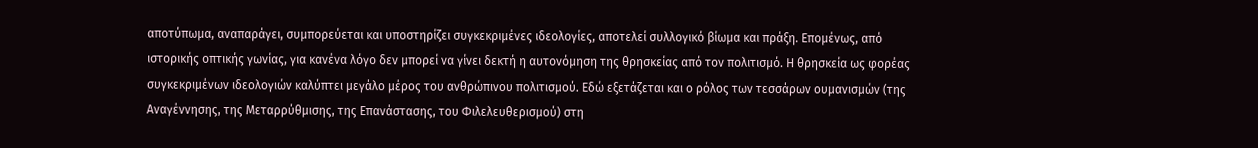αποτύπωμα, αναπαράγει, συμπορεύεται και υποστηρίζει συγκεκριμένες ιδεολογίες, αποτελεί συλλογικό βίωμα και πράξη. Επομένως, από ιστορικής οπτικής γωνίας, για κανένα λόγο δεν μπορεί να γίνει δεκτή η αυτονόμηση της θρησκείας από τον πολιτισμό. Η θρησκεία ως φορέας συγκεκριμένων ιδεολογιών καλύπτει μεγάλο μέρος του ανθρώπινου πολιτισμού. Εδώ εξετάζεται και ο ρόλος των τεσσάρων ουμανισμών (της Αναγέννησης, της Μεταρρύθμισης, της Επανάστασης, του Φιλελευθερισμού) στη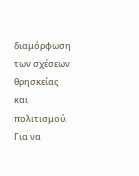διαμόρφωση των σχέσεων θρησκείας και πολιτισμού. Για να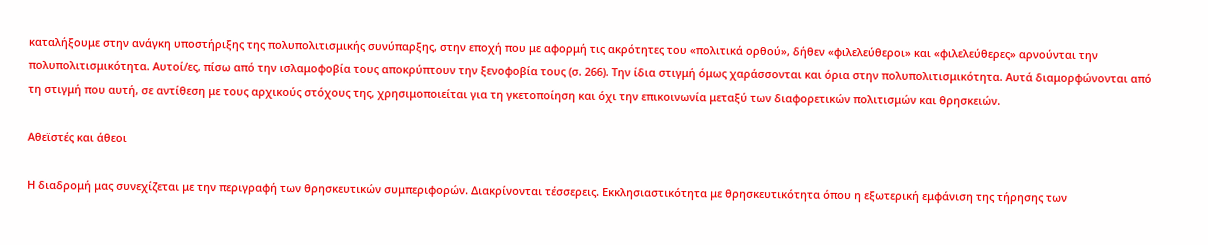καταλήξουμε στην ανάγκη υποστήριξης της πολυπολιτισμικής συνύπαρξης, στην εποχή που με αφορμή τις ακρότητες του «πολιτικά ορθού», δήθεν «φιλελεύθεροι» και «φιλελεύθερες» αρνούνται την πολυπολιτισμικότητα. Αυτοί/ες, πίσω από την ισλαμοφοβία τους αποκρύπτουν την ξενοφοβία τους (σ. 266). Την ίδια στιγμή όμως χαράσσονται και όρια στην πολυπολιτισμικότητα. Αυτά διαμορφώνονται από τη στιγμή που αυτή, σε αντίθεση με τους αρχικούς στόχους της, χρησιμοποιείται για τη γκετοποίηση και όχι την επικοινωνία μεταξύ των διαφορετικών πολιτισμών και θρησκειών.

Αθεϊστές και άθεοι

Η διαδρομή μας συνεχίζεται με την περιγραφή των θρησκευτικών συμπεριφορών. Διακρίνονται τέσσερεις. Εκκλησιαστικότητα με θρησκευτικότητα όπου η εξωτερική εμφάνιση της τήρησης των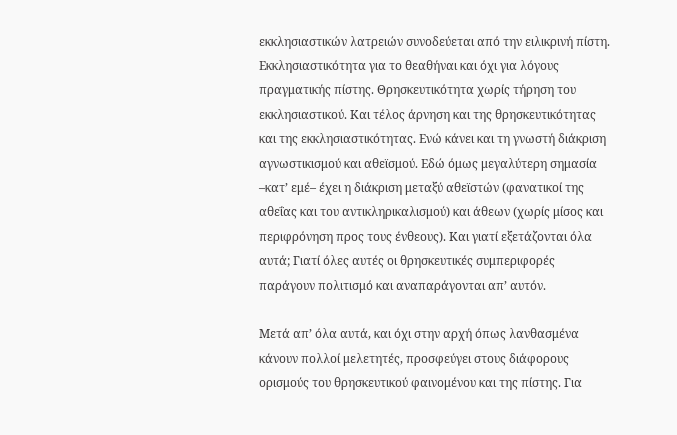εκκλησιαστικών λατρειών συνοδεύεται από την ειλικρινή πίστη. Εκκλησιαστικότητα για το θεαθήναι και όχι για λόγους πραγματικής πίστης. Θρησκευτικότητα χωρίς τήρηση του εκκλησιαστικού. Και τέλος άρνηση και της θρησκευτικότητας και της εκκλησιαστικότητας. Ενώ κάνει και τη γνωστή διάκριση αγνωστικισμού και αθεϊσμού. Εδώ όμως μεγαλύτερη σημασία –κατ’ εμέ– έχει η διάκριση μεταξύ αθεϊστών (φανατικοί της αθεΐας και του αντικληρικαλισμού) και άθεων (χωρίς μίσος και περιφρόνηση προς τους ένθεους). Και γιατί εξετάζονται όλα αυτά; Γιατί όλες αυτές οι θρησκευτικές συμπεριφορές παράγουν πολιτισμό και αναπαράγονται απ’ αυτόν.

Μετά απ’ όλα αυτά, και όχι στην αρχή όπως λανθασμένα κάνουν πολλοί μελετητές, προσφεύγει στους διάφορους ορισμούς του θρησκευτικού φαινομένου και της πίστης. Για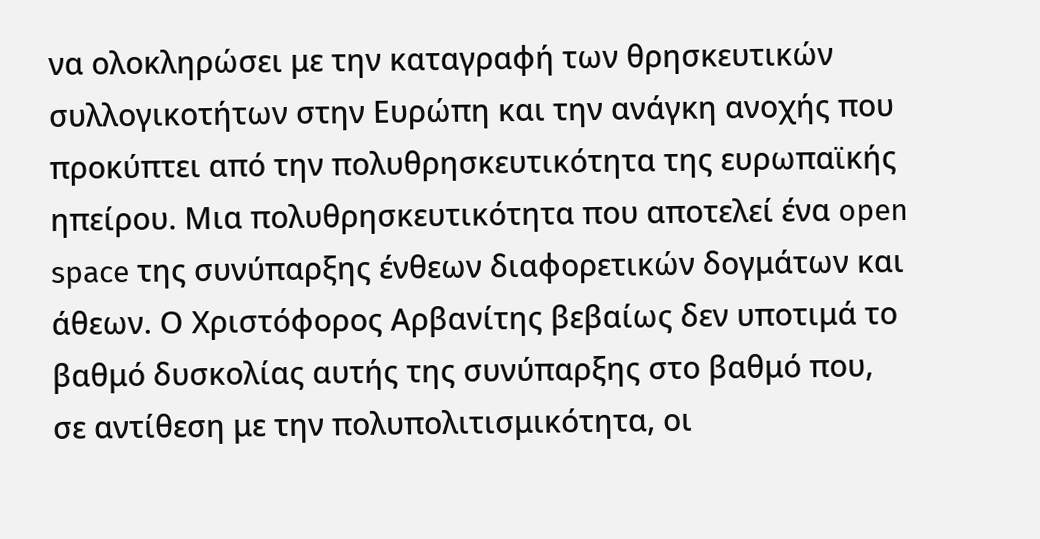να ολοκληρώσει με την καταγραφή των θρησκευτικών συλλογικοτήτων στην Ευρώπη και την ανάγκη ανοχής που προκύπτει από την πολυθρησκευτικότητα της ευρωπαϊκής ηπείρου. Μια πολυθρησκευτικότητα που αποτελεί ένα open space της συνύπαρξης ένθεων διαφορετικών δογμάτων και άθεων. Ο Χριστόφορος Αρβανίτης βεβαίως δεν υποτιμά το βαθμό δυσκολίας αυτής της συνύπαρξης στο βαθμό που, σε αντίθεση με την πολυπολιτισμικότητα, οι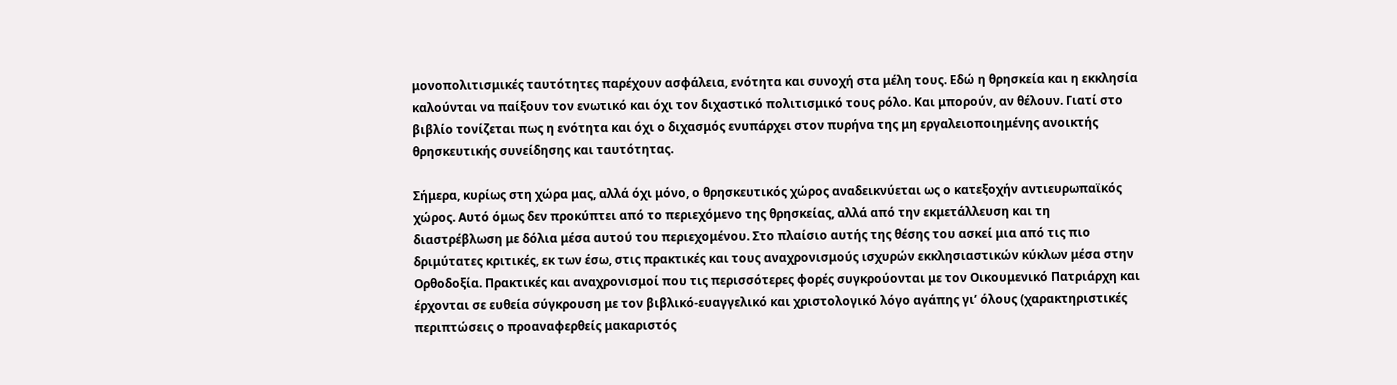μονοπολιτισμικές ταυτότητες παρέχουν ασφάλεια, ενότητα και συνοχή στα μέλη τους. Εδώ η θρησκεία και η εκκλησία καλούνται να παίξουν τον ενωτικό και όχι τον διχαστικό πολιτισμικό τους ρόλο. Και μπορούν, αν θέλουν. Γιατί στο βιβλίο τονίζεται πως η ενότητα και όχι ο διχασμός ενυπάρχει στον πυρήνα της μη εργαλειοποιημένης ανοικτής θρησκευτικής συνείδησης και ταυτότητας.

Σήμερα, κυρίως στη χώρα μας, αλλά όχι μόνο, ο θρησκευτικός χώρος αναδεικνύεται ως ο κατεξοχήν αντιευρωπαϊκός χώρος. Αυτό όμως δεν προκύπτει από το περιεχόμενο της θρησκείας, αλλά από την εκμετάλλευση και τη διαστρέβλωση με δόλια μέσα αυτού του περιεχομένου. Στο πλαίσιο αυτής της θέσης του ασκεί μια από τις πιο δριμύτατες κριτικές, εκ των έσω, στις πρακτικές και τους αναχρονισμούς ισχυρών εκκλησιαστικών κύκλων μέσα στην Ορθοδοξία. Πρακτικές και αναχρονισμοί που τις περισσότερες φορές συγκρούονται με τον Οικουμενικό Πατριάρχη και έρχονται σε ευθεία σύγκρουση με τον βιβλικό-ευαγγελικό και χριστολογικό λόγο αγάπης γι’ όλους (χαρακτηριστικές περιπτώσεις ο προαναφερθείς μακαριστός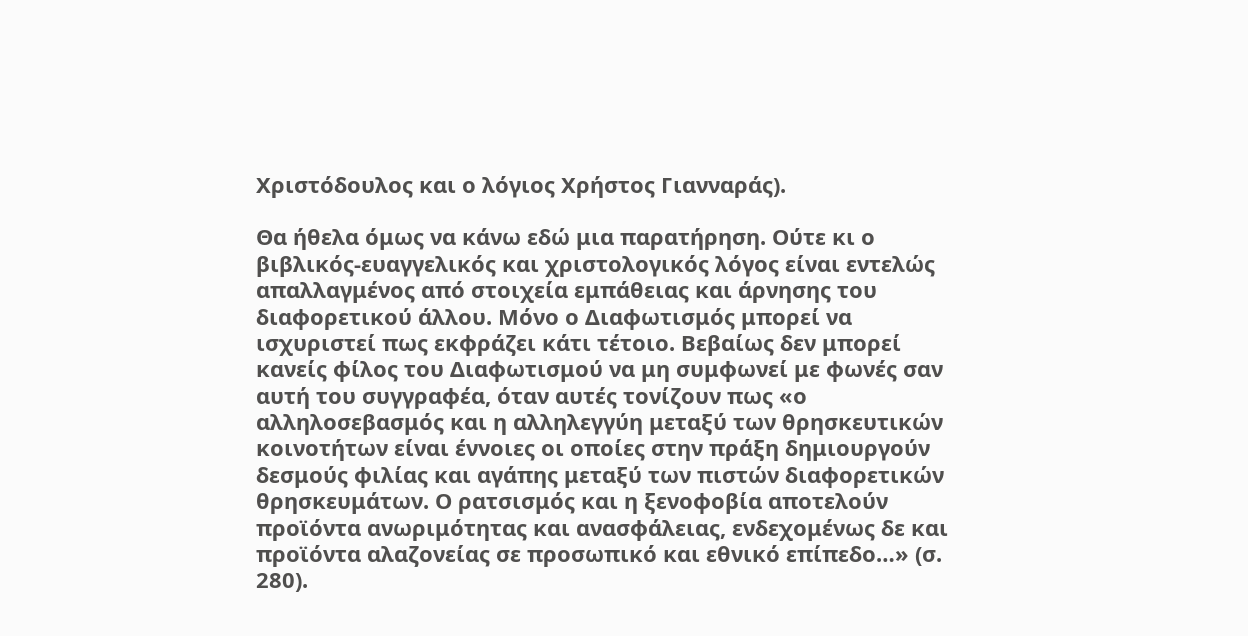Χριστόδουλος και ο λόγιος Χρήστος Γιανναράς).

Θα ήθελα όμως να κάνω εδώ μια παρατήρηση. Ούτε κι ο βιβλικός-ευαγγελικός και χριστολογικός λόγος είναι εντελώς απαλλαγμένος από στοιχεία εμπάθειας και άρνησης του διαφορετικού άλλου. Μόνο ο Διαφωτισμός μπορεί να ισχυριστεί πως εκφράζει κάτι τέτοιο. Βεβαίως δεν μπορεί κανείς φίλος του Διαφωτισμού να μη συμφωνεί με φωνές σαν αυτή του συγγραφέα, όταν αυτές τονίζουν πως «ο αλληλοσεβασμός και η αλληλεγγύη μεταξύ των θρησκευτικών κοινοτήτων είναι έννοιες οι οποίες στην πράξη δημιουργούν δεσμούς φιλίας και αγάπης μεταξύ των πιστών διαφορετικών θρησκευμάτων. Ο ρατσισμός και η ξενοφοβία αποτελούν προϊόντα ανωριμότητας και ανασφάλειας, ενδεχομένως δε και προϊόντα αλαζονείας σε προσωπικό και εθνικό επίπεδο…» (σ. 280).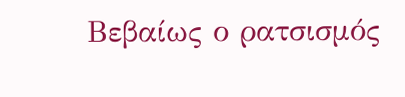Βεβαίως ο ρατσισμός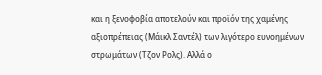και η ξενοφοβία αποτελούν και προϊόν της χαμένης αξιοπρέπειας (Μάικλ Σαντέλ) των λιγότερο ευνοημένων στρωμάτων (Τζον Ρολς). Αλλά ο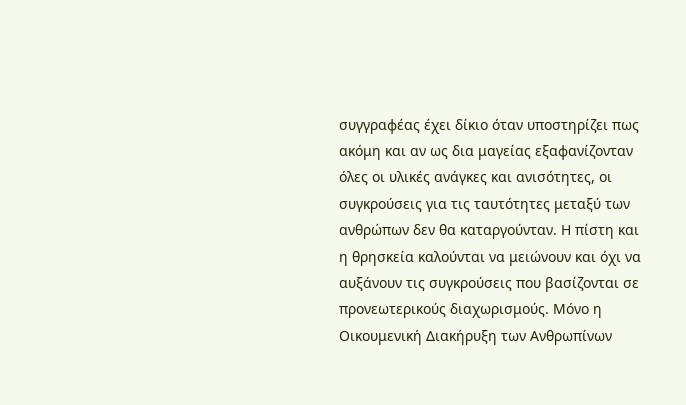συγγραφέας έχει δίκιο όταν υποστηρίζει πως ακόμη και αν ως δια μαγείας εξαφανίζονταν όλες οι υλικές ανάγκες και ανισότητες, οι συγκρούσεις για τις ταυτότητες μεταξύ των ανθρώπων δεν θα καταργούνταν. Η πίστη και η θρησκεία καλούνται να μειώνουν και όχι να αυξάνουν τις συγκρούσεις που βασίζονται σε προνεωτερικούς διαχωρισμούς. Μόνο η Οικουμενική Διακήρυξη των Ανθρωπίνων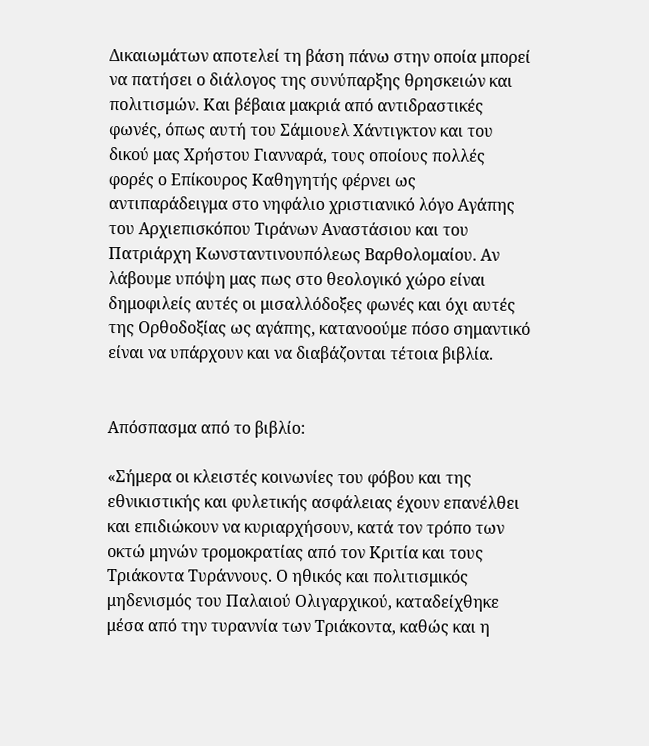Δικαιωμάτων αποτελεί τη βάση πάνω στην οποία μπορεί να πατήσει ο διάλογος της συνύπαρξης θρησκειών και πολιτισμών. Και βέβαια μακριά από αντιδραστικές φωνές, όπως αυτή του Σάμιουελ Χάντιγκτον και του δικού μας Χρήστου Γιανναρά, τους οποίους πολλές φορές ο Επίκουρος Καθηγητής φέρνει ως αντιπαράδειγμα στο νηφάλιο χριστιανικό λόγο Αγάπης του Αρχιεπισκόπου Τιράνων Αναστάσιου και του Πατριάρχη Κωνσταντινουπόλεως Βαρθολομαίου. Αν λάβουμε υπόψη μας πως στο θεολογικό χώρο είναι δημοφιλείς αυτές οι μισαλλόδοξες φωνές και όχι αυτές της Ορθοδοξίας ως αγάπης, κατανοούμε πόσο σημαντικό είναι να υπάρχουν και να διαβάζονται τέτοια βιβλία.


Απόσπασμα από το βιβλίο:

«Σήμερα οι κλειστές κοινωνίες του φόβου και της εθνικιστικής και φυλετικής ασφάλειας έχουν επανέλθει και επιδιώκουν να κυριαρχήσουν, κατά τον τρόπο των οκτώ μηνών τρομοκρατίας από τον Κριτία και τους Τριάκοντα Τυράννους. Ο ηθικός και πολιτισμικός μηδενισμός του Παλαιού Ολιγαρχικού, καταδείχθηκε μέσα από την τυραννία των Τριάκοντα, καθώς και η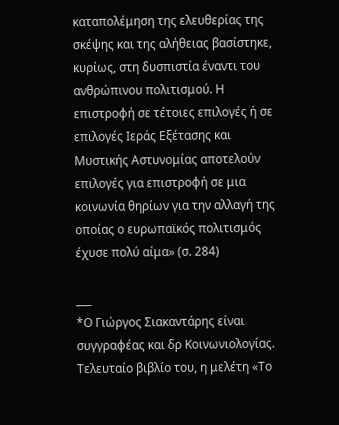καταπολέμηση της ελευθερίας της σκέψης και της αλήθειας βασίστηκε, κυρίως, στη δυσπιστία έναντι του ανθρώπινου πολιτισμού. Η επιστροφή σε τέτοιες επιλογές ή σε επιλογές Ιεράς Εξέτασης και Μυστικής Αστυνομίας αποτελούν επιλογές για επιστροφή σε μια κοινωνία θηρίων για την αλλαγή της οποίας ο ευρωπαϊκός πολιτισμός έχυσε πολύ αίμα» (σ. 284)

___
*Ο Γιώργος Σιακαντάρης είναι συγγραφέας και δρ Κοινωνιολογίας. Τελευταίο βιβλίο του, η μελέτη «Το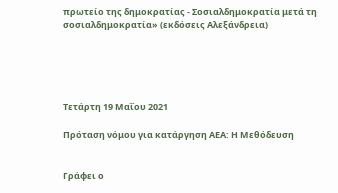πρωτείο της δημοκρατίας - Σοσιαλδημοκρατία μετά τη σοσιαλδημοκρατία» (εκδόσεις Αλεξάνδρεια)





Τετάρτη 19 Μαΐου 2021

Πρόταση νόμου για κατάργηση ΑΕΑ: Η Μεθόδευση


Γράφει ο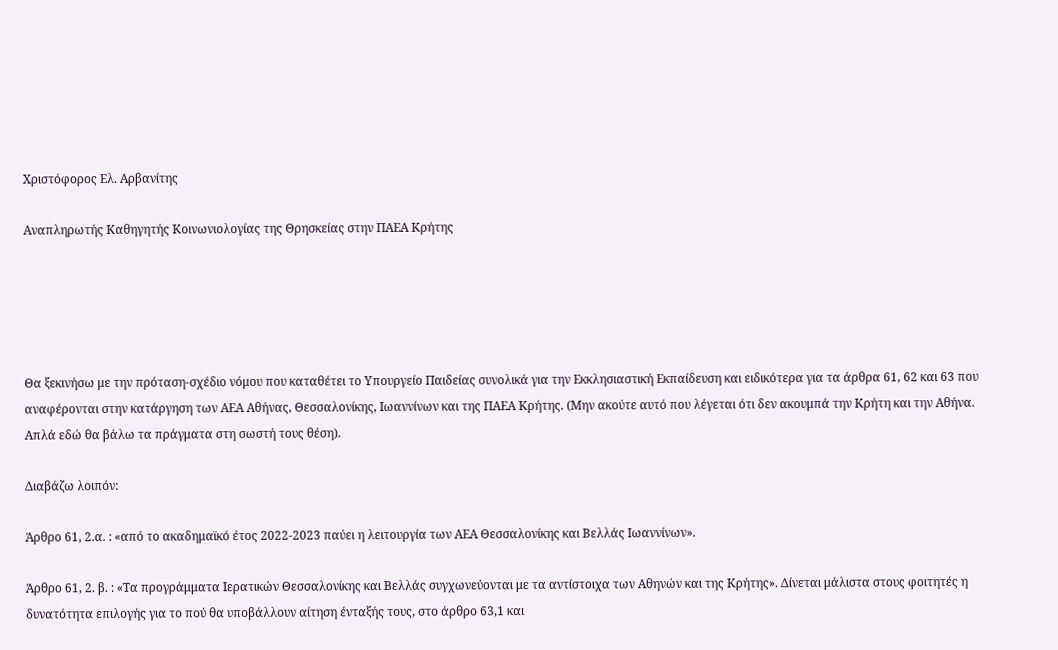Χριστόφορος Ελ. Αρβανίτης

Αναπληρωτής Καθηγητής Κοινωνιολογίας της Θρησκείας στην ΠΑΕΑ Κρήτης





Θα ξεκινήσω με την πρόταση-σχέδιο νόμου που καταθέτει το Υπουργείο Παιδείας συνολικά για την Εκκλησιαστική Εκπαίδευση και ειδικότερα για τα άρθρα 61, 62 και 63 που αναφέρονται στην κατάργηση των ΑΕΑ Αθήνας, Θεσσαλονίκης, Ιωαννίνων και της ΠΑΕΑ Κρήτης. (Μην ακούτε αυτό που λέγεται ότι δεν ακουμπά την Κρήτη και την Αθήνα. Απλά εδώ θα βάλω τα πράγματα στη σωστή τους θέση).

Διαβάζω λοιπόν:

Άρθρο 61, 2.α. : «από το ακαδημαϊκό έτος 2022-2023 παύει η λειτουργία των ΑΕΑ Θεσσαλονίκης και Βελλάς Ιωαννίνων».

Άρθρο 61, 2. β. : «Τα προγράμματα Ιερατικών Θεσσαλονίκης και Βελλάς συγχωνεύονται με τα αντίστοιχα των Αθηνών και της Κρήτης». Δίνεται μάλιστα στους φοιτητές η δυνατότητα επιλογής για το πού θα υποβάλλουν αίτηση ένταξής τους, στο άρθρο 63,1 και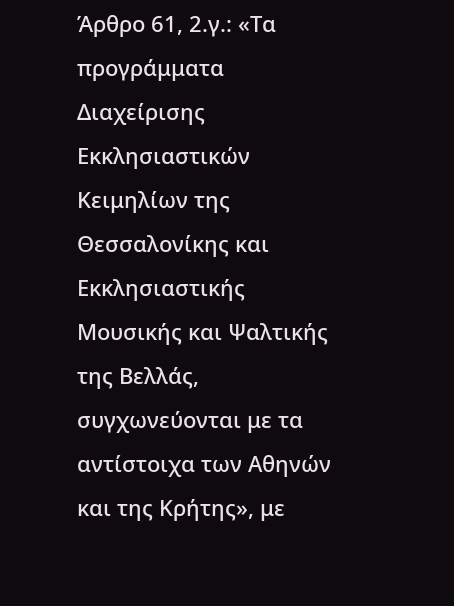Άρθρο 61, 2.γ.: «Τα προγράμματα Διαχείρισης Εκκλησιαστικών Κειμηλίων της Θεσσαλονίκης και Εκκλησιαστικής Μουσικής και Ψαλτικής της Βελλάς, συγχωνεύονται με τα αντίστοιχα των Αθηνών και της Κρήτης», με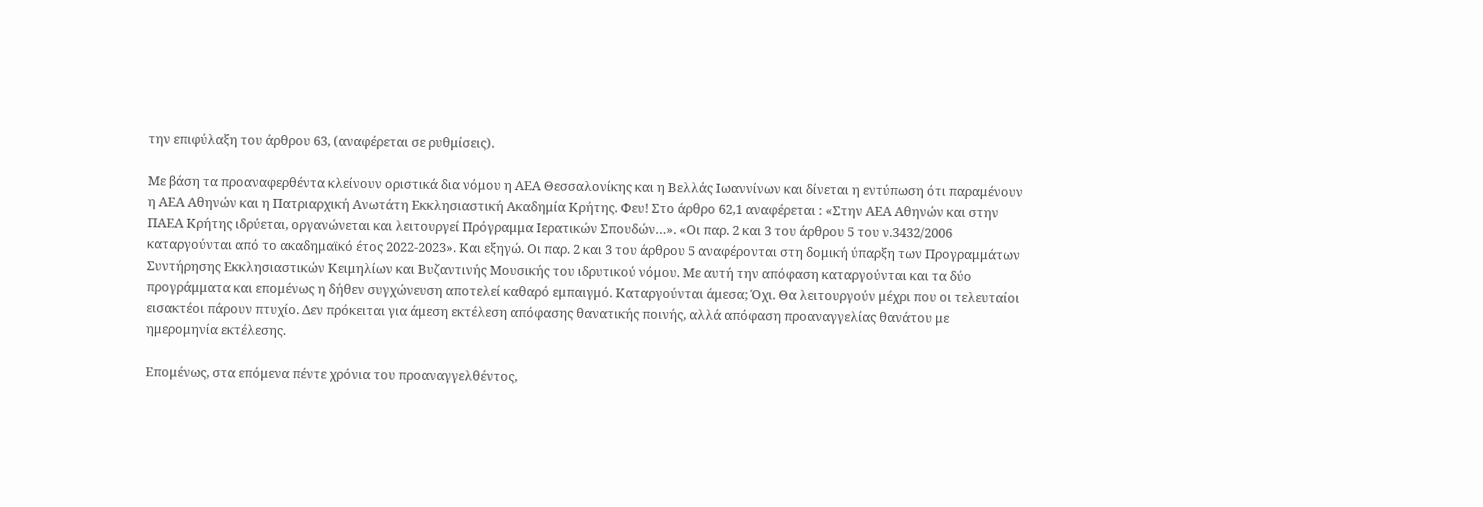την επιφύλαξη του άρθρου 63, (αναφέρεται σε ρυθμίσεις).

Με βάση τα προαναφερθέντα κλείνουν οριστικά δια νόμου η ΑΕΑ Θεσσαλονίκης και η Βελλάς Ιωαννίνων και δίνεται η εντύπωση ότι παραμένουν η ΑΕΑ Αθηνών και η Πατριαρχική Ανωτάτη Εκκλησιαστική Ακαδημία Κρήτης. Φευ! Στο άρθρο 62,1 αναφέρεται : «Στην ΑΕΑ Αθηνών και στην ΠΑΕΑ Κρήτης ιδρύεται, οργανώνεται και λειτουργεί Πρόγραμμα Ιερατικών Σπουδών…». «Οι παρ. 2 και 3 του άρθρου 5 του ν.3432/2006 καταργούνται από το ακαδημαϊκό έτος 2022-2023». Και εξηγώ. Οι παρ. 2 και 3 του άρθρου 5 αναφέρονται στη δομική ύπαρξη των Προγραμμάτων Συντήρησης Εκκλησιαστικών Κειμηλίων και Βυζαντινής Μουσικής του ιδρυτικού νόμου. Με αυτή την απόφαση καταργούνται και τα δύο προγράμματα και επομένως η δήθεν συγχώνευση αποτελεί καθαρό εμπαιγμό. Καταργούνται άμεσα; Όχι. Θα λειτουργούν μέχρι που οι τελευταίοι εισακτέοι πάρουν πτυχίο. Δεν πρόκειται για άμεση εκτέλεση απόφασης θανατικής ποινής, αλλά απόφαση προαναγγελίας θανάτου με ημερομηνία εκτέλεσης.

Επομένως, στα επόμενα πέντε χρόνια του προαναγγελθέντος,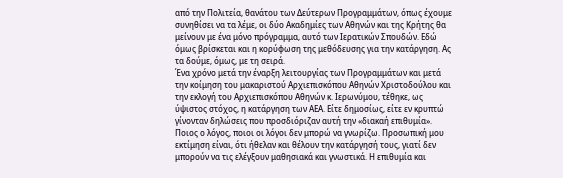από την Πολιτεία, θανάτου των Δεύτερων Προγραμμάτων, όπως έχουμε συνηθίσει να τα λέμε, οι δύο Ακαδημίες των Αθηνών και της Κρήτης θα μείνουν με ένα μόνο πρόγραμμα, αυτό των Ιερατικών Σπουδών. Εδώ όμως βρίσκεται και η κορύφωση της μεθόδευσης για την κατάργηση. Ας τα δούμε, όμως, με τη σειρά.
Ένα χρόνο μετά την έναρξη λειτουργίας των Προγραμμάτων και μετά την κοίμηση του μακαριστού Αρχιεπισκόπου Αθηνών Χριστοδούλου και την εκλογή του Αρχιεπισκόπου Αθηνών κ. Ιερωνύμου, τέθηκε, ως ύψιστος στόχος, η κατάργηση των ΑΕΑ. Είτε δημοσίως, είτε εν κρυπτώ γίνονταν δηλώσεις που προσδιόριζαν αυτή την «διακαή επιθυμία». Ποιος ο λόγος, ποιοι οι λόγοι δεν μπορώ να γνωρίζω. Προσωπική μου εκτίμηση είναι, ότι ήθελαν και θέλουν την κατάργησή τους, γιατί δεν μπορούν να τις ελέγξουν μαθησιακά και γνωστικά. Η επιθυμία και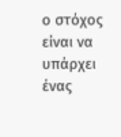ο στόχος είναι να υπάρχει ένας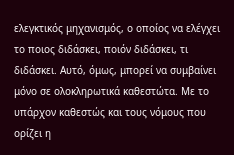ελεγκτικός μηχανισμός, ο οποίος να ελέγχει το ποιος διδάσκει, ποιόν διδάσκει, τι διδάσκει. Αυτό, όμως, μπορεί να συμβαίνει μόνο σε ολοκληρωτικά καθεστώτα. Με το υπάρχον καθεστώς και τους νόμους που ορίζει η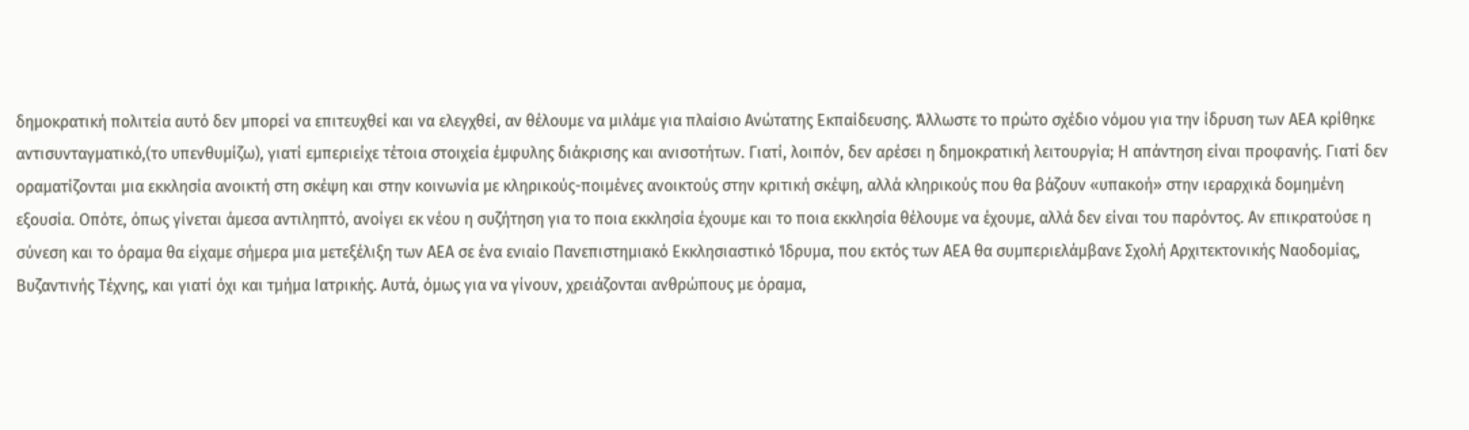δημοκρατική πολιτεία αυτό δεν μπορεί να επιτευχθεί και να ελεγχθεί, αν θέλουμε να μιλάμε για πλαίσιο Ανώτατης Εκπαίδευσης. Άλλωστε το πρώτο σχέδιο νόμου για την ίδρυση των ΑΕΑ κρίθηκε αντισυνταγματικό,(το υπενθυμίζω), γιατί εμπεριείχε τέτοια στοιχεία έμφυλης διάκρισης και ανισοτήτων. Γιατί, λοιπόν, δεν αρέσει η δημοκρατική λειτουργία; Η απάντηση είναι προφανής. Γιατί δεν οραματίζονται μια εκκλησία ανοικτή στη σκέψη και στην κοινωνία με κληρικούς-ποιμένες ανοικτούς στην κριτική σκέψη, αλλά κληρικούς που θα βάζουν «υπακοή» στην ιεραρχικά δομημένη εξουσία. Οπότε, όπως γίνεται άμεσα αντιληπτό, ανοίγει εκ νέου η συζήτηση για το ποια εκκλησία έχουμε και το ποια εκκλησία θέλουμε να έχουμε, αλλά δεν είναι του παρόντος. Αν επικρατούσε η σύνεση και το όραμα θα είχαμε σήμερα μια μετεξέλιξη των ΑΕΑ σε ένα ενιαίο Πανεπιστημιακό Εκκλησιαστικό Ίδρυμα, που εκτός των ΑΕΑ θα συμπεριελάμβανε Σχολή Αρχιτεκτονικής Ναοδομίας, Βυζαντινής Τέχνης, και γιατί όχι και τμήμα Ιατρικής. Αυτά, όμως για να γίνουν, χρειάζονται ανθρώπους με όραμα,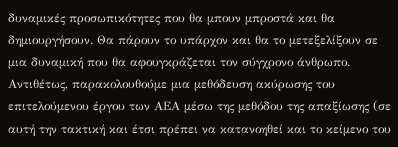δυναμικές προσωπικότητες που θα μπουν μπροστά και θα δημιουργήσουν. Θα πάρουν το υπάρχον και θα το μετεξελίξουν σε μια δυναμική που θα αφουγκράζεται τον σύγχρονο άνθρωπο. Αντιθέτως, παρακολουθούμε μια μεθόδευση ακύρωσης του επιτελούμενου έργου των ΑΕΑ μέσω της μεθόδου της απαξίωσης (σε αυτή την τακτική και έτσι πρέπει να κατανοηθεί και το κείμενο του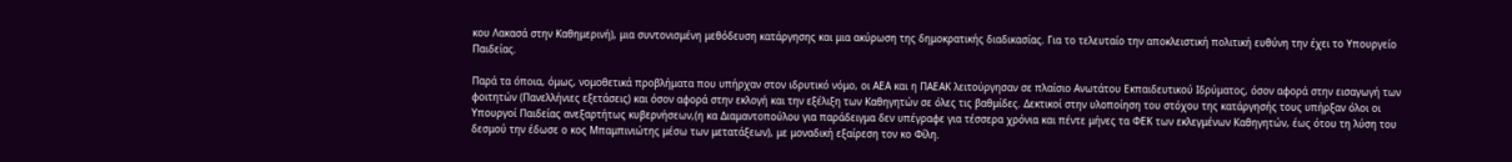κου Λακασά στην Καθημερινή), μια συντονισμένη μεθόδευση κατάργησης και μια ακύρωση της δημοκρατικής διαδικασίας. Για το τελευταίο την αποκλειστική πολιτική ευθύνη την έχει το Υπουργείο Παιδείας.

Παρά τα όποια, όμως, νομοθετικά προβλήματα που υπήρχαν στον ιδρυτικό νόμο, οι ΑΕΑ και η ΠΑΕΑΚ λειτούργησαν σε πλαίσιο Ανωτάτου Εκπαιδευτικού Ιδρύματος, όσον αφορά στην εισαγωγή των φοιτητών (Πανελλήνιες εξετάσεις) και όσον αφορά στην εκλογή και την εξέλιξη των Καθηγητών σε όλες τις βαθμίδες. Δεκτικοί στην υλοποίηση του στόχου της κατάργησής τους υπήρξαν όλοι οι Υπουργοί Παιδείας ανεξαρτήτως κυβερνήσεων,(η κα Διαμαντοπούλου για παράδειγμα δεν υπέγραφε για τέσσερα χρόνια και πέντε μήνες τα ΦΕΚ των εκλεγμένων Καθηγητών, έως ότου τη λύση του δεσμού την έδωσε ο κος Μπαμπινιώτης μέσω των μετατάξεων), με μοναδική εξαίρεση τον κο Φίλη.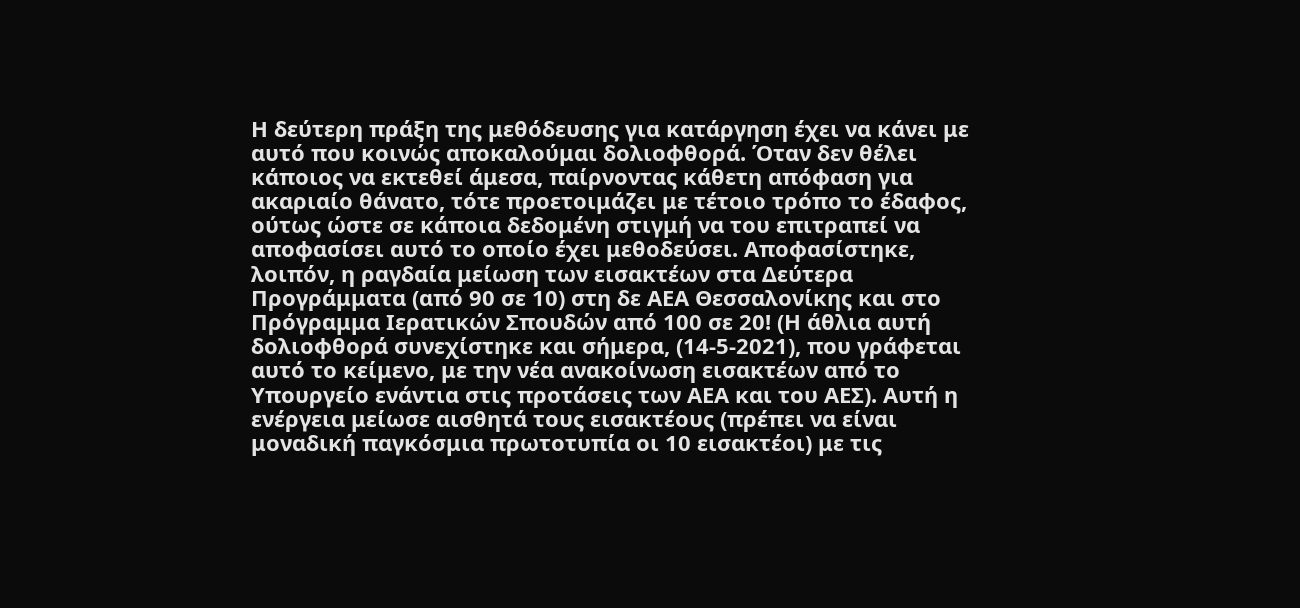Η δεύτερη πράξη της μεθόδευσης για κατάργηση έχει να κάνει με αυτό που κοινώς αποκαλούμαι δολιοφθορά. Όταν δεν θέλει κάποιος να εκτεθεί άμεσα, παίρνοντας κάθετη απόφαση για ακαριαίο θάνατο, τότε προετοιμάζει με τέτοιο τρόπο το έδαφος, ούτως ώστε σε κάποια δεδομένη στιγμή να του επιτραπεί να αποφασίσει αυτό το οποίο έχει μεθοδεύσει. Αποφασίστηκε, λοιπόν, η ραγδαία μείωση των εισακτέων στα Δεύτερα Προγράμματα (από 90 σε 10) στη δε ΑΕΑ Θεσσαλονίκης και στο Πρόγραμμα Ιερατικών Σπουδών από 100 σε 20! (Η άθλια αυτή δολιοφθορά συνεχίστηκε και σήμερα, (14-5-2021), που γράφεται αυτό το κείμενο, με την νέα ανακοίνωση εισακτέων από το Υπουργείο ενάντια στις προτάσεις των ΑΕΑ και του ΑΕΣ). Αυτή η ενέργεια μείωσε αισθητά τους εισακτέους (πρέπει να είναι μοναδική παγκόσμια πρωτοτυπία οι 10 εισακτέοι) με τις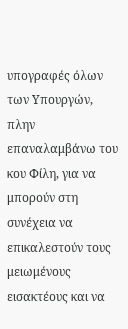υπογραφές όλων των Υπουργών, πλην επαναλαμβάνω του κου Φίλη, για να μπορούν στη συνέχεια να επικαλεστούν τους μειωμένους εισακτέους και να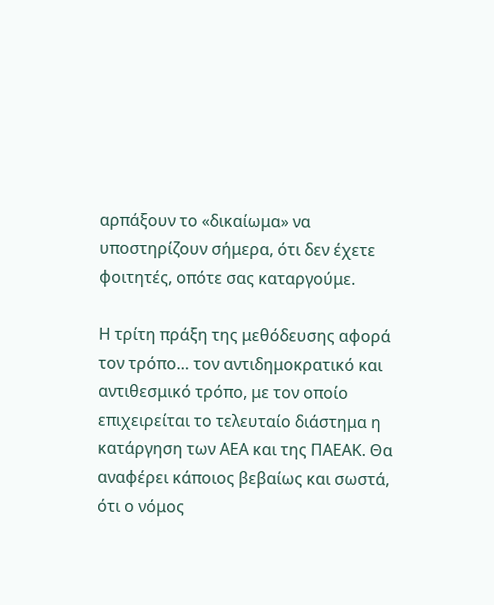αρπάξουν το «δικαίωμα» να υποστηρίζουν σήμερα, ότι δεν έχετε φοιτητές, οπότε σας καταργούμε.

Η τρίτη πράξη της μεθόδευσης αφορά τον τρόπο… τον αντιδημοκρατικό και αντιθεσμικό τρόπο, με τον οποίο επιχειρείται το τελευταίο διάστημα η κατάργηση των ΑΕΑ και της ΠΑΕΑΚ. Θα αναφέρει κάποιος βεβαίως και σωστά, ότι ο νόμος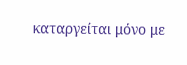καταργείται μόνο με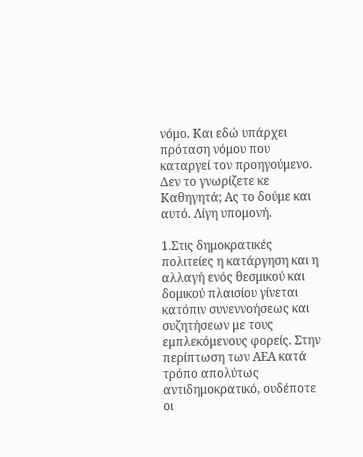νόμο. Και εδώ υπάρχει πρόταση νόμου που καταργεί τον προηγούμενο. Δεν το γνωρίζετε κε Καθηγητά; Ας το δούμε και αυτό. Λίγη υπομονή.

1.Στις δημοκρατικές πολιτείες η κατάργηση και η αλλαγή ενός θεσμικού και δομικού πλαισίου γίνεται κατόπιν συνεννοήσεως και συζητήσεων με τους εμπλεκόμενους φορείς. Στην περίπτωση των ΑΕΑ κατά τρόπο απολύτως αντιδημοκρατικό, ουδέποτε οι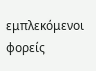εμπλεκόμενοι φορείς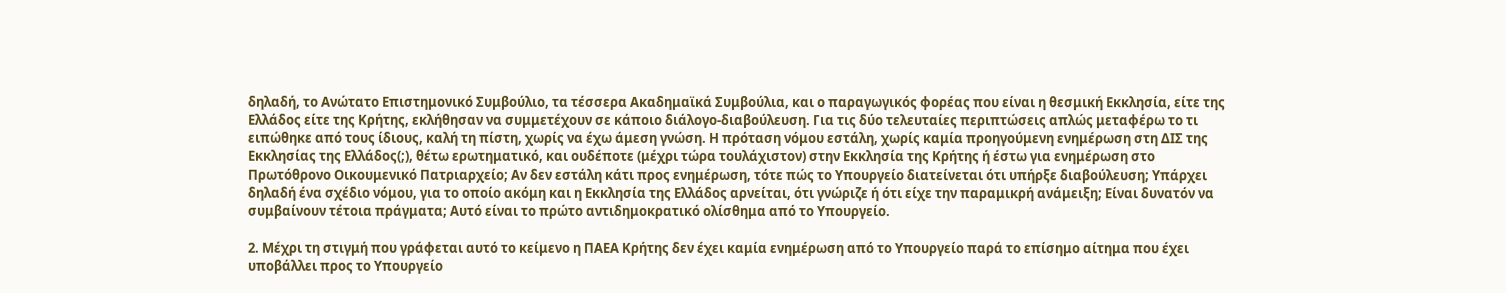δηλαδή, το Ανώτατο Επιστημονικό Συμβούλιο, τα τέσσερα Ακαδημαϊκά Συμβούλια, και ο παραγωγικός φορέας που είναι η θεσμική Εκκλησία, είτε της Ελλάδος είτε της Κρήτης, εκλήθησαν να συμμετέχουν σε κάποιο διάλογο-διαβούλευση. Για τις δύο τελευταίες περιπτώσεις απλώς μεταφέρω το τι ειπώθηκε από τους ίδιους, καλή τη πίστη, χωρίς να έχω άμεση γνώση. Η πρόταση νόμου εστάλη, χωρίς καμία προηγούμενη ενημέρωση στη ΔΙΣ της Εκκλησίας της Ελλάδος(;), θέτω ερωτηματικό, και ουδέποτε (μέχρι τώρα τουλάχιστον) στην Εκκλησία της Κρήτης ή έστω για ενημέρωση στο Πρωτόθρονο Οικουμενικό Πατριαρχείο; Αν δεν εστάλη κάτι προς ενημέρωση, τότε πώς το Υπουργείο διατείνεται ότι υπήρξε διαβούλευση; Υπάρχει δηλαδή ένα σχέδιο νόμου, για το οποίο ακόμη και η Εκκλησία της Ελλάδος αρνείται, ότι γνώριζε ή ότι είχε την παραμικρή ανάμειξη; Είναι δυνατόν να συμβαίνουν τέτοια πράγματα; Αυτό είναι το πρώτο αντιδημοκρατικό ολίσθημα από το Υπουργείο.

2. Μέχρι τη στιγμή που γράφεται αυτό το κείμενο η ΠΑΕΑ Κρήτης δεν έχει καμία ενημέρωση από το Υπουργείο παρά το επίσημο αίτημα που έχει υποβάλλει προς το Υπουργείο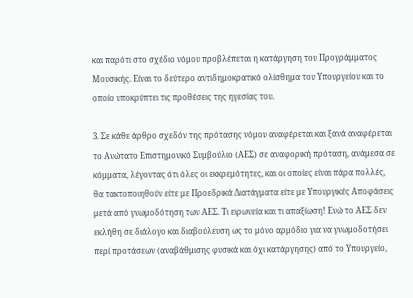και παρότι στο σχέδιο νόμου προβλέπεται η κατάργηση του Προγράμματος Μουσικής. Είναι το δεύτερο αντιδημοκρατικό ολίσθημα του Υπουργείου και το οποίο υποκρύπτει τις προθέσεις της ηγεσίας του.

3. Σε κάθε άρθρο σχεδόν της πρότασης νόμου αναφέρεται και ξανά αναφέρεται το Ανώτατο Επιστημονικό Συμβούλιο (ΑΕΣ) σε αναφορική πρόταση, ανάμεσα σε κόμματα, λέγοντας ότι όλες οι εκκρεμότητες, και οι οποίες είναι πάρα πολλές, θα τακτοποιηθούν είτε με Προεδρικά Διατάγματα είτε με Υπουργικές Αποφάσεις μετά από γνωμοδότηση των ΑΕΣ. Τι ειρωνεία και τι απαξίωση! Ενώ το ΑΕΣ δεν εκλήθη σε διάλογο και διαβούλευση ως το μόνο αρμόδιο για να γνωμοδοτήσει περί προτάσεων (αναβάθμισης φυσικά και όχι κατάργησης) από το Υπουργείο,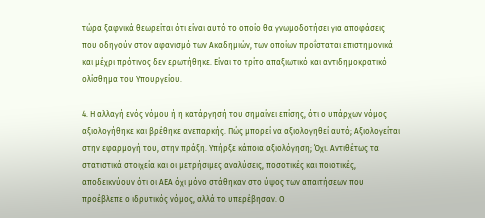τώρα ξαφνικά θεωρείται ότι είναι αυτό το οποίο θα γνωμοδοτήσει για αποφάσεις που οδηγούν στον αφανισμό των Ακαδημιών, των οποίων προΐσταται επιστημονικά και μέχρι πρότινος δεν ερωτήθηκε. Είναι το τρίτο απαξιωτικό και αντιδημοκρατικό ολίσθημα του Υπουργείου.

4. Η αλλαγή ενός νόμου ή η κατάργησή του σημαίνει επίσης, ότι ο υπάρχων νόμος αξιολογήθηκε και βρέθηκε ανεπαρκής. Πώς μπορεί να αξιολογηθεί αυτό; Αξιολογείται στην εφαρμογή του, στην πράξη. Υπήρξε κάποια αξιολόγηση; Όχι. Αντιθέτως τα στατιστικά στοιχεία και οι μετρήσιμες αναλύσεις, ποσοτικές και ποιοτικές, αποδεικνύουν ότι οι ΑΕΑ όχι μόνο στάθηκαν στο ύψος των απαιτήσεων που προέβλεπε ο ιδρυτικός νόμος, αλλά το υπερέβησαν. Ο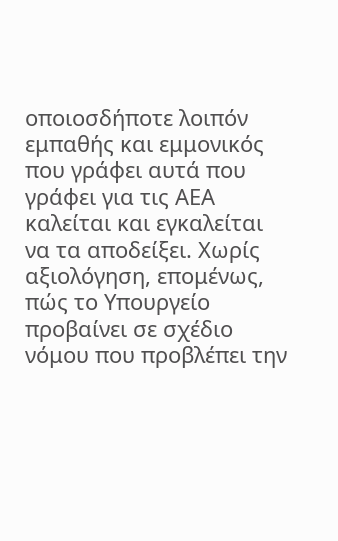οποιοσδήποτε λοιπόν εμπαθής και εμμονικός που γράφει αυτά που γράφει για τις ΑΕΑ καλείται και εγκαλείται να τα αποδείξει. Χωρίς αξιολόγηση, επομένως, πώς το Υπουργείο προβαίνει σε σχέδιο νόμου που προβλέπει την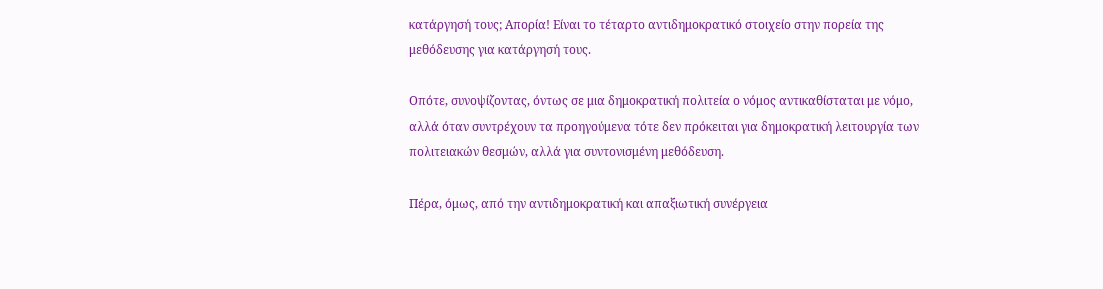κατάργησή τους; Απορία! Είναι το τέταρτο αντιδημοκρατικό στοιχείο στην πορεία της μεθόδευσης για κατάργησή τους.

Οπότε, συνοψίζοντας, όντως σε μια δημοκρατική πολιτεία ο νόμος αντικαθίσταται με νόμο, αλλά όταν συντρέχουν τα προηγούμενα τότε δεν πρόκειται για δημοκρατική λειτουργία των πολιτειακών θεσμών, αλλά για συντονισμένη μεθόδευση.

Πέρα, όμως, από την αντιδημοκρατική και απαξιωτική συνέργεια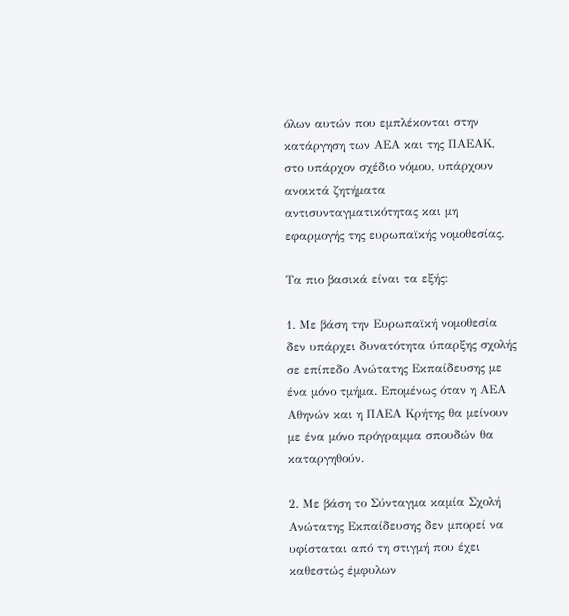όλων αυτών που εμπλέκονται στην κατάργηση των ΑΕΑ και της ΠΑΕΑΚ, στο υπάρχον σχέδιο νόμου, υπάρχουν ανοικτά ζητήματα αντισυνταγματικότητας και μη εφαρμογής της ευρωπαϊκής νομοθεσίας.

Τα πιο βασικά είναι τα εξής:

1. Με βάση την Ευρωπαϊκή νομοθεσία δεν υπάρχει δυνατότητα ύπαρξης σχολής σε επίπεδο Ανώτατης Εκπαίδευσης με ένα μόνο τμήμα. Επομένως όταν η ΑΕΑ Αθηνών και η ΠΑΕΑ Κρήτης θα μείνουν με ένα μόνο πρόγραμμα σπουδών θα καταργηθούν.

2. Με βάση το Σύνταγμα καμία Σχολή Ανώτατης Εκπαίδευσης δεν μπορεί να υφίσταται από τη στιγμή που έχει καθεστώς έμφυλων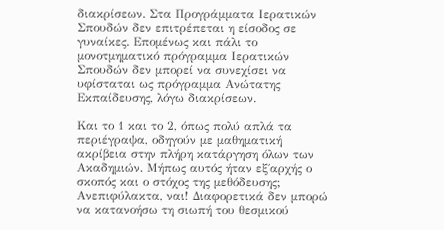διακρίσεων. Στα Προγράμματα Ιερατικών Σπουδών δεν επιτρέπεται η είσοδος σε γυναίκες. Επομένως και πάλι το μονοτμηματικό πρόγραμμα Ιερατικών Σπουδών δεν μπορεί να συνεχίσει να υφίσταται ως πρόγραμμα Ανώτατης Εκπαίδευσης, λόγω διακρίσεων.

Και το 1 και το 2, όπως πολύ απλά τα περιέγραψα, οδηγούν με μαθηματική ακρίβεια στην πλήρη κατάργηση όλων των Ακαδημιών. Μήπως αυτός ήταν εξ΄αρχής ο σκοπός και ο στόχος της μεθόδευσης; Ανεπιφύλακτα, ναι! Διαφορετικά δεν μπορώ να κατανοήσω τη σιωπή του θεσμικού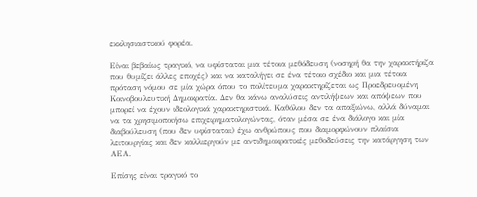εκκλησιαστικού φορέα.

Είναι βεβαίως τραγικό, να υφίσταται μια τέτοια μεθόδευση (νοσηρή θα την χαρακτήριζα που θυμίζει άλλες εποχές) και να καταλήγει σε ένα τέτοιο σχέδιο και μια τέτοια πρόταση νόμου σε μία χώρα όπου το πολίτευμα χαρακτηρίζεται ως Προεδρευομένη Κοινοβουλευτική Δημοκρατία. Δεν θα κάνω αναλύσεις αντιλήψεων και απόψεων που μπορεί να έχουν ιδεολογικά χαρακτηριστικά. Καθόλου δεν τα απαξιώνω, αλλά δύναμαι να τα χρησιμοποιήσω επιχειρηματολογώντας, όταν μέσα σε ένα διάλογο και μία διαβούλευση (που δεν υφίσταται) έχω ανθρώπους που διαμορφώνουν πλαίσια λειτουργίας και δεν καλλιεργούν με αντιδημοκρατικές μεθοδεύσεις την κατάργηση των ΑΕΑ.

Επίσης είναι τραγικό το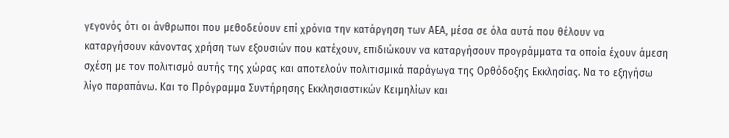γεγονός ότι οι άνθρωποι που μεθοδεύουν επί χρόνια την κατάργηση των ΑΕΑ, μέσα σε όλα αυτά που θέλουν να καταργήσουν κάνοντας χρήση των εξουσιών που κατέχουν, επιδιώκουν να καταργήσουν προγράμματα τα οποία έχουν άμεση σχέση με τον πολιτισμό αυτής της χώρας και αποτελούν πολιτισμικά παράγωγα της Ορθόδοξης Εκκλησίας. Να το εξηγήσω λίγο παραπάνω. Και το Πρόγραμμα Συντήρησης Εκκλησιαστικών Κειμηλίων και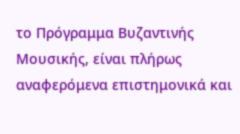το Πρόγραμμα Βυζαντινής Μουσικής, είναι πλήρως αναφερόμενα επιστημονικά και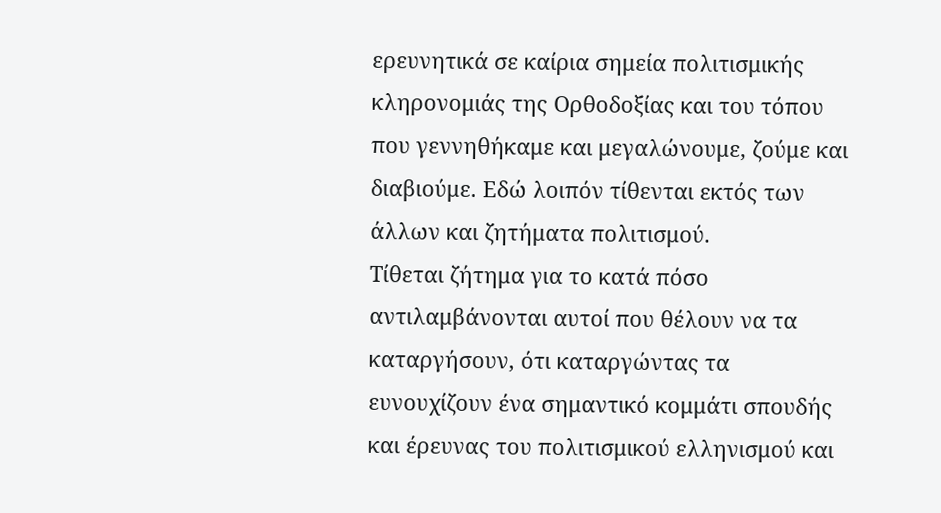ερευνητικά σε καίρια σημεία πολιτισμικής κληρονομιάς της Ορθοδοξίας και του τόπου που γεννηθήκαμε και μεγαλώνουμε, ζούμε και διαβιούμε. Εδώ λοιπόν τίθενται εκτός των άλλων και ζητήματα πολιτισμού.
Τίθεται ζήτημα για το κατά πόσο αντιλαμβάνονται αυτοί που θέλουν να τα καταργήσουν, ότι καταργώντας τα ευνουχίζουν ένα σημαντικό κομμάτι σπουδής και έρευνας του πολιτισμικού ελληνισμού και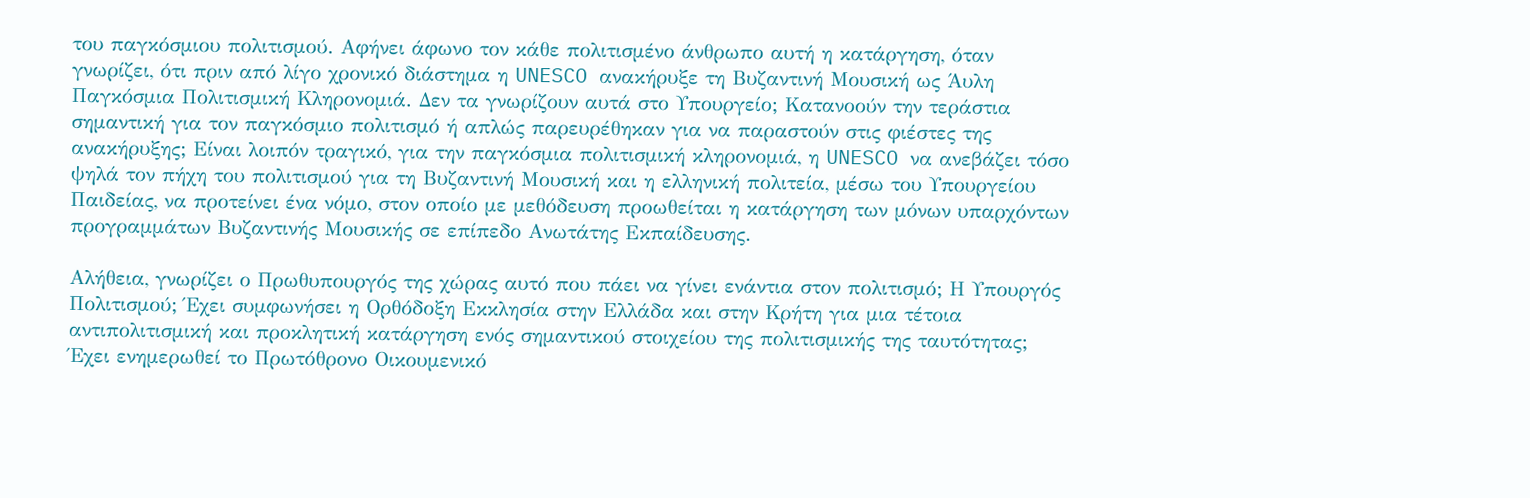του παγκόσμιου πολιτισμού. Αφήνει άφωνο τον κάθε πολιτισμένο άνθρωπο αυτή η κατάργηση, όταν γνωρίζει, ότι πριν από λίγο χρονικό διάστημα η UNESCO ανακήρυξε τη Βυζαντινή Μουσική ως Άυλη Παγκόσμια Πολιτισμική Κληρονομιά. Δεν τα γνωρίζουν αυτά στο Υπουργείο; Κατανοούν την τεράστια σημαντική για τον παγκόσμιο πολιτισμό ή απλώς παρευρέθηκαν για να παραστούν στις φιέστες της ανακήρυξης; Είναι λοιπόν τραγικό, για την παγκόσμια πολιτισμική κληρονομιά, η UNESCO να ανεβάζει τόσο ψηλά τον πήχη του πολιτισμού για τη Βυζαντινή Μουσική και η ελληνική πολιτεία, μέσω του Υπουργείου Παιδείας, να προτείνει ένα νόμο, στον οποίο με μεθόδευση προωθείται η κατάργηση των μόνων υπαρχόντων προγραμμάτων Βυζαντινής Μουσικής σε επίπεδο Ανωτάτης Εκπαίδευσης.

Αλήθεια, γνωρίζει ο Πρωθυπουργός της χώρας αυτό που πάει να γίνει ενάντια στον πολιτισμό; Η Υπουργός Πολιτισμού; Έχει συμφωνήσει η Ορθόδοξη Εκκλησία στην Ελλάδα και στην Κρήτη για μια τέτοια αντιπολιτισμική και προκλητική κατάργηση ενός σημαντικού στοιχείου της πολιτισμικής της ταυτότητας; Έχει ενημερωθεί το Πρωτόθρονο Οικουμενικό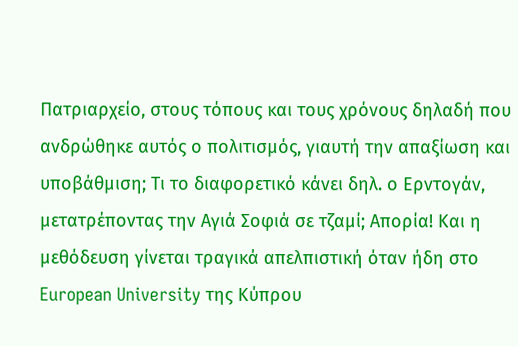Πατριαρχείο, στους τόπους και τους χρόνους δηλαδή που ανδρώθηκε αυτός ο πολιτισμός, γιαυτή την απαξίωση και υποβάθμιση; Τι το διαφορετικό κάνει δηλ. ο Ερντογάν, μετατρέποντας την Αγιά Σοφιά σε τζαμί; Απορία! Και η μεθόδευση γίνεται τραγικά απελπιστική όταν ήδη στο European University της Κύπρου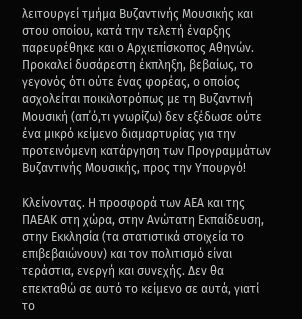λειτουργεί τμήμα Βυζαντινής Μουσικής και στου οποίου, κατά την τελετή έναρξης παρευρέθηκε και ο Αρχιεπίσκοπος Αθηνών. Προκαλεί δυσάρεστη έκπληξη, βεβαίως, το γεγονός ότι ούτε ένας φορέας, ο οποίος ασχολείται ποικιλοτρόπως με τη Βυζαντινή Μουσική (απ΄ό,τι γνωρίζω) δεν εξέδωσε ούτε ένα μικρό κείμενο διαμαρτυρίας για την προτεινόμενη κατάργηση των Προγραμμάτων Βυζαντινής Μουσικής, προς την Υπουργό!

Κλείνοντας. Η προσφορά των ΑΕΑ και της ΠΑΕΑΚ στη χώρα, στην Ανώτατη Εκπαίδευση, στην Εκκλησία (τα στατιστικά στοιχεία το επιβεβαιώνουν) και τον πολιτισμό είναι τεράστια, ενεργή και συνεχής. Δεν θα επεκταθώ σε αυτό το κείμενο σε αυτά, γιατί το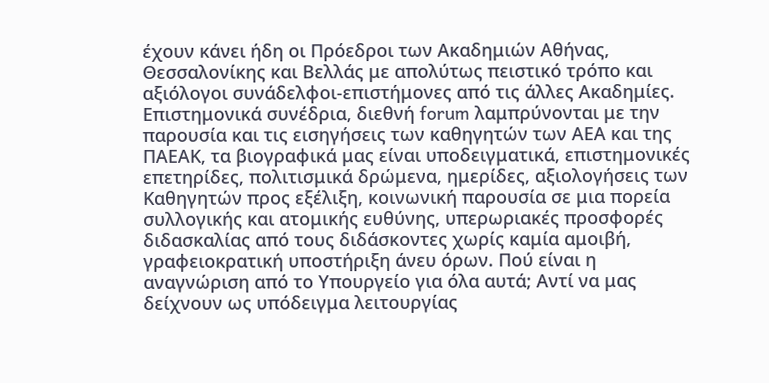έχουν κάνει ήδη οι Πρόεδροι των Ακαδημιών Αθήνας, Θεσσαλονίκης και Βελλάς με απολύτως πειστικό τρόπο και αξιόλογοι συνάδελφοι-επιστήμονες από τις άλλες Ακαδημίες. Επιστημονικά συνέδρια, διεθνή forum λαμπρύνονται με την παρουσία και τις εισηγήσεις των καθηγητών των ΑΕΑ και της ΠΑΕΑΚ, τα βιογραφικά μας είναι υποδειγματικά, επιστημονικές επετηρίδες, πολιτισμικά δρώμενα, ημερίδες, αξιολογήσεις των Καθηγητών προς εξέλιξη, κοινωνική παρουσία σε μια πορεία συλλογικής και ατομικής ευθύνης, υπερωριακές προσφορές διδασκαλίας από τους διδάσκοντες χωρίς καμία αμοιβή, γραφειοκρατική υποστήριξη άνευ όρων. Πού είναι η αναγνώριση από το Υπουργείο για όλα αυτά; Αντί να μας δείχνουν ως υπόδειγμα λειτουργίας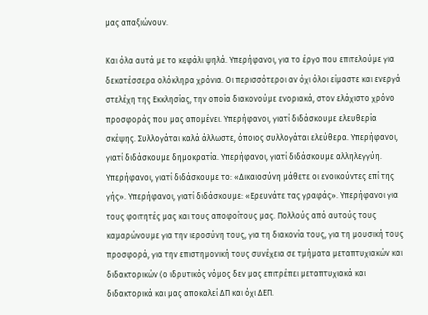μας απαξιώνουν.

Και όλα αυτά με το κεφάλι ψηλά. Υπερήφανοι, για το έργο που επιτελούμε για δεκατέσσερα ολόκληρα χρόνια. Οι περισσότεροι αν όχι όλοι είμαστε και ενεργά στελέχη της Εκκλησίας, την οποία διακονούμε ενοριακά, στον ελάχιστο χρόνο προσφοράς που μας απομένει. Υπερήφανοι, γιατί διδάσκουμε ελευθερία σκέψης. Συλλογάται καλά άλλωστε, όποιος συλλογάται ελεύθερα. Υπερήφανοι, γιατί διδάσκουμε δημοκρατία. Υπερήφανοι, γιατί διδάσκουμε αλληλεγγύη. Υπερήφανοι, γιατί διδάσκουμε το: «Δικαιοσύνη μάθετε οι ενοικούντες επί της γής». Υπερήφανοι, γιατί διδάσκουμε: «Ερευνάτε τας γραφάς». Υπερήφανοι για τους φοιτητές μας και τους αποφοίτους μας. Πολλούς από αυτούς τους καμαρώνουμε για την ιεροσύνη τους, για τη διακονία τους, για τη μουσική τους προσφορά, για την επιστημονική τους συνέχεια σε τμήματα μεταπτυχιακών και διδακτορικών (ο ιδρυτικός νόμος δεν μας επιτρέπει μεταπτυχιακά και διδακτορικά και μας αποκαλεί ΔΠ και όχι ΔΕΠ.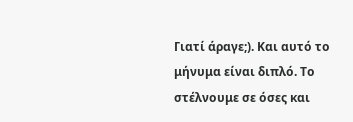Γιατί άραγε;). Και αυτό το μήνυμα είναι διπλό. Το στέλνουμε σε όσες και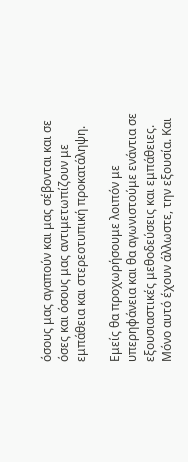όσους μας αγαπούν και μας σέβονται και σε όσες και όσους μας αντιμετωπίζουν με εμπάθεια και στερεοτυπική προκατάληψη.

Εμείς θα προχωρήσουμε λοιπόν με υπερηφάνεια και θα αγωνιστούμε ενάντια σε εξουσιαστικές μεθοδεύσεις και εμπάθειες. Μόνο αυτό έχουν άλλωστε, την εξουσία. Και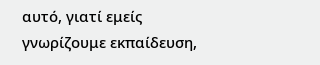αυτό, γιατί εμείς γνωρίζουμε εκπαίδευση,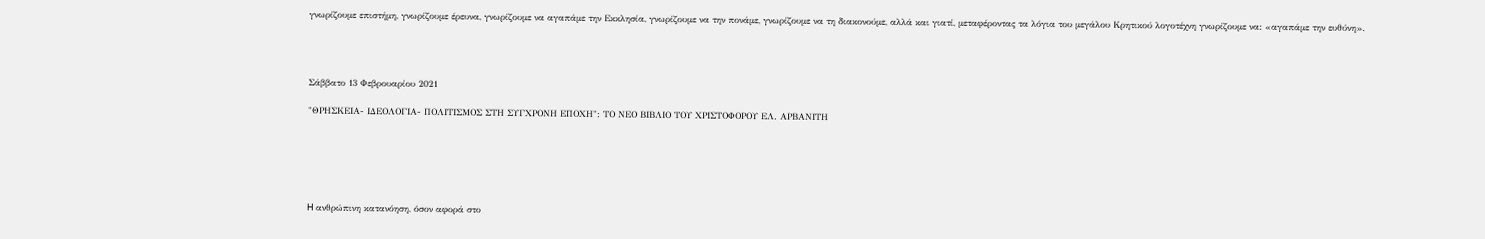γνωρίζουμε επιστήμη, γνωρίζουμε έρευνα, γνωρίζουμε να αγαπάμε την Εκκλησία, γνωρίζουμε να την πονάμε, γνωρίζουμε να τη διακονούμε, αλλά και γιατί, μεταφέροντας τα λόγια του μεγάλου Κρητικού λογοτέχνη γνωρίζουμε να: «αγαπάμε την ευθύνη».




Σάββατο 13 Φεβρουαρίου 2021

"ΘΡΗΣΚΕΙΑ- ΙΔΕΟΛΟΓΙΑ- ΠΟΛΙΤΙΣΜΟΣ ΣΤΗ ΣΥΓΧΡΟΝΗ ΕΠΟΧΗ": ΤΟ ΝΕΟ ΒΙΒΛΙΟ ΤΟΥ ΧΡΙΣΤΟΦΟΡΟΥ ΕΛ. ΑΡΒΑΝΙΤΗ






H ανθρώπινη κατανόηση, όσον αφορά στο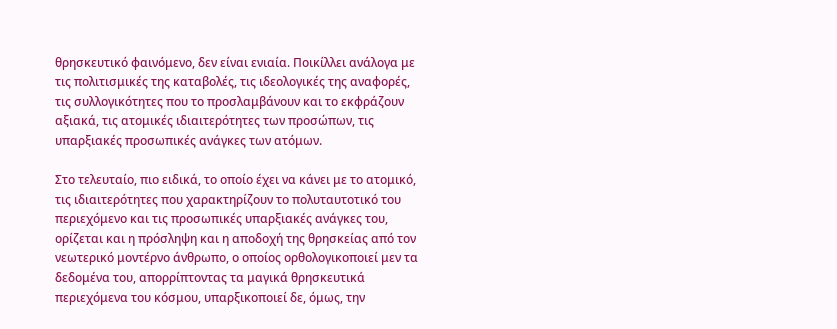θρησκευτικό φαινόμενο, δεν είναι ενιαία. Ποικίλλει ανάλογα με τις πολιτισμικές της καταβολές, τις ιδεολογικές της αναφορές, τις συλλογικότητες που το προσλαμβάνουν και το εκφράζουν αξιακά, τις ατομικές ιδιαιτερότητες των προσώπων, τις υπαρξιακές προσωπικές ανάγκες των ατόμων.

Στο τελευταίο, πιο ειδικά, το οποίο έχει να κάνει με το ατομικό, τις ιδιαιτερότητες που χαρακτηρίζουν το πολυταυτοτικό του περιεχόμενο και τις προσωπικές υπαρξιακές ανάγκες του, ορίζεται και η πρόσληψη και η αποδοχή της θρησκείας από τον νεωτερικό μοντέρνο άνθρωπο, ο οποίος ορθολογικοποιεί μεν τα δεδομένα του, απορρίπτοντας τα μαγικά θρησκευτικά περιεχόμενα του κόσμου, υπαρξικοποιεί δε, όμως, την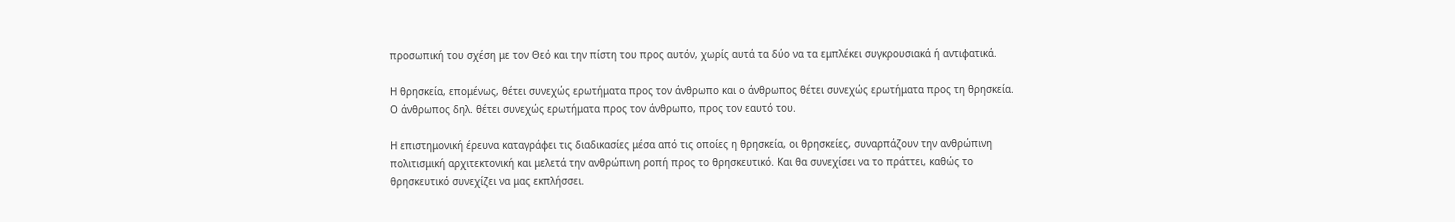προσωπική του σχέση με τον Θεό και την πίστη του προς αυτόν, χωρίς αυτά τα δύο να τα εμπλέκει συγκρουσιακά ή αντιφατικά.

Η θρησκεία, επομένως, θέτει συνεχώς ερωτήματα προς τον άνθρωπο και ο άνθρωπος θέτει συνεχώς ερωτήματα προς τη θρησκεία. Ο άνθρωπος δηλ. θέτει συνεχώς ερωτήματα προς τον άνθρωπο, προς τον εαυτό του.

Η επιστημονική έρευνα καταγράφει τις διαδικασίες μέσα από τις οποίες η θρησκεία, οι θρησκείες, συναρπάζουν την ανθρώπινη πολιτισμική αρχιτεκτονική και μελετά την ανθρώπινη ροπή προς το θρησκευτικό. Και θα συνεχίσει να το πράττει, καθώς το θρησκευτικό συνεχίζει να μας εκπλήσσει.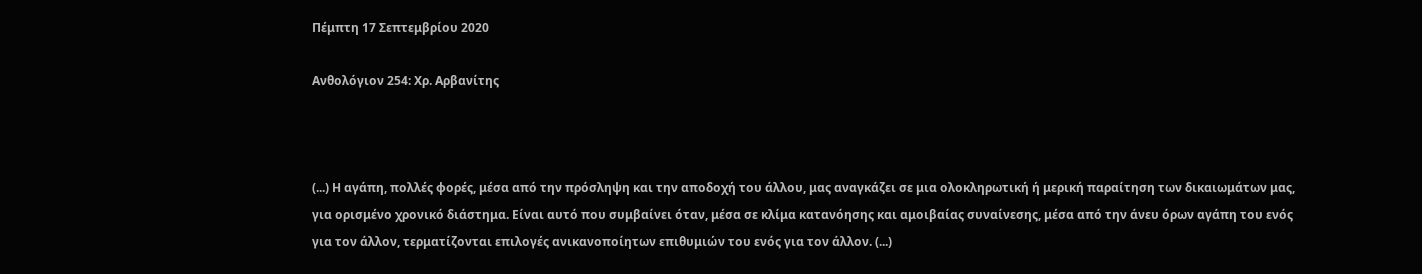Πέμπτη 17 Σεπτεμβρίου 2020

Ανθολόγιον 254: Χρ. Αρβανίτης



(...) Η αγάπη, πολλές φορές, μέσα από την πρόσληψη και την αποδοχή του άλλου, μας αναγκάζει σε μια ολοκληρωτική ή μερική παραίτηση των δικαιωμάτων μας, για ορισμένο χρονικό διάστημα. Είναι αυτό που συμβαίνει όταν, μέσα σε κλίμα κατανόησης και αμοιβαίας συναίνεσης, μέσα από την άνευ όρων αγάπη του ενός για τον άλλον, τερματίζονται επιλογές ανικανοποίητων επιθυμιών του ενός για τον άλλον. (...)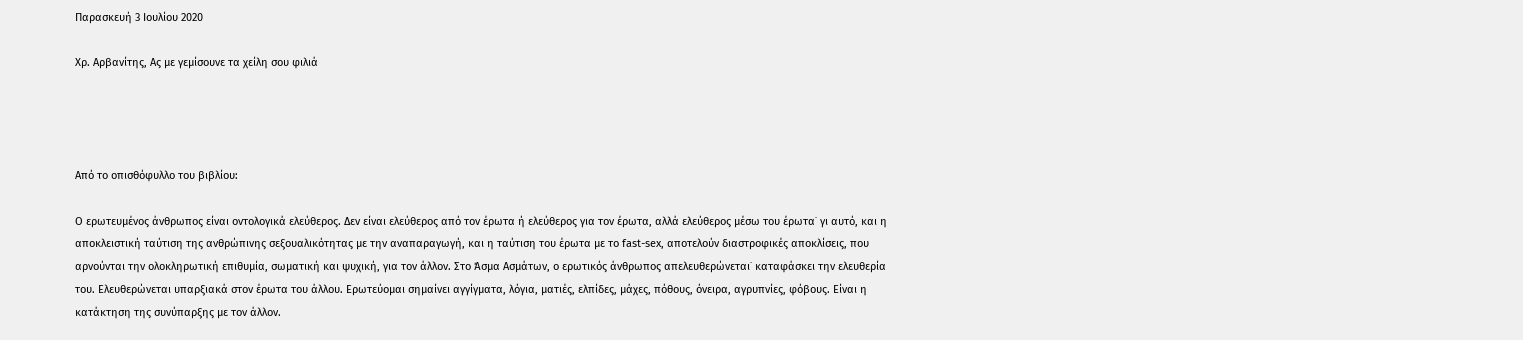Παρασκευή 3 Ιουλίου 2020

Χρ. Αρβανίτης, Ας με γεμίσουνε τα χείλη σου φιλιά




Από το οπισθόφυλλο του βιβλίου:

Ο ερωτευμένος άνθρωπος είναι οντολογικά ελεύθερος. Δεν είναι ελεύθερος από τον έρωτα ή ελεύθερος για τον έρωτα, αλλά ελεύθερος μέσω του έρωτα˙ γι αυτό, και η αποκλειστική ταύτιση της ανθρώπινης σεξουαλικότητας με την αναπαραγωγή, και η ταύτιση του έρωτα με το fast-sex, αποτελούν διαστροφικές αποκλίσεις, που αρνούνται την ολοκληρωτική επιθυμία, σωματική και ψυχική, για τον άλλον. Στο Άσμα Ασμάτων, ο ερωτικός άνθρωπος απελευθερώνεται˙ καταφάσκει την ελευθερία του. Ελευθερώνεται υπαρξιακά στον έρωτα του άλλου. Ερωτεύομαι σημαίνει αγγίγματα, λόγια, ματιές, ελπίδες, μάχες, πόθους, όνειρα, αγρυπνίες, φόβους. Είναι η κατάκτηση της συνύπαρξης με τον άλλον.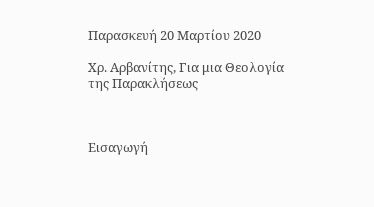Παρασκευή 20 Μαρτίου 2020

Χρ. Αρβανίτης, Για μια Θεολογία της Παρακλήσεως



Εισαγωγή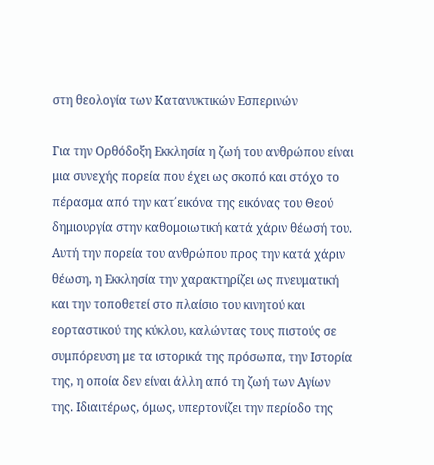στη θεολογία των Κατανυκτικών Εσπερινών

Για την Ορθόδοξη Εκκλησία η ζωή του ανθρώπου είναι μια συνεχής πορεία που έχει ως σκοπό και στόχο το πέρασμα από την κατ΄εικόνα της εικόνας του Θεού δημιουργία στην καθομοιωτική κατά χάριν θέωσή του. Αυτή την πορεία του ανθρώπου προς την κατά χάριν θέωση, η Εκκλησία την χαρακτηρίζει ως πνευματική και την τοποθετεί στο πλαίσιο του κινητού και εορταστικού της κύκλου, καλώντας τους πιστούς σε συμπόρευση με τα ιστορικά της πρόσωπα, την Ιστορία της, η οποία δεν είναι άλλη από τη ζωή των Αγίων της. Ιδιαιτέρως, όμως, υπερτονίζει την περίοδο της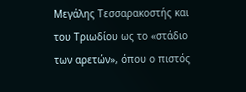Μεγάλης Τεσσαρακοστής και του Τριωδίου ως το «στάδιο των αρετών», όπου ο πιστός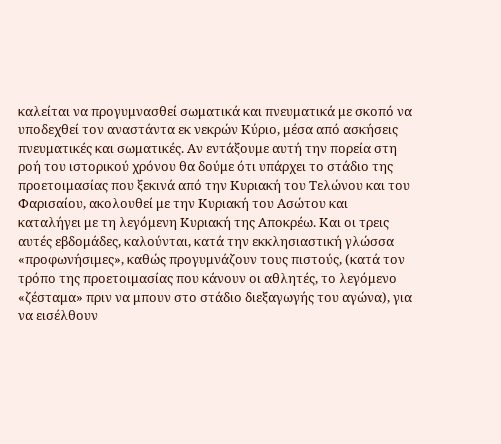καλείται να προγυμνασθεί σωματικά και πνευματικά με σκοπό να υποδεχθεί τον αναστάντα εκ νεκρών Κύριο, μέσα από ασκήσεις πνευματικές και σωματικές. Αν εντάξουμε αυτή την πορεία στη ροή του ιστορικού χρόνου θα δούμε ότι υπάρχει το στάδιο της προετοιμασίας που ξεκινά από την Κυριακή του Τελώνου και του Φαρισαίου, ακολουθεί με την Κυριακή του Ασώτου και καταλήγει με τη λεγόμενη Κυριακή της Αποκρέω. Και οι τρεις αυτές εβδομάδες, καλούνται, κατά την εκκλησιαστική γλώσσα «προφωνήσιμες», καθώς προγυμνάζουν τους πιστούς, (κατά τον τρόπο της προετοιμασίας που κάνουν οι αθλητές, το λεγόμενο «ζέσταμα» πριν να μπουν στο στάδιο διεξαγωγής του αγώνα), για να εισέλθουν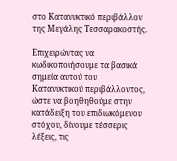στο Κατανυκτικό περιβάλλον της Μεγάλης Τεσσαρακοστής.

Επιχειρώντας να κωδικοποιήσουμε τα βασικά σημεία αυτού του Κατανυκτικού περιβάλλοντος, ώστε να βοηθηθούμε στην κατάδειξη του επιδιωκόμενου στόχου, δίνουμε τέσσερις λέξεις, τις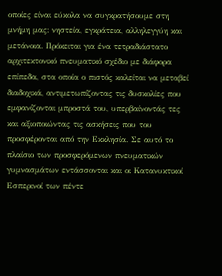οποίες είναι εύκολα να συγκρατήσουμε στη μνήμη μας: νηστεία, εγκράτεια, αλληλεγγύη και μετάνοια. Πρόκειται για ένα τετραδιάστατο αρχιτεκτονικό πνευματικό σχέδιο με διάφορα επίπεδα, στα οποία ο πιστός καλείται να μεταβεί διαδοχικά, αντιμετωπίζοντας τις δυσκολίες που εμφανίζονται μπροστά του, υπερβαίνοντάς τες και αξιοποιώντας τις ασκήσεις που του προσφέρονται από την Εκκλησία. Σε αυτό το πλαίσιο των προσφερόμενων πνευματικών γυμνασμάτων εντάσσονται και οι Κατανυκτικοί Εσπερινοί των πέντε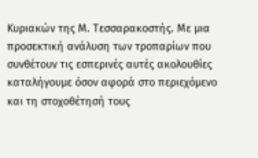Κυριακών της Μ. Τεσσαρακοστής. Με μια προσεκτική ανάλυση των τροπαρίων που συνθέτουν τις εσπερινές αυτές ακολουθίες καταλήγουμε όσον αφορά στο περιεχόμενο και τη στοχοθέτησή τους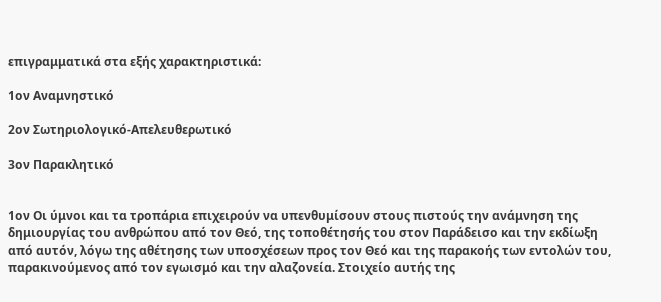επιγραμματικά στα εξής χαρακτηριστικά:

1ον Αναμνηστικό

2ον Σωτηριολογικό-Απελευθερωτικό

3ον Παρακλητικό


1ον Οι ύμνοι και τα τροπάρια επιχειρούν να υπενθυμίσουν στους πιστούς την ανάμνηση της δημιουργίας του ανθρώπου από τον Θεό, της τοποθέτησής του στον Παράδεισο και την εκδίωξη από αυτόν, λόγω της αθέτησης των υποσχέσεων προς τον Θεό και της παρακοής των εντολών του, παρακινούμενος από τον εγωισμό και την αλαζονεία. Στοιχείο αυτής της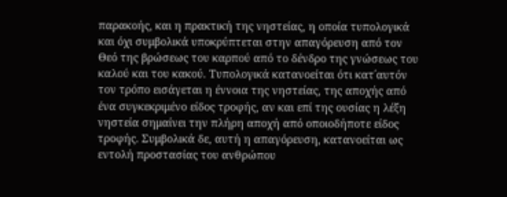παρακοής, και η πρακτική της νηστείας, η οποία τυπολογικά και όχι συμβολικά υποκρύπτεται στην απαγόρευση από τον Θεό της βρώσεως του καρπού από το δένδρο της γνώσεως του καλού και του κακού. Τυπολογικά κατανοείται ότι κατ΄αυτόν τον τρόπο εισάγεται η έννοια της νηστείας, της αποχής από ένα συγκεκριμένο είδος τροφής, αν και επί της ουσίας η λέξη νηστεία σημαίνει την πλήρη αποχή από οποιοδήποτε είδος τροφής. Συμβολικά δε, αυτή η απαγόρευση, κατανοείται ως εντολή προστασίας του ανθρώπου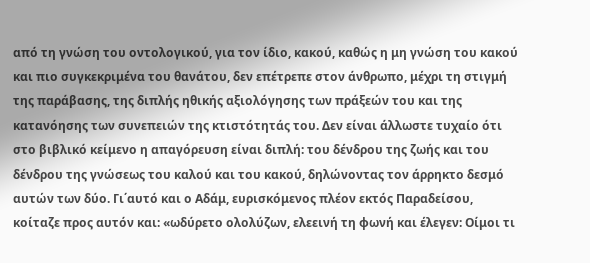από τη γνώση του οντολογικού, για τον ίδιο, κακού, καθώς η μη γνώση του κακού και πιο συγκεκριμένα του θανάτου, δεν επέτρεπε στον άνθρωπο, μέχρι τη στιγμή της παράβασης, της διπλής ηθικής αξιολόγησης των πράξεών του και της κατανόησης των συνεπειών της κτιστότητάς του. Δεν είναι άλλωστε τυχαίο ότι στο βιβλικό κείμενο η απαγόρευση είναι διπλή: του δένδρου της ζωής και του δένδρου της γνώσεως του καλού και του κακού, δηλώνοντας τον άρρηκτο δεσμό αυτών των δύο. Γι΄αυτό και ο Αδάμ, ευρισκόμενος πλέον εκτός Παραδείσου, κοίταζε προς αυτόν και: «ωδύρετο ολολύζων, ελεεινή τη φωνή και έλεγεν: Οίμοι τι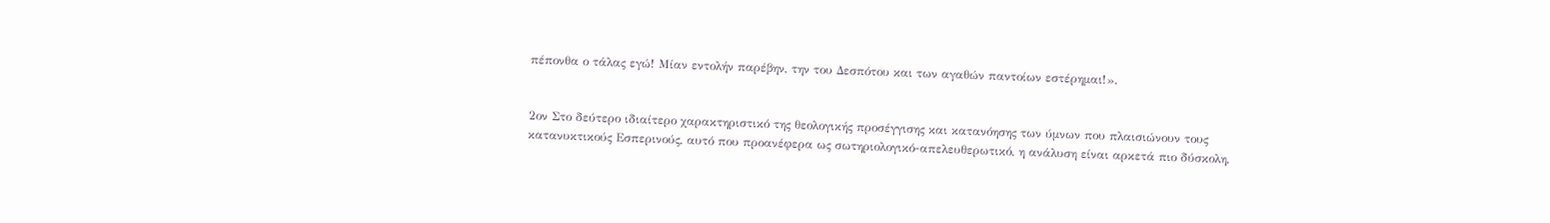πέπονθα ο τάλας εγώ! Μίαν εντολήν παρέβην, την του Δεσπότου και των αγαθών παντοίων εστέρημαι!».


2ον Στο δεύτερο ιδιαίτερο χαρακτηριστικό της θεολογικής προσέγγισης και κατανόησης των ύμνων που πλαισιώνουν τους κατανυκτικούς Εσπερινούς, αυτό που προανέφερα ως σωτηριολογικό-απελευθερωτικό, η ανάλυση είναι αρκετά πιο δύσκολη,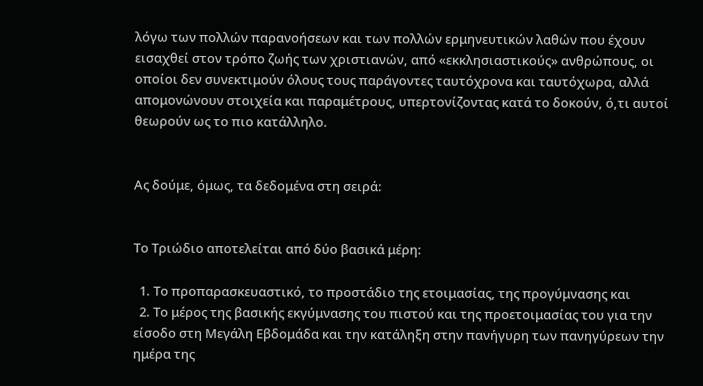λόγω των πολλών παρανοήσεων και των πολλών ερμηνευτικών λαθών που έχουν εισαχθεί στον τρόπο ζωής των χριστιανών, από «εκκλησιαστικούς» ανθρώπους, οι οποίοι δεν συνεκτιμούν όλους τους παράγοντες ταυτόχρονα και ταυτόχωρα, αλλά απομονώνουν στοιχεία και παραμέτρους, υπερτονίζοντας κατά το δοκούν, ό,τι αυτοί θεωρούν ως το πιο κατάλληλο.


Ας δούμε, όμως, τα δεδομένα στη σειρά:


Το Τριώδιο αποτελείται από δύο βασικά μέρη:

  1. Το προπαρασκευαστικό, το προστάδιο της ετοιμασίας, της προγύμνασης και
  2. Το μέρος της βασικής εκγύμνασης του πιστού και της προετοιμασίας του για την είσοδο στη Μεγάλη Εβδομάδα και την κατάληξη στην πανήγυρη των πανηγύρεων την ημέρα της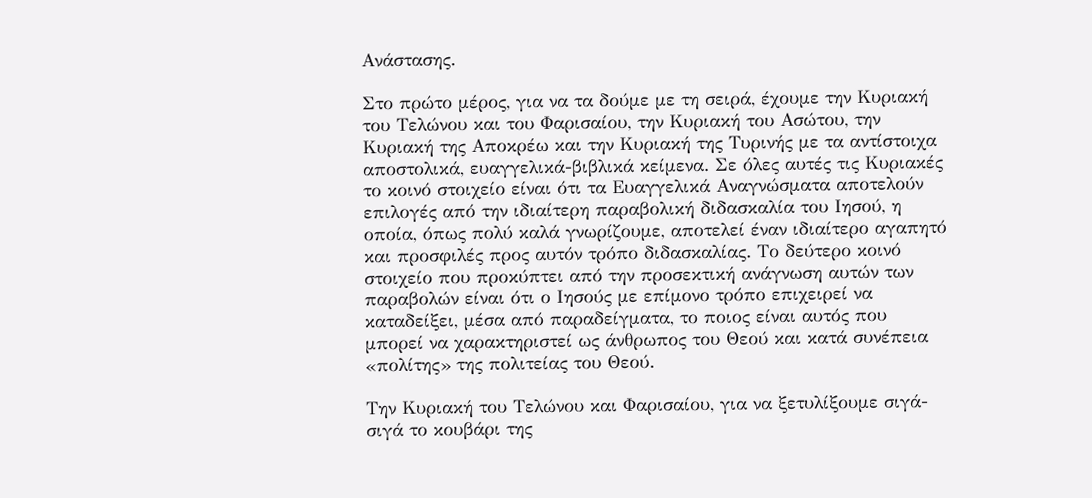Ανάστασης.

Στο πρώτο μέρος, για να τα δούμε με τη σειρά, έχουμε την Κυριακή του Τελώνου και του Φαρισαίου, την Κυριακή του Ασώτου, την Κυριακή της Αποκρέω και την Κυριακή της Τυρινής με τα αντίστοιχα αποστολικά, ευαγγελικά-βιβλικά κείμενα. Σε όλες αυτές τις Κυριακές το κοινό στοιχείο είναι ότι τα Ευαγγελικά Αναγνώσματα αποτελούν επιλογές από την ιδιαίτερη παραβολική διδασκαλία του Ιησού, η οποία, όπως πολύ καλά γνωρίζουμε, αποτελεί έναν ιδιαίτερο αγαπητό και προσφιλές προς αυτόν τρόπο διδασκαλίας. Το δεύτερο κοινό στοιχείο που προκύπτει από την προσεκτική ανάγνωση αυτών των παραβολών είναι ότι ο Ιησούς με επίμονο τρόπο επιχειρεί να καταδείξει, μέσα από παραδείγματα, το ποιος είναι αυτός που μπορεί να χαρακτηριστεί ως άνθρωπος του Θεού και κατά συνέπεια «πολίτης» της πολιτείας του Θεού.

Την Κυριακή του Τελώνου και Φαρισαίου, για να ξετυλίξουμε σιγά-σιγά το κουβάρι της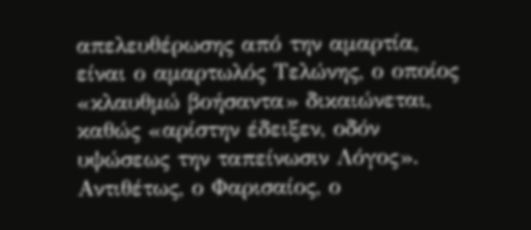απελευθέρωσης από την αμαρτία, είναι ο αμαρτωλός Τελώνης, ο οποίος «κλαυθμώ βοήσαντα» δικαιώνεται, καθώς «αρίστην έδειξεν, οδόν υψώσεως την ταπείνωσιν Λόγος». Αντιθέτως, ο Φαρισαίος, ο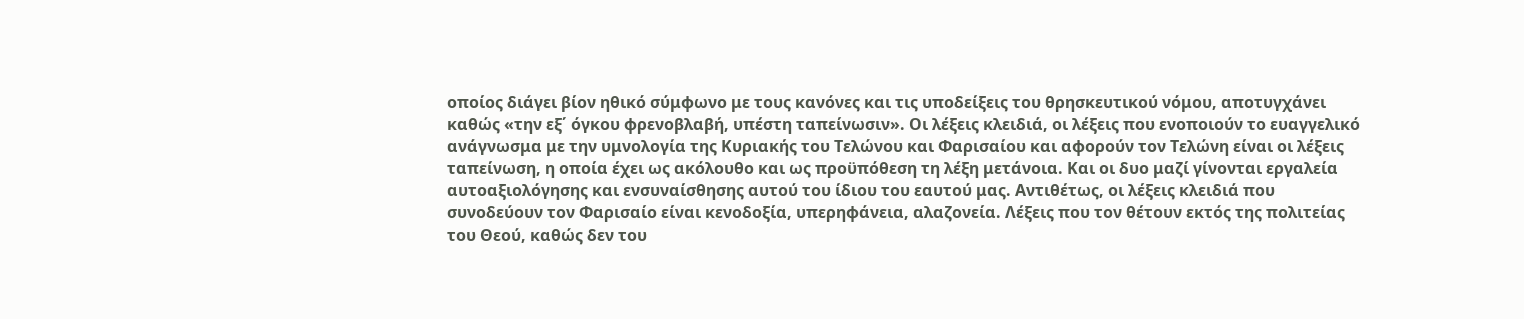οποίος διάγει βίον ηθικό σύμφωνο με τους κανόνες και τις υποδείξεις του θρησκευτικού νόμου, αποτυγχάνει καθώς «την εξ΄ όγκου φρενοβλαβή, υπέστη ταπείνωσιν». Οι λέξεις κλειδιά, οι λέξεις που ενοποιούν το ευαγγελικό ανάγνωσμα με την υμνολογία της Κυριακής του Τελώνου και Φαρισαίου και αφορούν τον Τελώνη είναι οι λέξεις ταπείνωση, η οποία έχει ως ακόλουθο και ως προϋπόθεση τη λέξη μετάνοια. Και οι δυο μαζί γίνονται εργαλεία αυτοαξιολόγησης και ενσυναίσθησης αυτού του ίδιου του εαυτού μας. Αντιθέτως, οι λέξεις κλειδιά που συνοδεύουν τον Φαρισαίο είναι κενοδοξία, υπερηφάνεια, αλαζονεία. Λέξεις που τον θέτουν εκτός της πολιτείας του Θεού, καθώς δεν του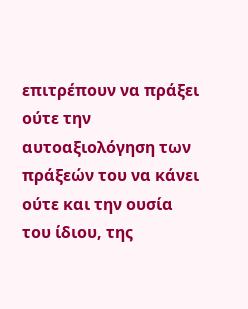επιτρέπουν να πράξει ούτε την αυτοαξιολόγηση των πράξεών του να κάνει ούτε και την ουσία του ίδιου, της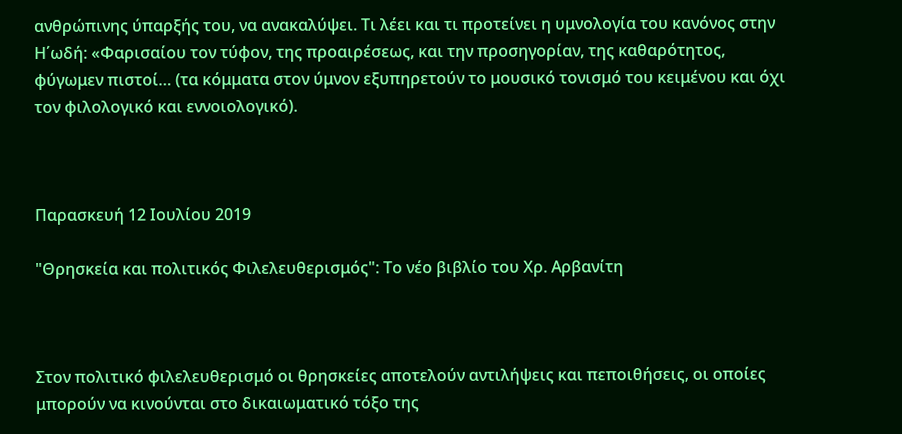ανθρώπινης ύπαρξής του, να ανακαλύψει. Τι λέει και τι προτείνει η υμνολογία του κανόνος στην Η΄ωδή: «Φαρισαίου τον τύφον, της προαιρέσεως, και την προσηγορίαν, της καθαρότητος, φύγωμεν πιστοί… (τα κόμματα στον ύμνον εξυπηρετούν το μουσικό τονισμό του κειμένου και όχι τον φιλολογικό και εννοιολογικό).



Παρασκευή 12 Ιουλίου 2019

"Θρησκεία και πολιτικός Φιλελευθερισμός": Το νέο βιβλίο του Χρ. Αρβανίτη



Στον πολιτικό φιλελευθερισμό οι θρησκείες αποτελούν αντιλήψεις και πεποιθήσεις, οι οποίες μπορούν να κινούνται στο δικαιωματικό τόξο της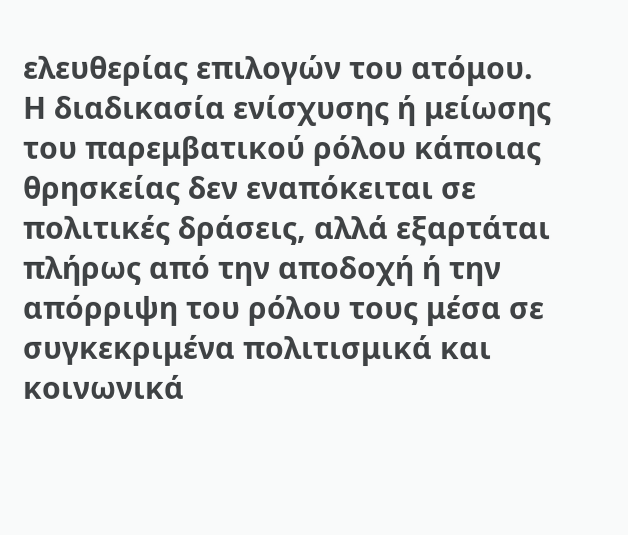ελευθερίας επιλογών του ατόμου. Η διαδικασία ενίσχυσης ή μείωσης του παρεμβατικού ρόλου κάποιας θρησκείας δεν εναπόκειται σε πολιτικές δράσεις, αλλά εξαρτάται πλήρως από την αποδοχή ή την απόρριψη του ρόλου τους μέσα σε συγκεκριμένα πολιτισμικά και κοινωνικά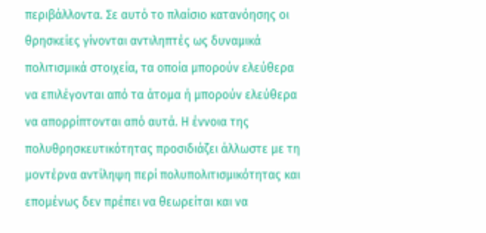περιβάλλοντα. Σε αυτό το πλαίσιο κατανόησης οι θρησκείες γίνονται αντιληπτές ως δυναμικά πολιτισμικά στοιχεία, τα οποία μπορούν ελεύθερα να επιλέγονται από τα άτομα ή μπορούν ελεύθερα να απορρίπτονται από αυτά. Η έννοια της πολυθρησκευτικότητας προσιδιάζει άλλωστε με τη μοντέρνα αντίληψη περί πολυπολιτισμικότητας και επομένως δεν πρέπει να θεωρείται και να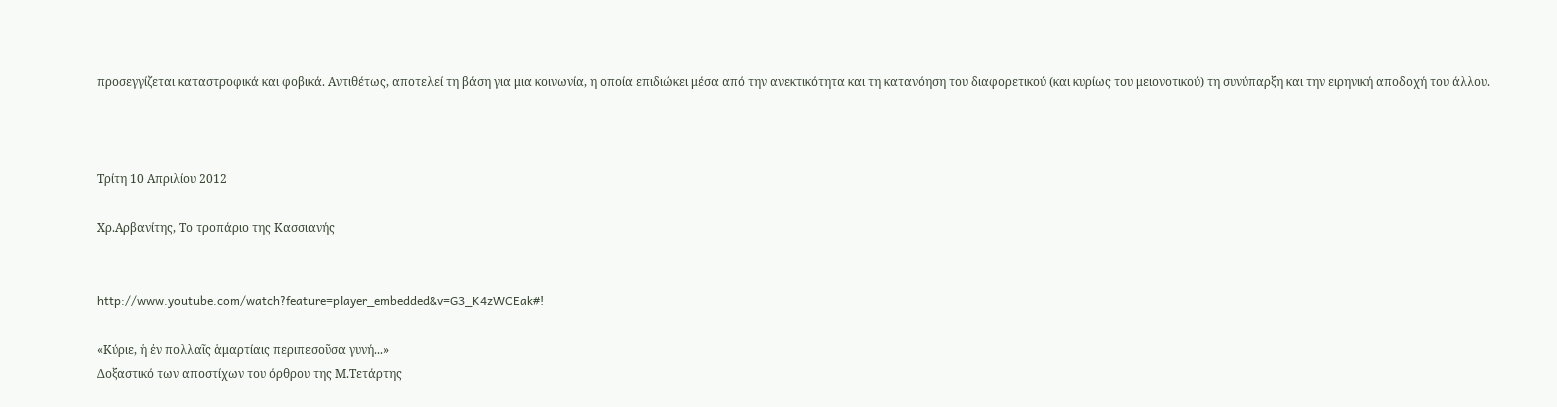προσεγγίζεται καταστροφικά και φοβικά. Αντιθέτως, αποτελεί τη βάση για μια κοινωνία, η οποία επιδιώκει μέσα από την ανεκτικότητα και τη κατανόηση του διαφορετικού (και κυρίως του μειονοτικού) τη συνύπαρξη και την ειρηνική αποδοχή του άλλου.



Τρίτη 10 Απριλίου 2012

Χρ.Αρβανίτης, Το τροπάριο της Κασσιανής


http://www.youtube.com/watch?feature=player_embedded&v=G3_K4zWCEak#!

«Κύριε, ἡ ἐν πολλαῖς ἁμαρτίαις περιπεσοῦσα γυνή...»
Δοξαστικό των αποστίχων του όρθρου της Μ.Τετάρτης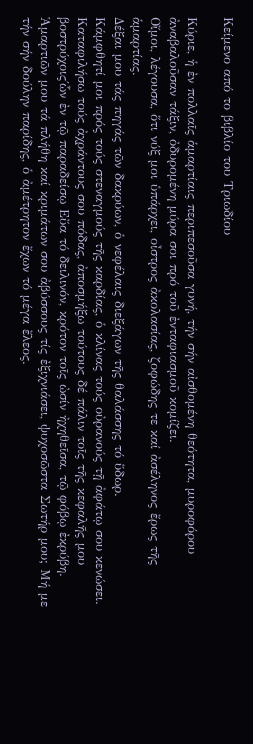Κείμενο από το βιβλίο του Τριωδίου

Κύριε, ἡ ἐν πολλαῖς ἁμαρτίαις περιπεσοῦσα γυνή, τήν σήν αἰσθομένη θεότητα, μυροφόρου ἀναβαλοῦσαν τάξιν, ὀδυρομένη μύρα σοι πρό τοῦ ἐνταφιασμοῦ κομίζει.
Οἴμοι, λέγουσα, ὅτι νύξ μοι ὑπάρχει, οἶστρος ἀκολασίας, ζοφώδης τε καί ἀσέληνος ἔρως τῆς ἁμαρτίας.
Δέξαι μου τάς πηγάς τῶν δακρύων, ὁ νεφέλαις διεξάγων τῆς θαλάσσης τό ὕδωρ.
Κάμφθητί μοι πρός τούς στεναγμούς τῆς καρδίας, ὁ κλίνας τούς οὐρανούς τῇ ἀφάτῳ σου κενώσει.
Καταφιλήσω τούς ἀχράντους σου πόδας, ἀποσμήξω τούτους δέ πάλιν τοῖς τῆς κεφαλῆς μου βοστρύχοις΄ὧν ἐν τῷ παραδείσῳ Εὔα τό δειλινόν, κρότον τοῖς ὠσίν ἠχηθεῖσα, τῷ φόβῳ ἐκρύβη.
Ἁμαρτιῶν μου τά πλήθη καί κριμάτων σου ἀβύσσους τίς ἐξιχνιάσει, ψυχοσῶστα Σωτήρ μου; Μή με τήν σήν δούλην παρίδης, ὁ ἀμέτρητον ἔχων τό μέγα ἔλεος.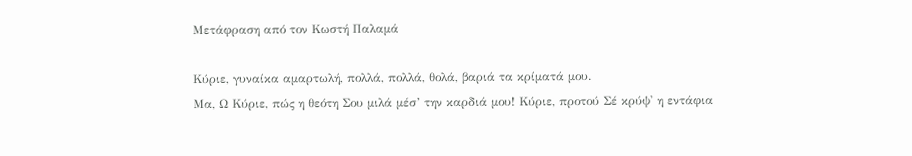Μετάφραση από τον Κωστή Παλαμά

Κύριε, γυναίκα αμαρτωλή, πολλά, πολλά, θολά, βαριά τα κρίματά μου.
Μα, Ω Κύριε, πώς η θεότη Σου μιλά μέσ’ την καρδιά μου! Κύριε, προτού Σέ κρύψ' η εντάφια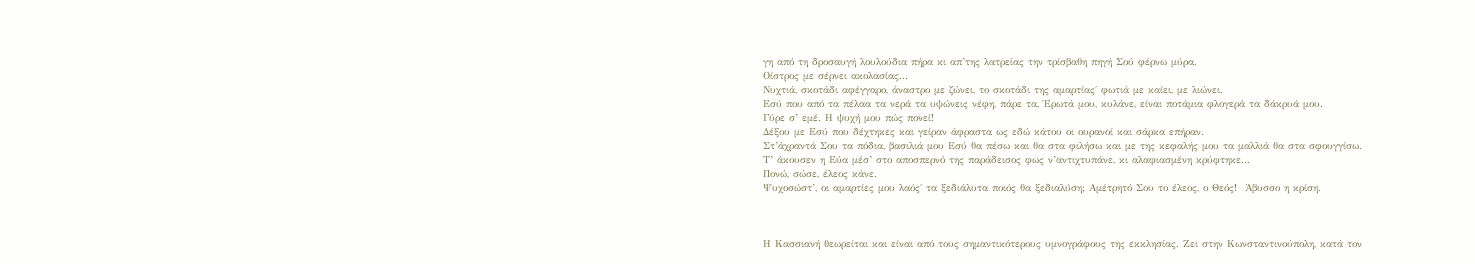γη από τη δροσαυγή λουλούδια πήρα κι απ’της λατρείας την τρίσβαθη πηγή Σού φέρνω μύρα.
Οίστρος με σέρνει ακολασίας...
Νυχτιά, σκοτάδι αφέγγαρο, άναστρο με ζώνει, το σκοτάδι της αμαρτίας΄ φωτιά με καίει, με λιώνει.
Εσύ που από τα πέλαα τα νερά τα υψώνεις νέφη, πάρε τα, Έρωτά μου, κυλάνε, είναι ποτάμια φλογερά τα δάκρυά μου.
Γύρε σ’ εμέ. Η ψυχή μου πώς πονεί!
Δέξου με Εσύ που δέχτηκες και γείραν άφραστα ως εδώ κάτου οι ουρανοί και σάρκα επήραν.
Στ’άχραντά Σου τα πόδια, βασιλιά μου Εσύ θα πέσω και θα στα φιλήσω και με της κεφαλής μου τα μαλλιά θα στα σφουγγίσω.
Τ’ άκουσεν η Εύα μέσ’ στο αποσπερνό της παράδεισος φως ν’αντιχτυπάνε, κι αλαφιασμένη κρύφτηκε...
Πονώ, σώσε, έλεος κάνε.
Ψυχοσώστ’, οι αμαρτίες μου λαός΄ τα ξεδιάλυτα ποιός θα ξεδιαλύση; Αμέτρητό Σου το έλεος, ο Θεός!  Άβυσσο η κρίση.



Η Κασσιανή θεωρείται και είναι από τους σημαντικότερους υμνογράφους της εκκλησίας. Ζει στην Κωνσταντινούπολη, κατά τον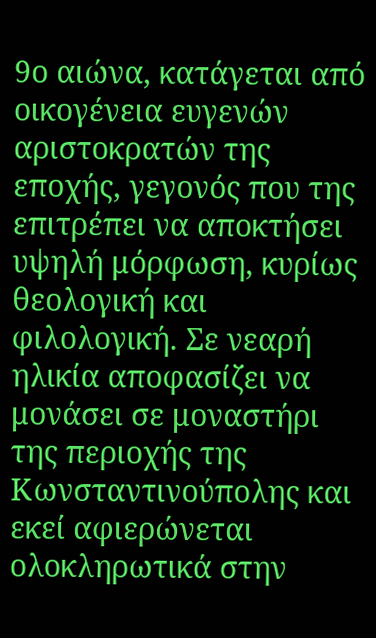9ο αιώνα, κατάγεται από οικογένεια ευγενών αριστοκρατών της εποχής, γεγονός που της επιτρέπει να αποκτήσει υψηλή μόρφωση, κυρίως θεολογική και φιλολογική. Σε νεαρή ηλικία αποφασίζει να μονάσει σε μοναστήρι της περιοχής της Κωνσταντινούπολης και εκεί αφιερώνεται ολοκληρωτικά στην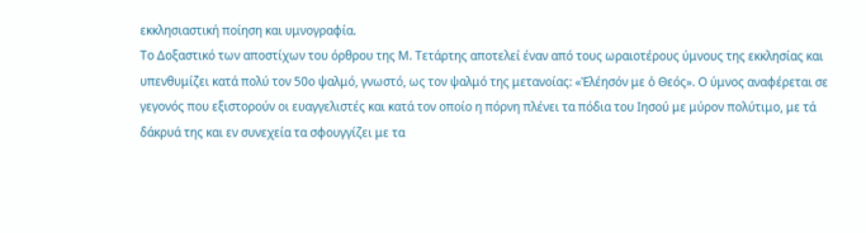εκκλησιαστική ποίηση και υμνογραφία.
Το Δοξαστικό των αποστίχων του όρθρου της Μ. Τετάρτης αποτελεί έναν από τους ωραιοτέρους ύμνους της εκκλησίας και υπενθυμίζει κατά πολύ τον 50ο ψαλμό, γνωστό, ως τον ψαλμό της μετανοίας: «Ἐλέησόν με ὁ Θεός». Ο ύμνος αναφέρεται σε γεγονός που εξιστορούν οι ευαγγελιστές και κατά τον οποίο η πόρνη πλένει τα πόδια του Ιησού με μύρον πολύτιμο, με τά δάκρυά της και εν συνεχεία τα σφουγγίζει με τα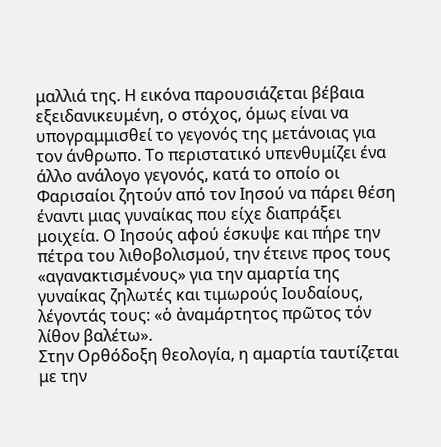μαλλιά της. Η εικόνα παρουσιάζεται βέβαια εξειδανικευμένη, ο στόχος, όμως είναι να υπογραμμισθεί το γεγονός της μετάνοιας για τον άνθρωπο. Το περιστατικό υπενθυμίζει ένα άλλο ανάλογο γεγονός, κατά το οποίο οι Φαρισαίοι ζητούν από τον Ιησού να πάρει θέση έναντι μιας γυναίκας που είχε διαπράξει μοιχεία. Ο Ιησούς αφού έσκυψε και πήρε την πέτρα του λιθοβολισμού, την έτεινε προς τους «αγανακτισμένους» για την αμαρτία της γυναίκας ζηλωτές και τιμωρούς Ιουδαίους, λέγοντάς τους: «ὁ ἀναμάρτητος πρῶτος τόν λίθον βαλέτω».
Στην Ορθόδοξη θεολογία, η αμαρτία ταυτίζεται με την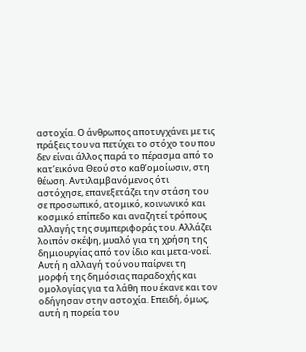αστοχία. Ο άνθρωπος αποτυγχάνει με τις πράξεις του να πετύχει το στόχο του που δεν είναι άλλος παρά το πέρασμα από το κατ’εικόνα Θεού στο καθ’ομοίωσιν, στη θέωση. Αντιλαμβανόμενος ότι αστόχησε, επανεξετάζει την στάση του σε προσωπικό, ατομικό, κοινωνικό και κοσμικό επίπεδο και αναζητεί τρόπους αλλαγής της συμπεριφοράς του. Αλλάζει λοιπόν σκέψη, μυαλό για τη χρήση της δημιουργίας από τον ίδιο και μετα-νοεί. Αυτή η αλλαγή τού νου παίρνει τη μορφή της δημόσιας παραδοχής και ομολογίας για τα λάθη που έκανε και τον οδήγησαν στην αστοχία. Επειδή, όμως, αυτή η πορεία του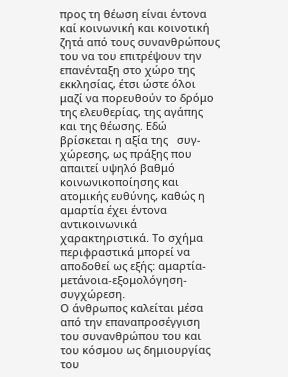προς τη θέωση είναι έντονα καί κοινωνική και κοινοτική ζητά από τους συνανθρώπους του να του επιτρέψουν την επανένταξη στο χώρο της εκκλησίας, έτσι ώστε όλοι μαζί να πορευθούν το δρόμο της ελευθερίας, της αγάπης και της θέωσης. Εδώ βρίσκεται η αξία της   συγ-χώρεσης, ως πράξης που απαιτεί υψηλό βαθμό κοινωνικοποίησης και ατομικής ευθύνης, καθώς η αμαρτία έχει έντονα αντικοινωνικά χαρακτηριστικά. Το σχήμα περιφραστικά μπορεί να αποδοθεί ως εξής: αμαρτία-μετάνοια-εξομολόγηση-συγχώρεση.
Ο άνθρωπος καλείται μέσα από την επαναπροσέγγιση του συνανθρώπου του και του κόσμου ως δημιουργίας του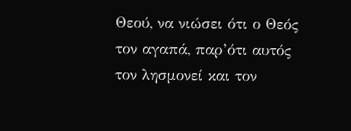Θεού, να νιώσει ότι ο Θεός τον αγαπά, παρ’ότι αυτός τον λησμονεί και τον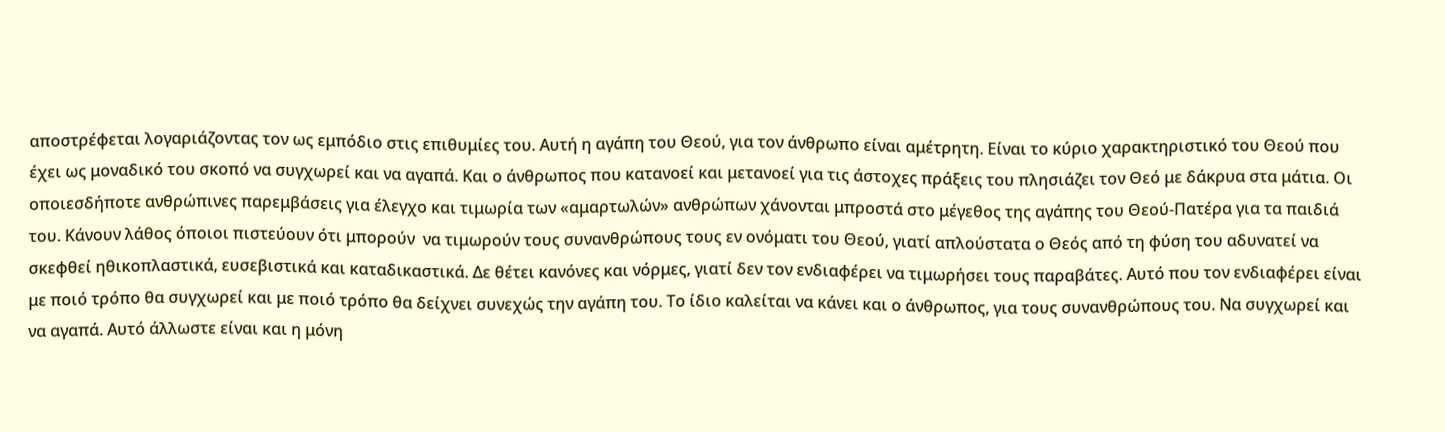αποστρέφεται λογαριάζοντας τον ως εμπόδιο στις επιθυμίες του. Αυτή η αγάπη του Θεού, για τον άνθρωπο είναι αμέτρητη. Είναι το κύριο χαρακτηριστικό του Θεού που έχει ως μοναδικό του σκοπό να συγχωρεί και να αγαπά. Και ο άνθρωπος που κατανοεί και μετανοεί για τις άστοχες πράξεις του πλησιάζει τον Θεό με δάκρυα στα μάτια. Οι οποιεσδήποτε ανθρώπινες παρεμβάσεις για έλεγχο και τιμωρία των «αμαρτωλών» ανθρώπων χάνονται μπροστά στο μέγεθος της αγάπης του Θεού-Πατέρα για τα παιδιά του. Κάνουν λάθος όποιοι πιστεύουν ότι μπορούν  να τιμωρούν τους συνανθρώπους τους εν ονόματι του Θεού, γιατί απλούστατα ο Θεός από τη φύση του αδυνατεί να σκεφθεί ηθικοπλαστικά, ευσεβιστικά και καταδικαστικά. Δε θέτει κανόνες και νόρμες, γιατί δεν τον ενδιαφέρει να τιμωρήσει τους παραβάτες. Αυτό που τον ενδιαφέρει είναι με ποιό τρόπο θα συγχωρεί και με ποιό τρόπο θα δείχνει συνεχώς την αγάπη του. Το ίδιο καλείται να κάνει και ο άνθρωπος, για τους συνανθρώπους του. Να συγχωρεί και να αγαπά. Αυτό άλλωστε είναι και η μόνη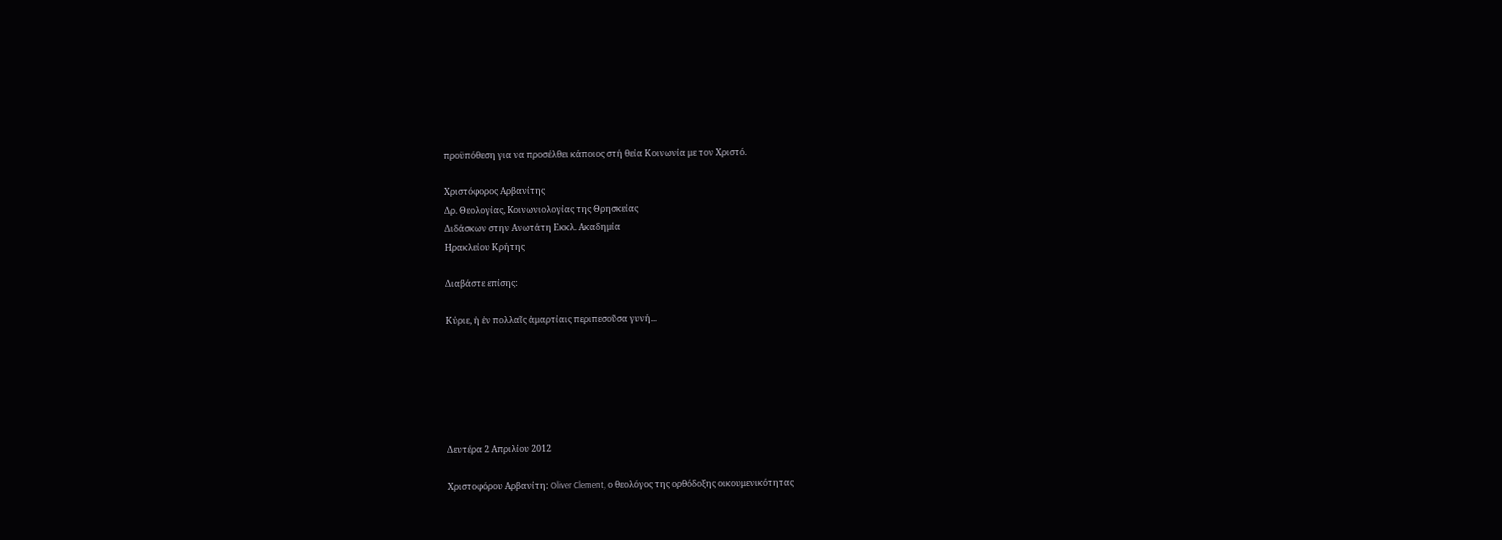προϋπόθεση για να προσέλθει κάποιος στή θεία Κοινωνία με τον Χριστό.

Χριστόφορος Αρβανίτης
Δρ. Θεολογίας, Kοινωνιολογίας της Θρησκείας
Διδάσκων στην Ανωτάτη Εκκλ. Ακαδημία
Ηρακλείου Κρήτης

Διαβάστε επίσης:

Κύριε, ἡ ἐν πολλαῖς ἁμαρτίαις περιπεσοῦσα γυνή...






Δευτέρα 2 Απριλίου 2012

Χριστοφόρου Αρβανίτη: Oliver Clement, ο θεολόγος της ορθόδοξης οικουμενικότητας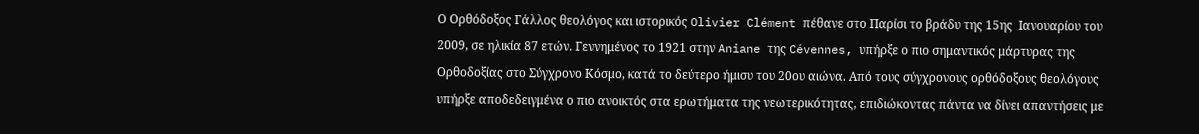Ο Ορθόδοξος Γάλλος θεολόγος και ιστορικός Olivier Clément πέθανε στο Παρίσι το βράδυ της 15ης  Ιανουαρίου του 2009, σε ηλικία 87 ετών. Γεννημένος το 1921 στην Aniane της Cévennes, υπήρξε ο πιo σημαντικός μάρτυρας της Ορθοδοξίας στο Σύγχρονο Κόσμο, κατά το δεύτερο ήμισυ του 20ου αιώνα. Από τους σύγχρονους ορθόδοξους θεολόγους υπήρξε αποδεδειγμένα ο πιο ανοικτός στα ερωτήματα της νεωτερικότητας, επιδιώκοντας πάντα να δίνει απαντήσεις με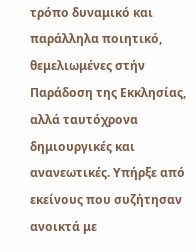τρόπο δυναμικό και παράλληλα ποιητικό, θεμελιωμένες στήν Παράδοση της Εκκλησίας, αλλά ταυτόχρονα δημιουργικές και ανανεωτικές. Υπήρξε από εκείνους που συζήτησαν ανοικτά με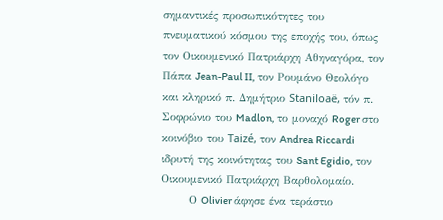σημαντικές προσωπικότητες του πνευματικού κόσμου της εποχής του, όπως τον Οικουμενικό Πατριάρχη Αθηναγόρα, τον Πάπα Jean-Paul II, τον Ρουμάνο Θεολόγο και κληρικό π. Δημήτριο Staniloaë, τόν π. Σοφρώνιο του Madlon, το μοναχό Roger στο κοινόβιο του Taizé, τον Andrea Riccardi ιδρυτή της κοινότητας του Sant Egidio, τον Οικουμενικό Πατριάρχη Βαρθολομαίο.
       Ο Olivier άφησε ένα τεράστιο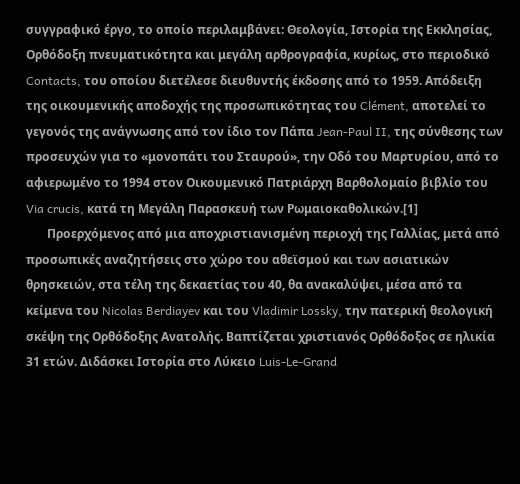συγγραφικό έργο, το οποίο περιλαμβάνει: Θεολογία, Ιστορία της Εκκλησίας, Ορθόδοξη πνευματικότητα και μεγάλη αρθρογραφία, κυρίως, στο περιοδικό Contacts, του οποίου διετέλεσε διευθυντής έκδοσης από το 1959. Απόδειξη της οικουμενικής αποδοχής της προσωπικότητας του Clément, αποτελεί το γεγονός της ανάγνωσης από τον ίδιο τον Πάπα Jean-Paul II, της σύνθεσης των προσευχών για το «μονοπάτι του Σταυρού», την Οδό του Μαρτυρίου, από το αφιερωμένο το 1994 στον Οικουμενικό Πατριάρχη Βαρθολομαίο βιβλίο του Via crucis, κατά τη Μεγάλη Παρασκευή των Ρωμαιοκαθολικών.[1]
       Προερχόμενος από μια αποχριστιανισμένη περιοχή της Γαλλίας, μετά από προσωπικές αναζητήσεις στο χώρο του αθεϊσμού και των ασιατικών θρησκειών, στα τέλη της δεκαετίας του 40, θα ανακαλύψει, μέσα από τα κείμενα του Nicolas Berdiayev και του Vladimir Lossky, την πατερική θεολογική σκέψη της Ορθόδοξης Ανατολής. Βαπτίζεται χριστιανός Ορθόδοξος σε ηλικία 31 ετών. Διδάσκει Ιστορία στο Λύκειο Luis-Le-Grand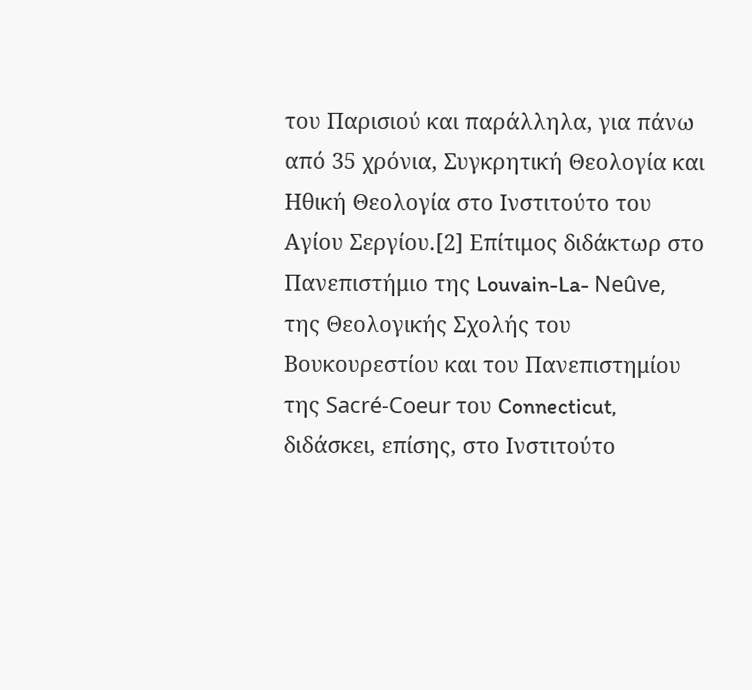του Παρισιού και παράλληλα, για πάνω από 35 χρόνια, Συγκρητική Θεολογία και Ηθική Θεολογία στο Ινστιτούτο του Αγίου Σεργίου.[2] Επίτιμος διδάκτωρ στο Πανεπιστήμιο της Louvain-La- Neûve, της Θεολογικής Σχολής του Βουκουρεστίου και του Πανεπιστημίου της Sacré-Coeur του Connecticut, διδάσκει, επίσης, στο Ινστιτούτο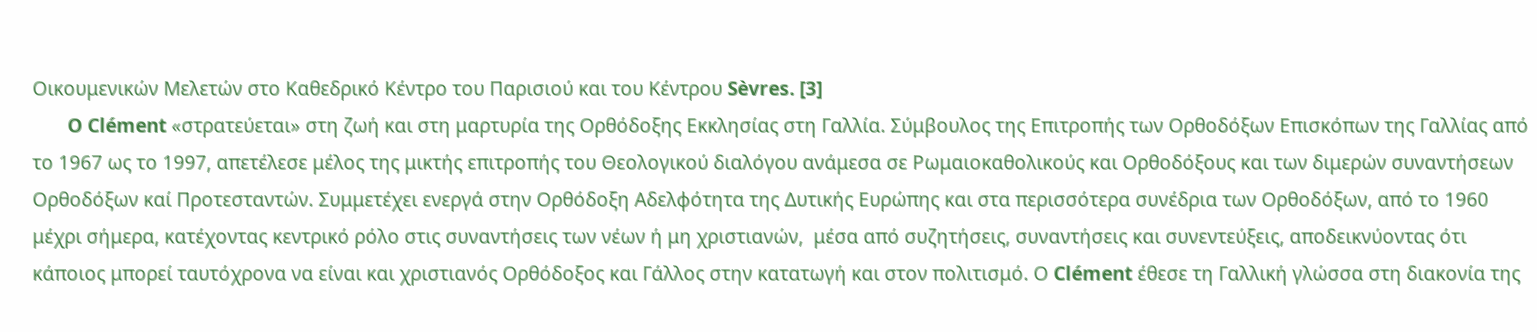Οικουμενικών Μελετών στο Καθεδρικό Κέντρο του Παρισιού και του Κέντρου Sèvres. [3]
       O Clément «στρατεύεται» στη ζωή και στη μαρτυρία της Ορθόδοξης Εκκλησίας στη Γαλλία. Σύμβουλος της Επιτροπής των Ορθοδόξων Επισκόπων της Γαλλίας από το 1967 ως το 1997, απετέλεσε μέλος της μικτής επιτροπής του Θεολογικού διαλόγου ανάμεσα σε Ρωμαιοκαθολικούς και Ορθοδόξους και των διμερών συναντήσεων Ορθοδόξων καί Προτεσταντών. Συμμετέχει ενεργά στην Ορθόδοξη Αδελφότητα της Δυτικής Ευρώπης και στα περισσότερα συνέδρια των Ορθοδόξων, από το 1960 μέχρι σήμερα, κατέχοντας κεντρικό ρόλο στις συναντήσεις των νέων ή μη χριστιανών,  μέσα από συζητήσεις, συναντήσεις και συνεντεύξεις, αποδεικνύοντας ότι κάποιος μπορεί ταυτόχρονα να είναι και χριστιανός Ορθόδοξος και Γάλλος στην κατατωγή και στον πολιτισμό. Ο Clément έθεσε τη Γαλλική γλώσσα στη διακονία της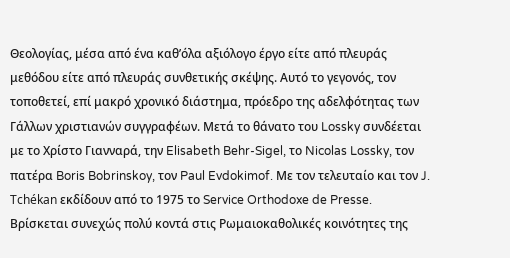Θεολογίας, μέσα από ένα καθ’όλα αξιόλογο έργο είτε από πλευράς μεθόδου είτε από πλευράς συνθετικής σκέψης. Αυτό το γεγονός, τον τοποθετεί, επί μακρό χρονικό διάστημα, πρόεδρο της αδελφότητας των Γάλλων χριστιανών συγγραφέων. Μετά το θάνατο του Lossky συνδέεται με το Χρίστο Γιανναρά, την Elisabeth Behr-Sigel, το Nicolas Lossky, τον πατέρα Boris Bobrinskoy, τον Paul Evdokimof. Με τον τελευταίο και τον J. Tchékan εκδίδουν από το 1975 το Service Orthodoxe de Presse.
Βρίσκεται συνεχώς πολύ κοντά στις Ρωμαιοκαθολικές κοινότητες της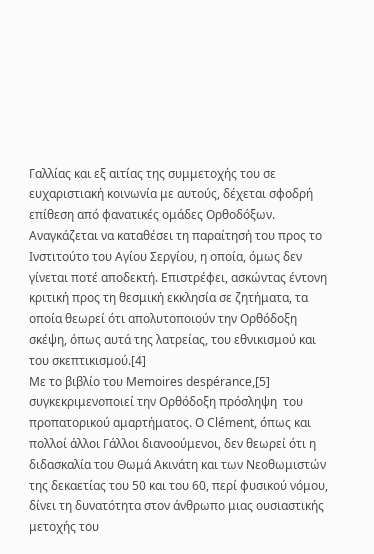Γαλλίας και εξ αιτίας της συμμετοχής του σε ευχαριστιακή κοινωνία με αυτούς, δέχεται σφοδρή επίθεση από φανατικές ομάδες Ορθοδόξων. Αναγκάζεται να καταθέσει τη παραίτησή του προς το Ινστιτούτο του Αγίου Σεργίου, η οποία, όμως δεν γίνεται ποτέ αποδεκτή. Επιστρέφει, ασκώντας έντονη κριτική προς τη θεσμική εκκλησία σε ζητήματα, τα οποία θεωρεί ότι απολυτοποιούν την Ορθόδοξη σκέψη, όπως αυτά της λατρείας, του εθνικισμού και του σκεπτικισμού.[4]
Με το βιβλίο του Memoires despérance,[5] συγκεκριμενοποιεί την Ορθόδοξη πρόσληψη  του προπατορικού αμαρτήματος. Ο Clément, όπως και πολλοί άλλοι Γάλλοι διανοούμενοι, δεν θεωρεί ότι η διδασκαλία του Θωμά Ακινάτη και των Νεοθωμιστών της δεκαετίας του 50 και του 60, περί φυσικού νόμου, δίνει τη δυνατότητα στον άνθρωπο μιας ουσιαστικής μετοχής του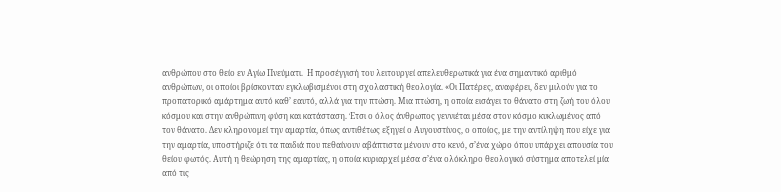ανθρώπου στο θείο εν Αγίω Πνεύματι.  Η προσέγγισή του λειτουργεί απελευθερωτικά για ένα σημαντικό αριθμό ανθρώπων, οι οποίοι βρίσκονταν εγκλωβισμένοι στη σχολαστική θεολογία. «Οι Πατέρες, αναφέρει, δεν μιλούν για το προπατορικό αμάρτημα αυτό καθ’ εαυτό, αλλά για την πτώση. Μια πτώση, η οποία εισάγει το θάνατο στη ζωή του όλου κόσμου και στην ανθρώπινη φύση και κατάσταση. Έτσι ο όλος άνθρωπος γεννιέται μέσα στον κόσμο κυκλωμένος από τον θάνατο. Δεν κληρονομεί την αμαρτία, όπως αντιθέτως εξηγεί ο Αυγουστίνος, ο οποίος, με την αντίληψη που είχε για την αμαρτία, υποστήριζε ότι τα παιδιά που πεθαίνουν αβάπτιστα μένουν στο κενό, σ’ένα χώρο όπου υπάρχει απουσία του θείου φωτός. Αυτή η θεώρηση της αμαρτίας, η οποία κυριαρχεί μέσα σ’ένα ολόκληρο θεολογικό σύστημα αποτελεί μία από τις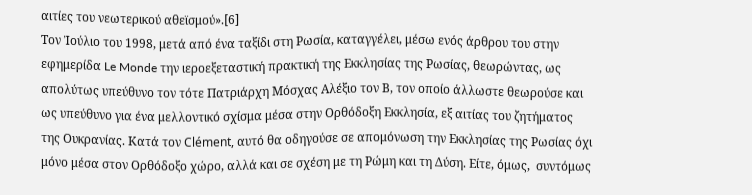αιτίες του νεωτερικού αθεϊσμού».[6]
Τον Ἰούλιο του 1998, μετά από ένα ταξίδι στη Ρωσία, καταγγέλει, μέσω ενός άρθρου του στην εφημερίδα Le Monde την ιεροεξεταστική πρακτική της Εκκλησίας της Ρωσίας, θεωρώντας, ως απολύτως υπεύθυνο τον τότε Πατριάρχη Μόσχας Αλέξιο τον Β, τον οποίο άλλωστε θεωρούσε και ως υπεύθυνο για ένα μελλοντικό σχίσμα μέσα στην Ορθόδοξη Εκκλησία, εξ αιτίας του ζητήματος της Ουκρανίας. Κατά τον Clément, αυτό θα οδηγούσε σε απομόνωση την Εκκλησίας της Ρωσίας όχι μόνο μέσα στον Ορθόδοξο χώρο, αλλά και σε σχέση με τη Ρώμη και τη Δύση. Είτε, όμως,  συντόμως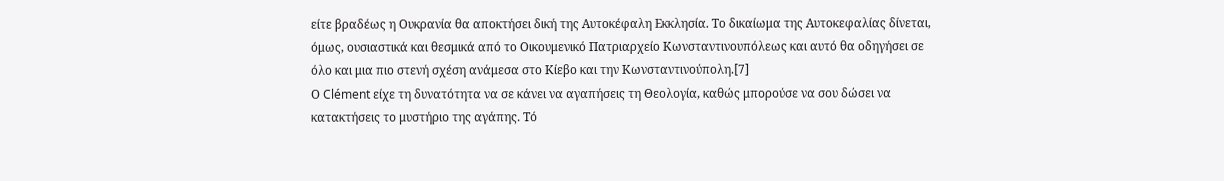είτε βραδέως η Ουκρανία θα αποκτήσει δική της Αυτοκέφαλη Εκκλησία. Το δικαίωμα της Αυτοκεφαλίας δίνεται, όμως, ουσιαστικά και θεσμικά από το Οικουμενικό Πατριαρχείο Κωνσταντινουπόλεως και αυτό θα οδηγήσει σε όλο και μια πιο στενή σχέση ανάμεσα στο Κίεβο και την Κωνσταντινούπολη.[7]
Ο Clément είχε τη δυνατότητα να σε κάνει να αγαπήσεις τη Θεολογία, καθώς μπορούσε να σου δώσει να κατακτήσεις το μυστήριο της αγάπης. Τό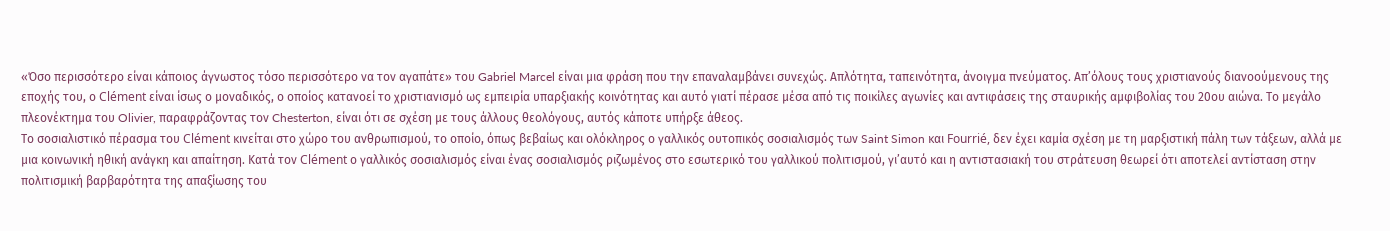«Όσο περισσότερο είναι κάποιος άγνωστος τόσο περισσότερο να τον αγαπάτε» του Gabriel Marcel είναι μια φράση που την επαναλαμβάνει συνεχώς. Απλότητα, ταπεινότητα, άνοιγμα πνεύματος. Απ’όλους τους χριστιανούς διανοούμενους της εποχής του, ο Clément είναι ίσως ο μοναδικός, ο οποίος κατανοεί το χριστιανισμό ως εμπειρία υπαρξιακής κοινότητας και αυτό γιατί πέρασε μέσα από τις ποικίλες αγωνίες και αντιφάσεις της σταυρικής αμφιβολίας του 20ου αιώνα. Το μεγάλο πλεονέκτημα του Olivier, παραφράζοντας τον Chesterton, είναι ότι σε σχέση με τους άλλους θεολόγους, αυτός κάποτε υπήρξε άθεος.
Το σοσιαλιστικό πέρασμα του Clément κινείται στο χώρο του ανθρωπισμού, το οποίο, όπως βεβαίως και ολόκληρος ο γαλλικός ουτοπικός σοσιαλισμός των Saint Simon και Fourrié, δεν έχει καμία σχέση με τη μαρξιστική πάλη των τάξεων, αλλά με μια κοινωνική ηθική ανάγκη και απαίτηση. Κατά τον Clément ο γαλλικός σοσιαλισμός είναι ένας σοσιαλισμός ριζωμένος στο εσωτερικό του γαλλικού πολιτισμού, γι’αυτό και η αντιστασιακή του στράτευση θεωρεί ότι αποτελεί αντίσταση στην πολιτισμική βαρβαρότητα της απαξίωσης του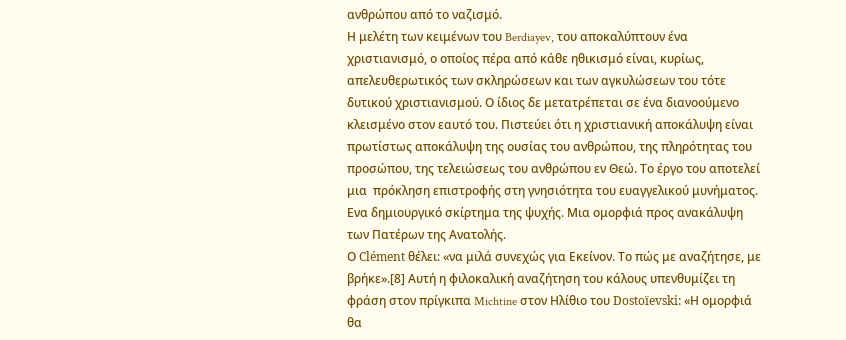ανθρώπου από το ναζισμό.
Η μελέτη των κειμένων του Berdiayev, του αποκαλύπτουν ένα χριστιανισμό, ο οποίος πέρα από κάθε ηθικισμό είναι, κυρίως, απελευθερωτικός των σκληρώσεων και των αγκυλώσεων του τότε δυτικού χριστιανισμού. Ο ίδιος δε μετατρέπεται σε ένα διανοούμενο κλεισμένο στον εαυτό του. Πιστεύει ότι η χριστιανική αποκάλυψη είναι πρωτίστως αποκάλυψη της ουσίας του ανθρώπου, της πληρότητας του προσώπου, της τελειώσεως του ανθρώπου εν Θεώ. Το έργο του αποτελεί μια  πρόκληση επιστροφής στη γνησιότητα του ευαγγελικού μυνήματος. Ενα δημιουργικό σκίρτημα της ψυχής. Μια ομορφιά προς ανακάλυψη των Πατέρων της Ανατολής.
Ο Clément θέλει: «να μιλά συνεχώς για Εκείνον. Το πώς με αναζήτησε, με βρήκε».[8] Αυτή η φιλοκαλική αναζήτηση του κάλους υπενθυμίζει τη φράση στον πρίγκιπα Michtine στον Ηλίθιο του Dostoïevski: «Η ομορφιά θα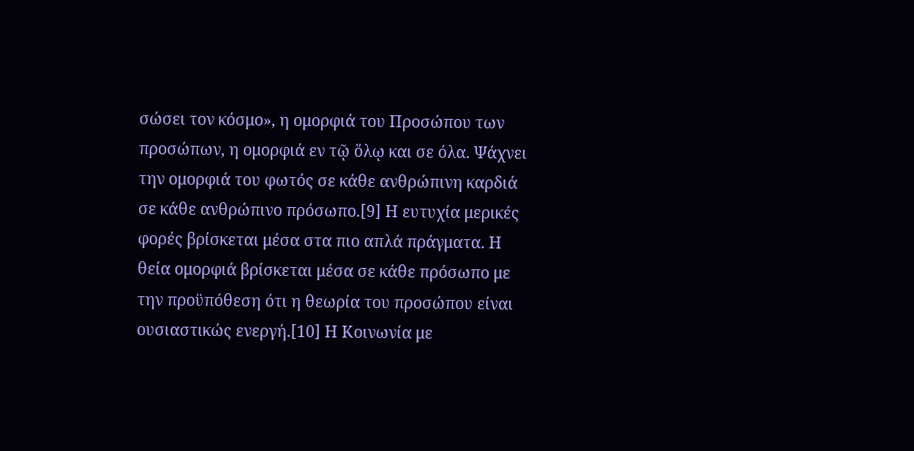σώσει τον κόσμο», η ομορφιά του Προσώπου των προσώπων, η ομορφιά εν τῷ ὅλῳ και σε όλα. Ψάχνει την ομορφιά του φωτός σε κάθε ανθρώπινη καρδιά σε κάθε ανθρώπινο πρόσωπο.[9] Η ευτυχία μερικές φορές βρίσκεται μέσα στα πιο απλά πράγματα. Η θεία ομορφιά βρίσκεται μέσα σε κάθε πρόσωπο με την προϋπόθεση ότι η θεωρία του προσώπου είναι ουσιαστικώς ενεργή.[10] Η Κοινωνία με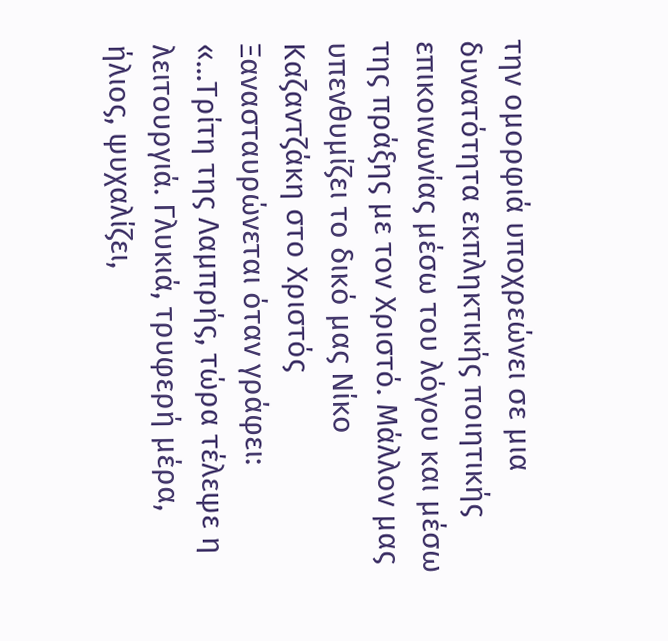την ομορφιά υποχρεώνει σε μια δυνατότητα εκπληκτικής ποιητικής επικοινωνίας μέσω του λόγου και μέσω της πράξης με τον Χριστό. Μάλλον μας υπενθυμίζει το δικό μας Νίκο Καζαντζάκη στο Χριστός Ξανασταυρώνεται όταν γράφει:
«...Τρίτη της Λαμπρής, τώρα τέλεψε η λειτουργιά. Γλυκιά, τρυφερή μέρα, ήλιος, ψυχαλίζει,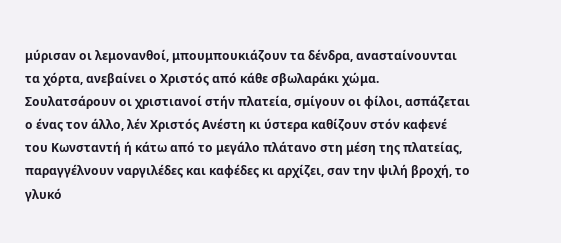μύρισαν οι λεμονανθοί, μπουμπουκιάζουν τα δένδρα, ανασταίνουνται τα χόρτα, ανεβαίνει ο Χριστός από κάθε σβωλαράκι χώμα. Σουλατσάρουν οι χριστιανοί στήν πλατεία, σμίγουν οι φίλοι, ασπάζεται ο ένας τον άλλο, λέν Χριστός Ανέστη κι ύστερα καθίζουν στόν καφενέ του Κωνσταντή ή κάτω από το μεγάλο πλάτανο στη μέση της πλατείας, παραγγέλνουν ναργιλέδες και καφέδες κι αρχίζει, σαν την ψιλή βροχή, το γλυκό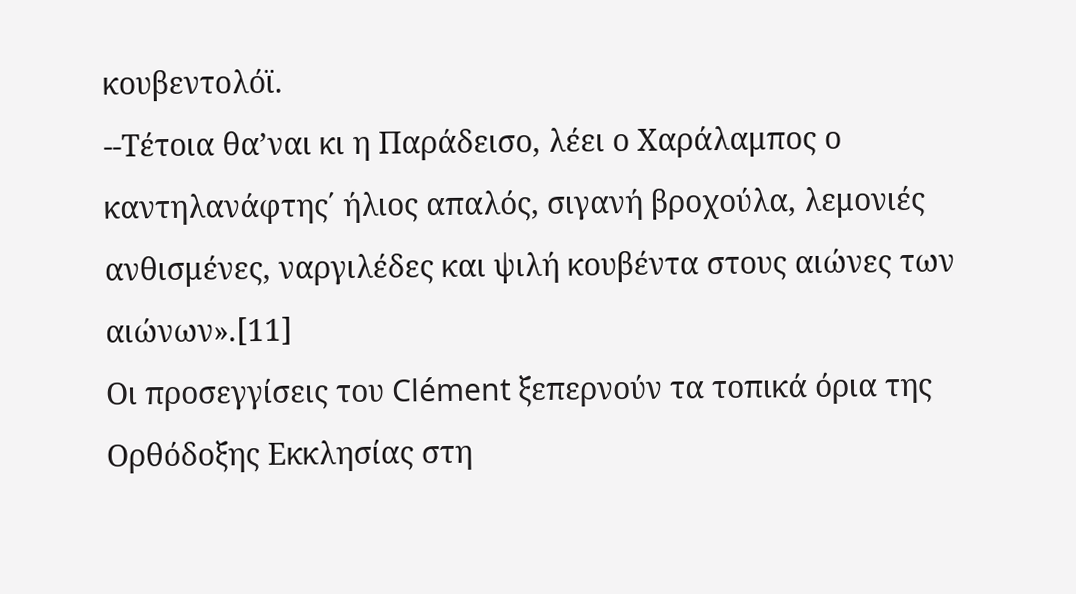κουβεντολόϊ.
--Τέτοια θα’ναι κι η Παράδεισο, λέει ο Χαράλαμπος ο καντηλανάφτης΄ ήλιος απαλός, σιγανή βροχούλα, λεμονιές ανθισμένες, ναργιλέδες και ψιλή κουβέντα στους αιώνες των αιώνων».[11]
Οι προσεγγίσεις του Clément ξεπερνούν τα τοπικά όρια της Ορθόδοξης Εκκλησίας στη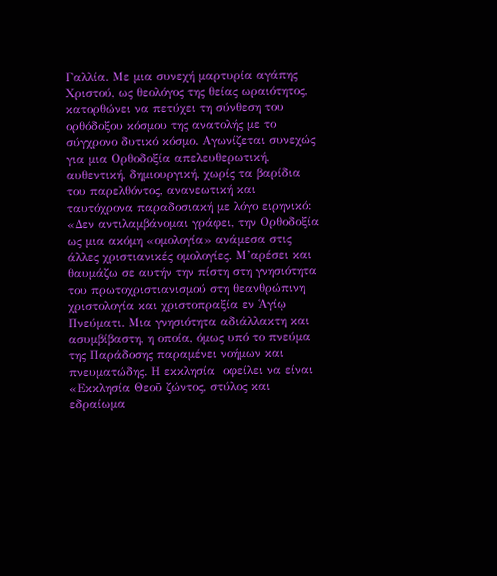Γαλλία. Με μια συνεχή μαρτυρία αγάπης Χριστού, ως θεολόγος της θείας ωραιότητος, κατορθώνει να πετύχει τη σύνθεση του ορθόδοξου κόσμου της ανατολής με το σύγχρονο δυτικό κόσμο. Αγωνίζεται συνεχώς για μια Ορθοδοξία απελευθερωτική, αυθεντική, δημιουργική, χωρίς τα βαρίδια του παρελθόντος, ανανεωτική και ταυτόχρονα παραδοσιακή με λόγο ειρηνικό: «Δεν αντιλαμβάνομαι γράφει, την Ορθοδοξία ως μια ακόμη «ομολογία» ανάμεσα στις άλλες χριστιανικές ομολογίες. Μ’αρέσει και θαυμάζω σε αυτήν την πίστη στη γνησιότητα του πρωτοχριστιανισμού στη θεανθρώπινη χριστολογία και χριστοπραξία εν Ἁγίῳ Πνεύματι. Μια γνησιότητα αδιάλλακτη και ασυμβίβαστη, η οποία, όμως υπό το πνεύμα της Παράδοσης παραμένει νοήμων και πνευματώδης. Η εκκλησία  οφείλει να είναι «Εκκλησία Θεοῦ ζώντος, στύλος και εδραίωμα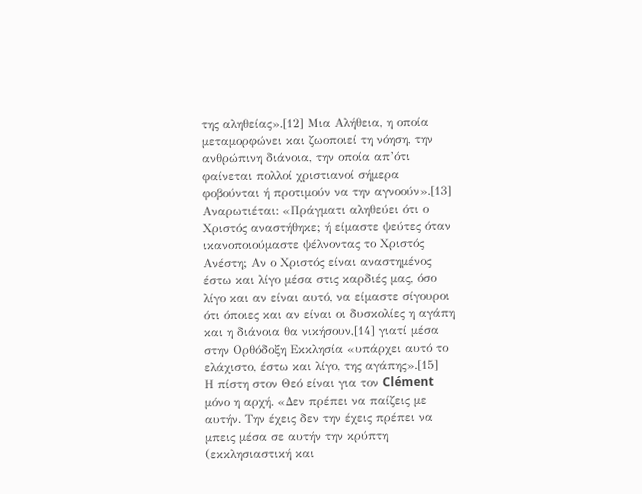της αληθείας».[12] Μια Αλήθεια, η οποία μεταμορφώνει και ζωοποιεί τη νόηση, την ανθρώπινη διάνοια, την οποία απ’ότι φαίνεται πολλοί χριστιανοί σήμερα φοβούνται ή προτιμούν να την αγνοούν».[13] Αναρωτιέται: «Πράγματι αληθεύει ότι ο Χριστός αναστήθηκε; ή είμαστε ψεύτες όταν ικανοποιούμαστε ψέλνοντας το Χριστός Ανέστη; Αν ο Χριστός είναι αναστημένος έστω και λίγο μέσα στις καρδιές μας, όσο λίγο και αν είναι αυτό, να είμαστε σίγουροι ότι όποιες και αν είναι οι δυσκολίες η αγάπη και η διάνοια θα νικήσουν,[14] γιατί μέσα στην Ορθόδοξη Εκκλησία «υπάρχει αυτό το ελάχιστο, έστω και λίγο, της αγάπης».[15]
Η πίστη στον Θεό είναι για τον Clément μόνο η αρχή. «Δεν πρέπει να παίζεις με αυτήν. Την έχεις δεν την έχεις πρέπει να μπεις μέσα σε αυτήν την κρύπτη (εκκλησιαστική και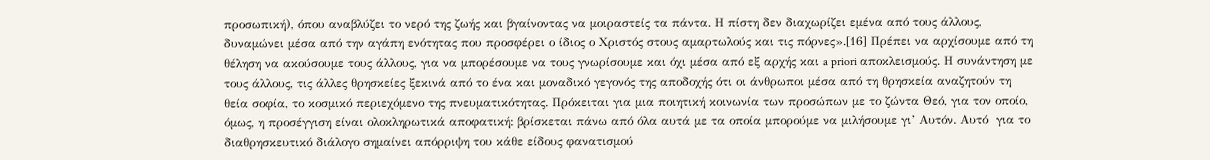προσωπική), όπου αναβλύζει το νερό της ζωής και βγαίνοντας να μοιραστείς τα πάντα. Η πίστη δεν διαχωρίζει εμένα από τους άλλους, δυναμώνει μέσα από την αγάπη ενότητας που προσφέρει ο ίδιος ο Χριστός στους αμαρτωλούς και τις πόρνες».[16] Πρέπει να αρχίσουμε από τη θέληση να ακούσουμε τους άλλους, για να μπορέσουμε να τους γνωρίσουμε και όχι μέσα από εξ αρχής και a priori αποκλεισμούς. Η συνάντηση με τους άλλους, τις άλλες θρησκείες ξεκινά από το ένα και μοναδικό γεγονός της αποδοχής ότι οι άνθρωποι μέσα από τη θρησκεία αναζητούν τη θεία σοφία, το κοσμικό περιεχόμενο της πνευματικότητας. Πρόκειται για μια ποιητική κοινωνία των προσώπων με το ζώντα Θεό, για τον οποίο, όμως, η προσέγγιση είναι ολοκληρωτικά αποφατική: βρίσκεται πάνω από όλα αυτά με τα οποία μπορούμε να μιλήσουμε γι’ Αυτόν. Αυτό  για το διαθρησκευτικό διάλογο σημαίνει απόρριψη του κάθε είδους φανατισμού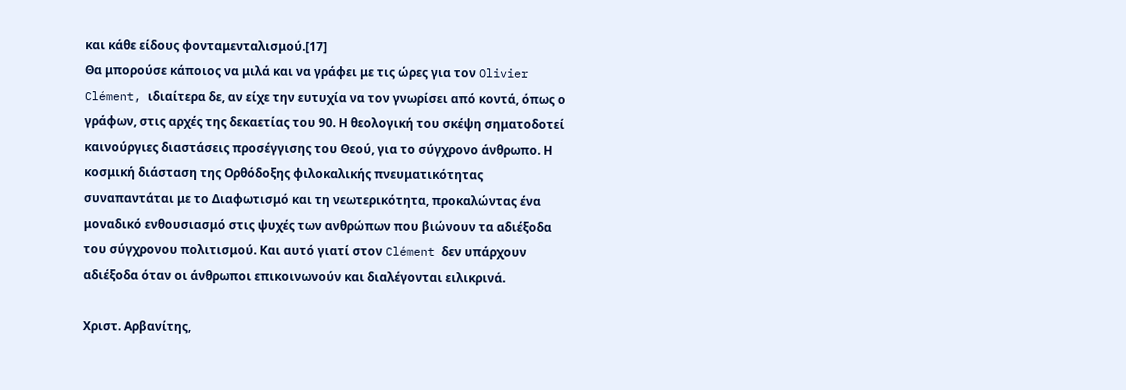και κάθε είδους φονταμενταλισμού.[17]
Θα μπορούσε κάποιος να μιλά και να γράφει με τις ώρες για τον Olivier Clément, ιδιαίτερα δε, αν είχε την ευτυχία να τον γνωρίσει από κοντά, όπως ο γράφων, στις αρχές της δεκαετίας του 90. Η θεολογική του σκέψη σηματοδοτεί καινούργιες διαστάσεις προσέγγισης του Θεού, για το σύγχρονο άνθρωπο. Η κοσμική διάσταση της Ορθόδοξης φιλοκαλικής πνευματικότητας συναπαντάται με το Διαφωτισμό και τη νεωτερικότητα, προκαλώντας ένα μοναδικό ενθουσιασμό στις ψυχές των ανθρώπων που βιώνουν τα αδιέξοδα του σύγχρονου πολιτισμού. Και αυτό γιατί στον Clément δεν υπάρχουν αδιέξοδα όταν οι άνθρωποι επικοινωνούν και διαλέγονται ειλικρινά.

Χριστ. Αρβανίτης,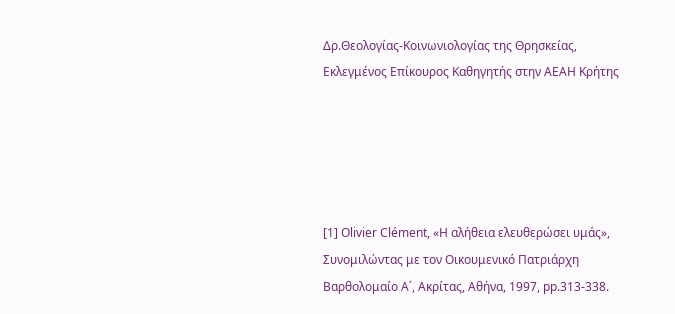Δρ.Θεολογίας-Κοινωνιολογίας της Θρησκείας,
Εκλεγμένος Επίκουρος Καθηγητής στην ΑΕΑΗ Κρήτης





[1] Olivier Clément, «Η αλήθεια ελευθερώσει υμάς», Συνομιλώντας με τον Οικουμενικό Πατριάρχη Βαρθολομαίο Α΄, Ακρίτας, Αθήνα, 1997, pp.313-338.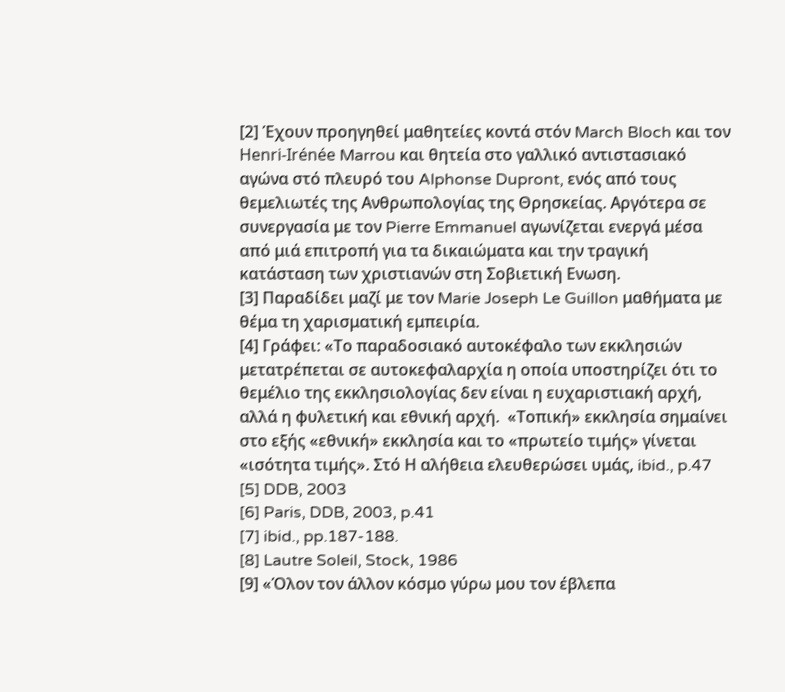[2] Έχουν προηγηθεί μαθητείες κοντά στόν March Bloch και τον Henri-Irénée Marrou και θητεία στο γαλλικό αντιστασιακό αγώνα στό πλευρό του Alphonse Dupront, ενός από τους θεμελιωτές της Ανθρωπολογίας της Θρησκείας. Αργότερα σε συνεργασία με τον Pierre Emmanuel αγωνίζεται ενεργά μέσα από μιά επιτροπή για τα δικαιώματα και την τραγική κατάσταση των χριστιανών στη Σοβιετική Ενωση.
[3] Παραδίδει μαζί με τον Marie Joseph Le Guillon μαθήματα με θέμα τη χαρισματική εμπειρία.
[4] Γράφει: «Το παραδοσιακό αυτοκέφαλο των εκκλησιών μετατρέπεται σε αυτοκεφαλαρχία η οποία υποστηρίζει ότι το θεμέλιο της εκκλησιολογίας δεν είναι η ευχαριστιακή αρχή, αλλά η φυλετική και εθνική αρχή.  «Τοπική» εκκλησία σημαίνει στο εξής «εθνική» εκκλησία και το «πρωτείο τιμής» γίνεται «ισότητα τιμής». Στό Η αλήθεια ελευθερώσει υμάς, ibid., p.47
[5] DDB, 2003
[6] Paris, DDB, 2003, p.41
[7] ibid., pp.187-188.
[8] Lautre Soleil, Stock, 1986
[9] «Όλον τον άλλον κόσμο γύρω μου τον έβλεπα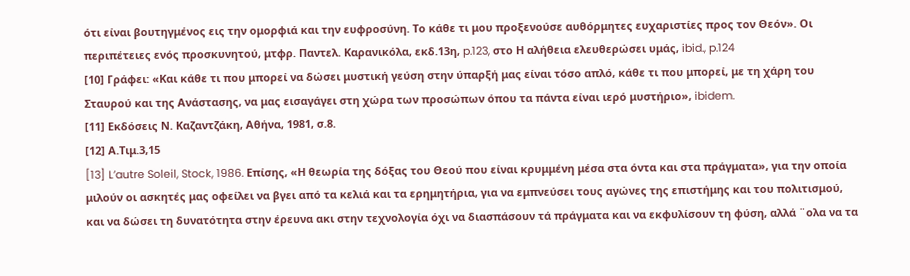ότι είναι βουτηγμένος εις την ομορφιά και την ευφροσύνη. Το κάθε τι μου προξενούσε αυθόρμητες ευχαριστίες προς τον Θεόν». Οι περιπέτειες ενός προσκυνητού, μτφρ. Παντελ. Καρανικόλα, εκδ.13η, p.123, στο Η αλήθεια ελευθερώσει υμάς, ibid., p.124
[10] Γράφει: «Και κάθε τι που μπορεί να δώσει μυστική γεύση στην ύπαρξή μας είναι τόσο απλό, κάθε τι που μπορεί, με τη χάρη του Σταυρού και της Ανάστασης, να μας εισαγάγει στη χώρα των προσώπων όπου τα πάντα είναι ιερό μυστήριο», ibidem.
[11] Εκδόσεις Ν. Καζαντζάκη, Αθήνα, 1981, σ.8.
[12] Α.Τιμ.3,15
[13] L’autre Soleil, Stock, 1986. Επίσης, «Η θεωρία της δόξας του Θεού που είναι κρυμμένη μέσα στα όντα και στα πράγματα», για την οποία μιλούν οι ασκητές μας οφείλει να βγει από τα κελιά και τα ερημητήρια, για να εμπνεύσει τους αγώνες της επιστήμης και του πολιτισμού, και να δώσει τη δυνατότητα στην έρευνα ακι στην τεχνολογία όχι να διασπάσουν τά πράγματα και να εκφυλίσουν τη φύση, αλλά ¨ολα να τα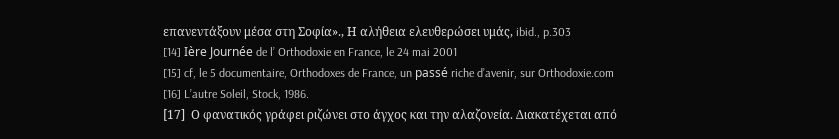επανεντάξουν μέσα στη Σοφία»., Η αλήθεια ελευθερώσει υμάς, ibid., p.303
[14] Ière Journée de l’ Orthodoxie en France, le 24 mai 2001
[15] cf, le 5 documentaire, Orthodoxes de France, un passé riche d’avenir, sur Orthodoxie.com
[16] L’autre Soleil, Stock, 1986.
[17]  Ο φανατικός γράφει ριζώνει στο άγχος και την αλαζονεία. Διακατέχεται από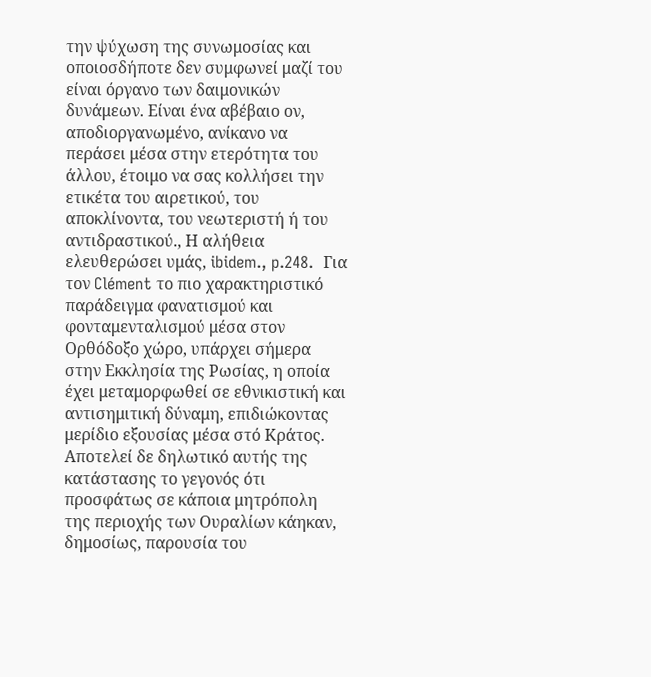την ψύχωση της συνωμοσίας και οποιοσδήποτε δεν συμφωνεί μαζί του είναι όργανο των δαιμονικών δυνάμεων. Είναι ένα αβέβαιο ον, αποδιοργανωμένο, ανίκανο να περάσει μέσα στην ετερότητα του άλλου, έτοιμο να σας κολλήσει την ετικέτα του αιρετικού, του αποκλίνοντα, του νεωτεριστή ή του αντιδραστικού., Η αλήθεια ελευθερώσει υμάς, ibidem., p.248.  Για τον Clément το πιο χαρακτηριστικό παράδειγμα φανατισμού και φονταμενταλισμού μέσα στον Ορθόδοξο χώρο, υπάρχει σήμερα στην Εκκλησία της Ρωσίας, η οποία έχει μεταμορφωθεί σε εθνικιστική και αντισημιτική δύναμη, επιδιώκοντας μερίδιο εξουσίας μέσα στό Κράτος. Αποτελεί δε δηλωτικό αυτής της κατάστασης το γεγονός ότι προσφάτως σε κάποια μητρόπολη της περιοχής των Ουραλίων κάηκαν, δημοσίως, παρουσία του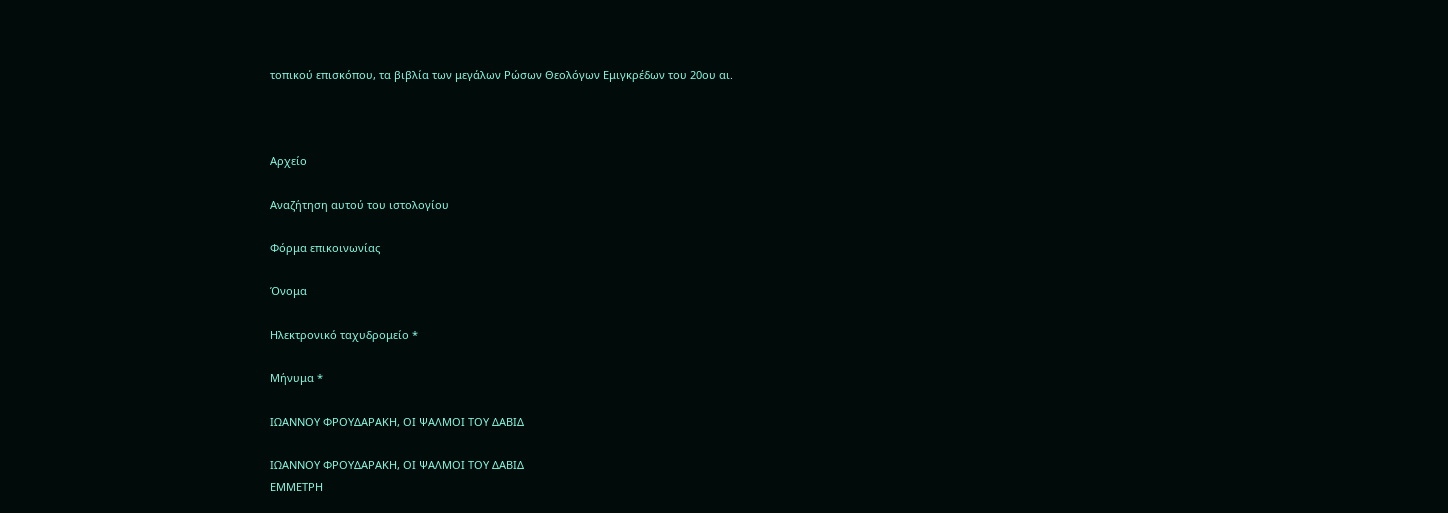τοπικού επισκόπου, τα βιβλία των μεγάλων Ρώσων Θεολόγων Εμιγκρέδων του 20ου αι.



Αρχείο

Αναζήτηση αυτού του ιστολογίου

Φόρμα επικοινωνίας

Όνομα

Ηλεκτρονικό ταχυδρομείο *

Μήνυμα *

ΙΩΑΝΝΟΥ ΦΡΟΥΔΑΡΑΚΗ, ΟΙ ΨΑΛΜΟΙ ΤΟΥ ΔΑΒΙΔ

ΙΩΑΝΝΟΥ ΦΡΟΥΔΑΡΑΚΗ, ΟΙ ΨΑΛΜΟΙ ΤΟΥ ΔΑΒΙΔ
ΕΜΜΕΤΡΗ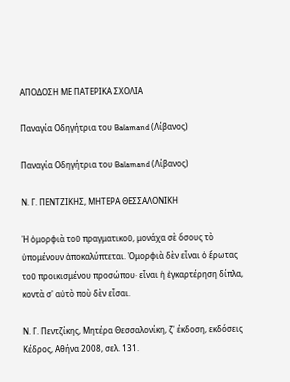ΑΠΟΔΟΣΗ ΜΕ ΠΑΤΕΡΙΚΑ ΣΧΟΛΙΑ

Παναγία Οδηγήτρια του Balamand (Λίβανος)

Παναγία Οδηγήτρια του Balamand (Λίβανος)

Ν. Γ. ΠΕΝΤΖΙΚΗΣ, ΜΗΤΕΡΑ ΘΕΣΣΑΛΟΝΙΚΗ

Ἡ ὀμορφιὰ τοῦ πραγματικοῦ, μονάχα σὲ ὅσους τὸ ὑπομένουν ἀποκαλύπτεται. Ὀμορφιὰ δὲν εἶναι ὁ ἔρωτας τοῦ προικισμένου προσώπου· εἶναι ἡ ἐγκαρτέρηση δίπλα, κοντὰ σ' αὐτὸ ποὺ δὲν εἶσαι.

Ν. Γ. Πεντζίκης, Μητέρα Θεσσαλονίκη, ζ' έκδοση, εκδόσεις Κέδρος, Αθήνα 2008, σελ. 131.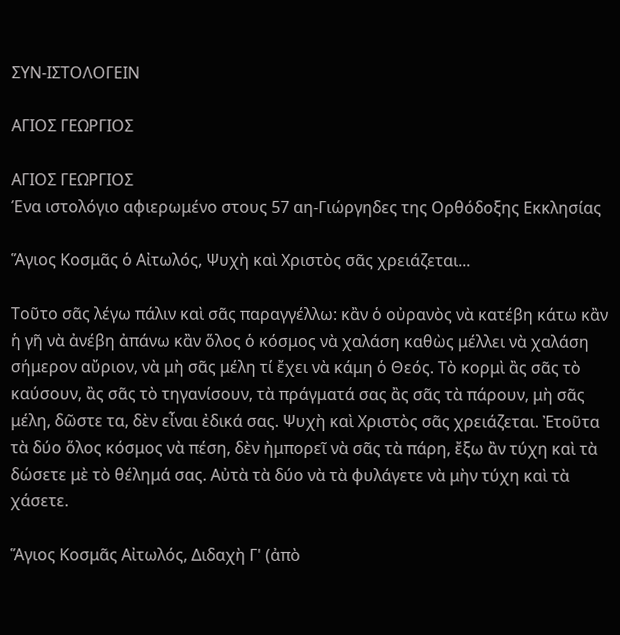ΣΥΝ-ΙΣΤΟΛΟΓΕΙΝ

ΑΓΙΟΣ ΓΕΩΡΓΙΟΣ

ΑΓΙΟΣ ΓΕΩΡΓΙΟΣ
Ένα ιστολόγιο αφιερωμένο στους 57 αη-Γιώργηδες της Ορθόδοξης Εκκλησίας

Ἅγιος Κοσμᾶς ὁ Αἰτωλός, Ψυχὴ καὶ Χριστὸς σᾶς χρειάζεται...

Τοῦτο σᾶς λέγω πάλιν καὶ σᾶς παραγγέλλω: κἂν ὁ οὐρανὸς νὰ κατέβη κάτω κἂν ἡ γῆ νὰ ἀνέβη ἀπάνω κἂν ὅλος ὁ κόσμος νὰ χαλάση καθὼς μέλλει νὰ χαλάση σήμερον αὔριον, νὰ μὴ σᾶς μέλη τί ἔχει νὰ κάμη ὁ Θεός. Τὸ κορμὶ ἂς σᾶς τὸ καύσουν, ἂς σᾶς τὸ τηγανίσουν, τὰ πράγματά σας ἂς σᾶς τὰ πάρουν, μὴ σᾶς μέλη, δῶστε τα, δὲν εἶναι ἐδικά σας. Ψυχὴ καὶ Χριστὸς σᾶς χρειάζεται. Ἐτοῦτα τὰ δύο ὅλος κόσμος νὰ πέση, δὲν ἠμπορεῖ νὰ σᾶς τὰ πάρη, ἔξω ἂν τύχη καὶ τὰ δώσετε μὲ τὸ θέλημά σας. Αὐτὰ τὰ δύο νὰ τὰ φυλάγετε νὰ μὴν τύχη καὶ τὰ χάσετε.

Ἅγιος Κοσμᾶς Αἰτωλός, Διδαχὴ Γ' (ἀπὸ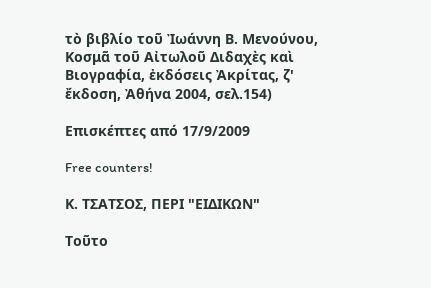τὸ βιβλίο τοῦ Ἰωάννη Β. Μενούνου, Κοσμᾶ τοῦ Αἰτωλοῦ Διδαχὲς καὶ Βιογραφία, ἐκδόσεις Ἀκρίτας, ζ' ἔκδοση, Ἀθήνα 2004, σελ.154)

Επισκέπτες από 17/9/2009

Free counters!

Κ. ΤΣΑΤΣΟΣ, ΠΕΡΙ "ΕΙΔΙΚΩΝ"

Τοῦτο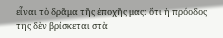εἶναι τὸ δρᾶμα τῆς ἐποχῆς μας: ὅτι ἡ πρόοδος της δὲν βρίσκεται στὰ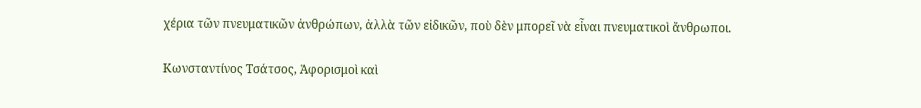χέρια τῶν πνευματικῶν ἀνθρώπων, ἀλλὰ τῶν εἰδικῶν, ποὺ δὲν μπορεῖ νὰ εἶναι πνευματικοὶ ἄνθρωποι.

Κωνσταντίνος Τσάτσος, Ἀφορισμοὶ καὶ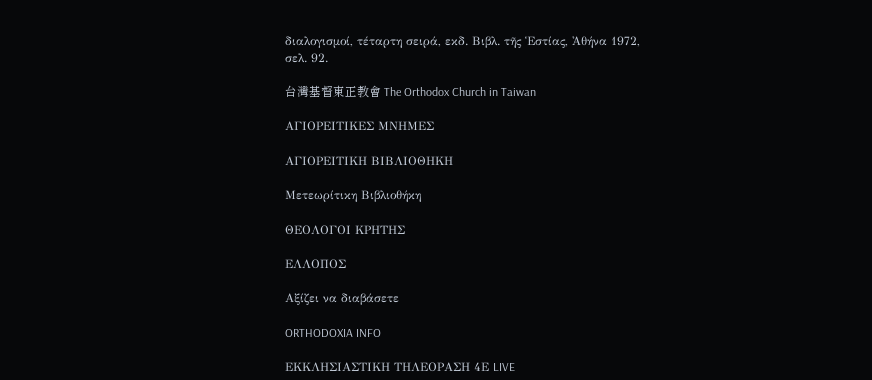διαλογισμοί, τέταρτη σειρά, εκδ. Βιβλ. τῆς Ἑστίας, Ἀθήνα 1972, σελ. 92.

台灣基督東正教會 The Orthodox Church in Taiwan

ΑΓΙΟΡΕΙΤΙΚΕΣ ΜΝΗΜΕΣ

ΑΓΙΟΡΕΙΤΙΚΗ ΒΙΒΛΙΟΘΗΚΗ

Μετεωρίτικη Βιβλιοθήκη

ΘΕΟΛΟΓΟΙ ΚΡΗΤΗΣ

ΕΛΛΟΠΟΣ

Αξίζει να διαβάσετε

ORTHODOXIA INFO

ΕΚΚΛΗΣΙΑΣΤΙΚΗ ΤΗΛΕΟΡΑΣΗ 4Ε LIVE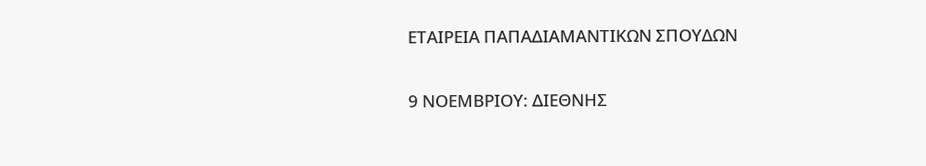ΕΤΑΙΡΕΙΑ ΠΑΠΑΔΙΑΜΑΝΤΙΚΩΝ ΣΠΟΥΔΩΝ

9 ΝΟΕΜΒΡΙΟΥ: ΔΙΕΘΝΗΣ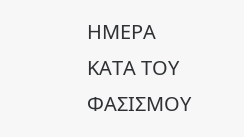ΗΜΕΡΑ ΚΑΤΑ ΤΟΥ ΦΑΣΙΣΜΟΥ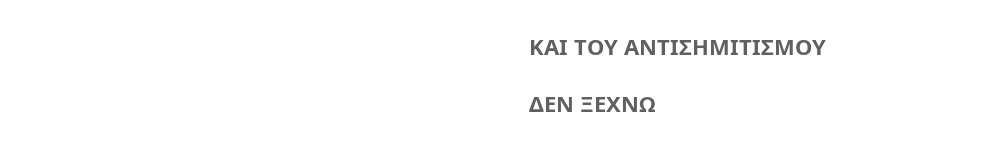ΚΑΙ ΤΟΥ ΑΝΤΙΣΗΜΙΤΙΣΜΟΥ

ΔΕΝ ΞΕΧΝΩ